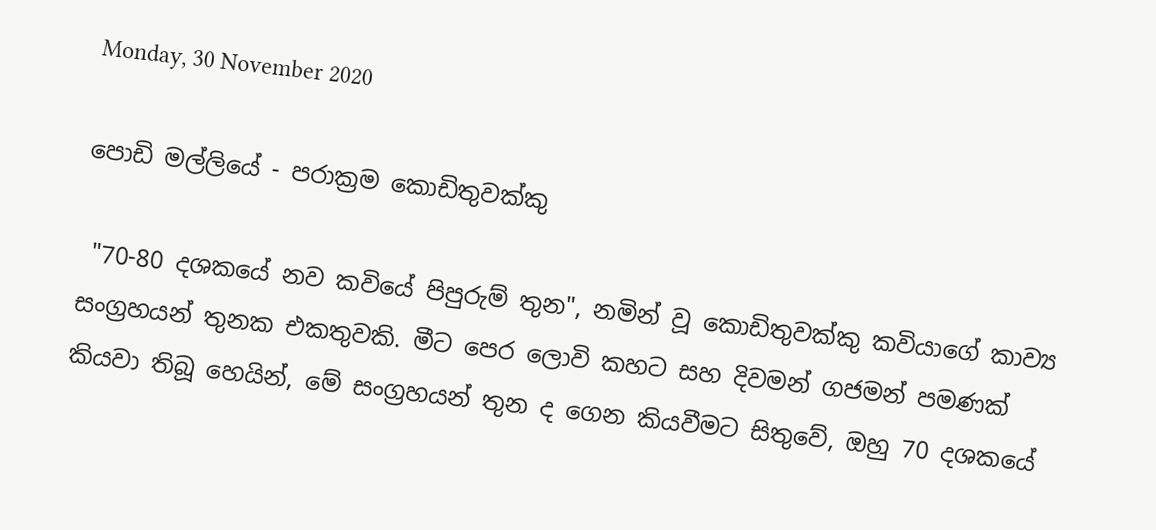Monday, 30 November 2020

පොඩි මල්ලියේ - පරාක්‍රම කොඩිතුවක්කු

 "70-80 දශකයේ නව කවියේ පිපුරුම් තුන", නමින් වූ කොඩිතුවක්කු කවියාගේ කාව්‍ය සංග්‍රහයන් තුනක එකතුවකි. මීට පෙර ලොවි කහට සහ දිවමන් ගජමන් පමණක් කියවා තිබූ හෙයින්, මේ සංග්‍රහයන් තුන ද ගෙන කියවීමට සිතුවේ, ඔහු 70 දශකයේ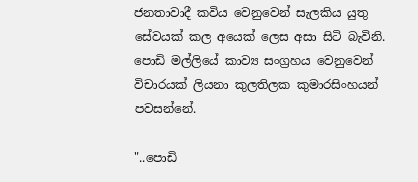ජනතාවාදී කවිය වෙනුවෙන් සැලකිය යුතු සේවයක් කල අයෙක් ලෙස අසා සිටි බැවිනි.  පොඩි මල්ලියේ කාව්‍ය සංග්‍රහය වෙනුවෙන් විචාරයක් ලියනා කුලතිලක කුමාරසිංහයන් පවසන්නේ.

"..පොඩි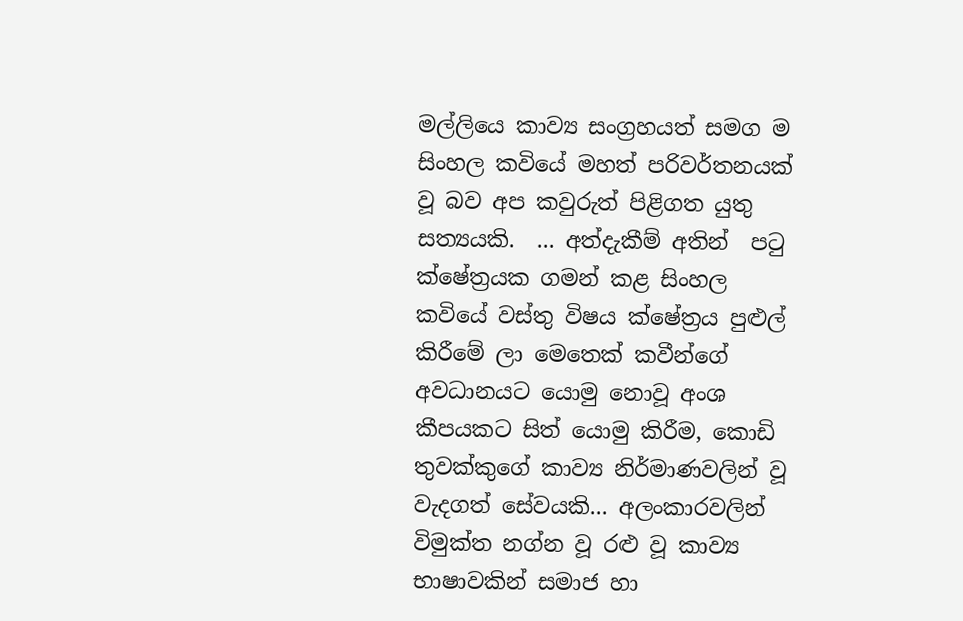මල්ලියෙ කාව්‍ය සංග්‍රහයත් සමග ම සිංහල කවියේ මහත් පරිවර්තනයක් වූ බව අප කවුරුත් පිළිගත යුතු සත්‍යයකි.  ... අත්දැකීම් අතින්  පටු ක්ෂේත්‍රයක ගමන් කළ සිංහල කවියේ වස්තු විෂය ක්ෂේත්‍රය පුළුල් කිරීමේ ලා මෙතෙක් කවීන්ගේ අවධානයට යොමු නොවූ අංශ කීපයකට සිත් යොමු කිරීම, කොඩි තුවක්කුගේ කාව්‍ය නිර්මාණවලින් වූ වැදගත් සේවයකි... අලංකාරවලින් විමුක්ත නග්න වූ රළු වූ කාව්‍ය භාෂාවකින් සමාජ හා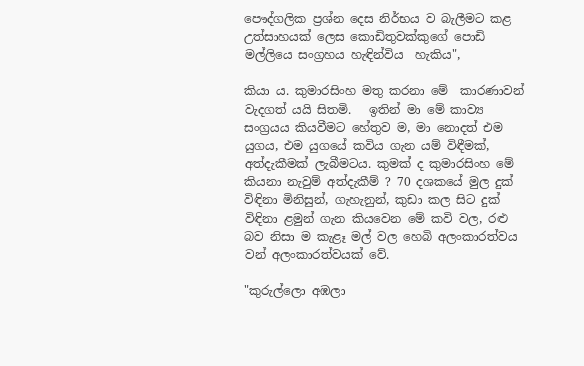පෞද්ගලික ප්‍රශ්න දෙස නිර්භය ව බැලීමට කළ උත්සාහයක් ලෙස කොඩිතුවක්කුගේ පොඩි මල්ලියෙ සංග්‍රහය හැඳින්විය  හැකිය",

කියා ය. කුමාරසිංහ මතු කරනා මේ  කාරණාවන් වැදගත් යයි සිතමි.   ඉතින් මා මේ කාව්‍ය සංග්‍රයය කියවීමට හේතුව ම, මා නොදත් එම යුගය, එම යුගයේ කවිය ගැන යම් විඳීමක්, අත්දැකීමක් ලැබීමටය. කුමක් ද කුමාරසිංහ මේ කියනා නැවුම් අත්දැකීම් ? 70 දශකයේ මුල දුක් විඳිනා මිනිසුන්, ගැහැනුන්, කුඩා කල සිට දුක් විඳිනා ළමුන් ගැන කියවෙන මේ කවි වල, රළු බව නිසා ම කැළෑ මල් වල හෙබි අලංකාරත්වය වන් අලංකාරත්වයක් වේ.

"කුරුල්ලො අඹලා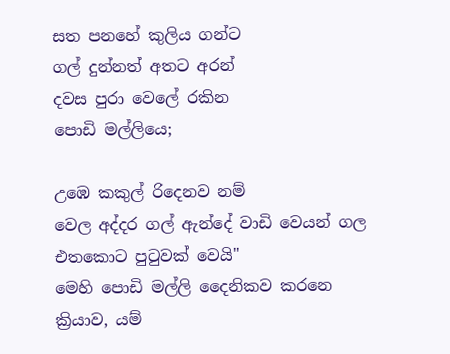සත පනහේ කුලිය ගන්ට
ගල් දුන්නත් අතට අරන්
දවස පුරා වෙලේ රකින
පොඩි මල්ලියෙ;

උඹෙ කකුල් රිදෙනව නම්
වෙල අද්දර ගල් ඇන්දේ වාඩි වෙයන් ගල එතකොට පුටුවක් වෙයි"
මෙහි පොඩි මල්ලි දෛනිකව කරනෙ ක්‍රියාව, යම්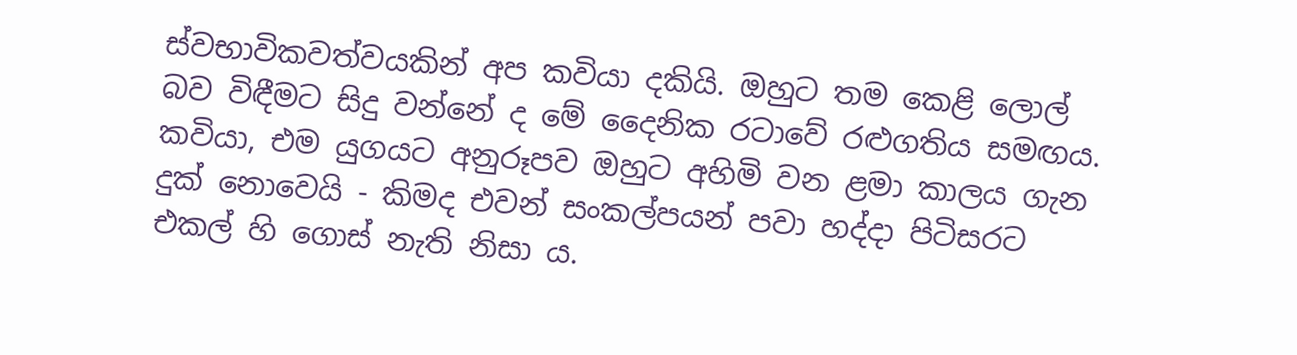ස්වභාවිකවත්වයකින් අප කවියා දකියි. ඔහුට තම කෙළි ලොල් බව විඳීමට සිදු වන්නේ ද මේ දෛනික රටාවේ රළුගතිය සමඟය. කවියා, එම යුගයට අනුරූපව ඔහුට අහිමි වන ළමා කාලය ගැන දුක් නොවෙයි - කිමද එවන් සංකල්පයන් පවා හද්දා පිටිසරට එකල් හි ගොස් නැති නිසා ය.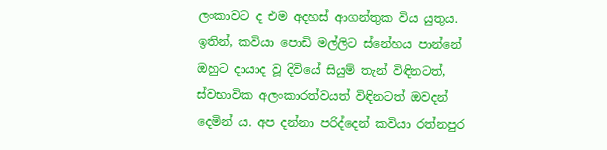ලංකාවට ද එම අදහස් ආගන්තුක විය යුතුය. ඉතින්, කවියා පොඩි මල්ලිට ස්නේහය පාන්නේ ඔහුට දායාද වූ දිවියේ සියුම් තැන් විඳිනටත්, ස්වභාවික අලංකාරත්වයත් විඳිනටත් ඔවදන් දෙමින් ය. අප දන්නා පරිද්දෙන් කවි‍යා රත්නපුර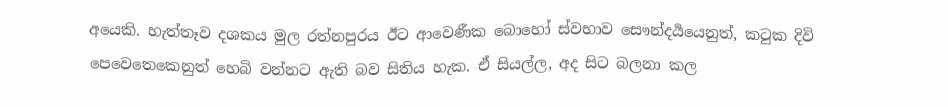අයෙකි. හැත්තෑව දශකය මුල රත්නපුරය ඊට ආවෙණීක බොහෝ ස්වභාව සෞන්දර්‍යයෙනුත්, කටුක දිවි පෙවෙතෙකෙනුත් හෙබි වන්නට ඇති බව සිතිය හැක. ඒ සියල්ල, අද සිට බලනා කල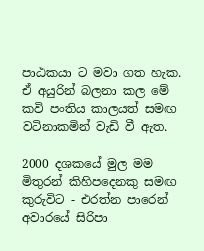පාඨකයා ට මවා ගත හැක. ඒ අයුරින් බලනා කල මේ කවි පංතිය කාලයත් සමඟ වටිනාකමින් වැඩි වී ඇත.

2000 දශකයේ මුල මම මිතුරන් කිහිපදෙනකු සමඟ කුරුවිට - එරත්න පාරෙන් අවාරයේ සිරිපා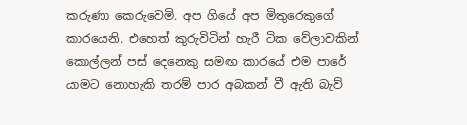කරුණා කෙරුවෙමි. අප ගියේ අප මිතුරෙකුගේ කාරයෙනි. එහෙත් කුරුවිටින් හැරී ටික වේලාවකින් කොල්ලන් පස් දෙනෙකු සමඟ කාරයේ එම පාරේ යාමට නොහැකි තරම් පාර අබකන් වී ඇති බැව්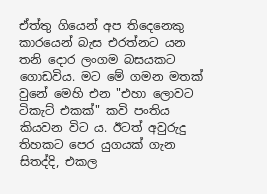ඒත්තු ගියෙන් අප තිදෙනෙකු කාරයෙන් බැස එරත්නට යන තනි දොර ලංගම බසයකට ගොඩවිය. මට මේ ගමන මතක් වුනේ මෙහි එන "එහා ලොවට ටිකැට් එකක්" කවි පංතිය කියවන විට ය. ඊටත් අවුරුදු තිහකට පෙර යුගයක් ගැන සිතද්දි, එකල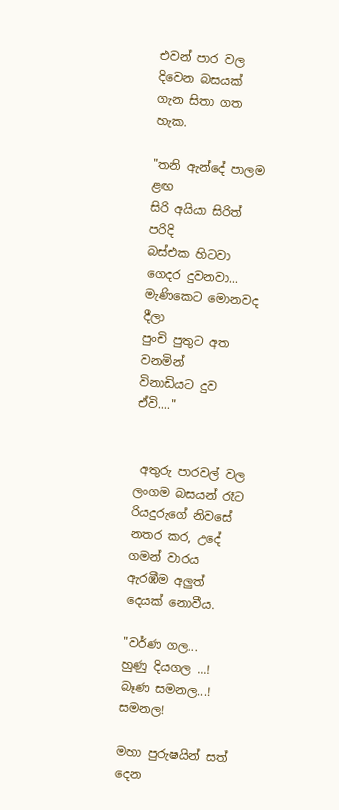එවන් පාර වල දිවෙන බසයක් ගැන සිතා ගත හැක.

"තනි ඇන්දේ පාලම ළඟ
සිරි අයියා සිරිත් පරිදි
බස්එක හිටවා
ගෙදර දුවනවා...
මැණිකෙට මොනවද දීලා
පුංචි පුතුට අත වනමින්
විනාඩියට දුව ඒවි...."


 අතුරු පාරවල් වල ලංගම බසයන් රෑට රියදුරුගේ නිවසේ නතර කර, උදේ ගමන් වාරය ඇරඹීම අලුත් දෙයක් නොවීය.

"වර්ණ ගල...
හුණු දියගල ...!
බෑණ සමනල...! සමනල!

මහා පුරුෂයින් සත් දෙන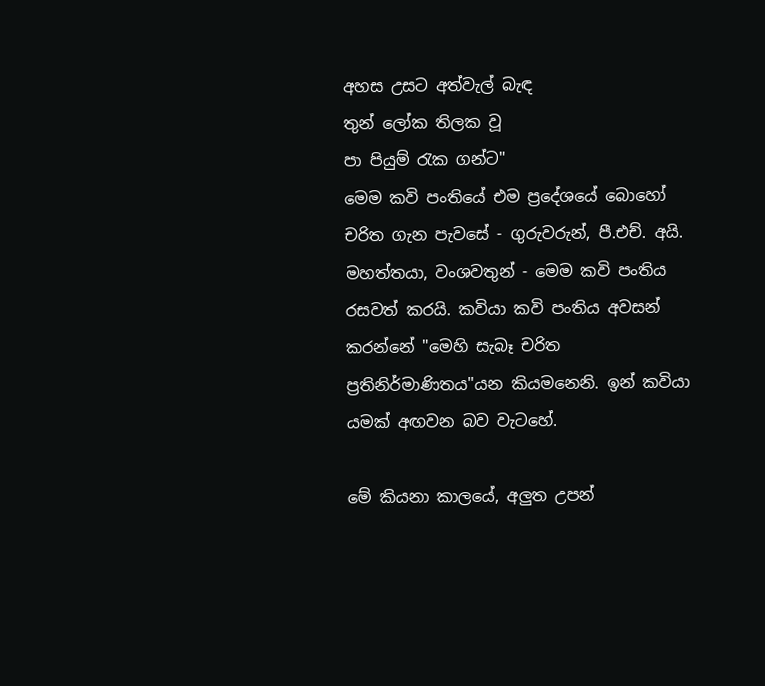අහස උසට අත්වැල් බැඳ
තුන් ලෝක තිලක වූ
පා පියුම් රැක ගන්ට"
මෙම කවි පංතියේ එම ප්‍රදේශයේ බොහෝ චරිත ගැන පැවසේ - ගුරුවරුන්, පී.එච්. අයි. මහත්තයා, වංශවතුන් - මෙම කවි පංතිය රසවත් කරයි. කවියා කවි පංතිය අවසන් කරන්නේ "මෙහි සැබෑ චරිත ප්‍රතිනිර්මාණිතය"යන කියමනෙනි. ඉන් කවියා යමක් අඟවන බව වැටහේ.

මේ කියනා කාලයේ, අලුත උපන්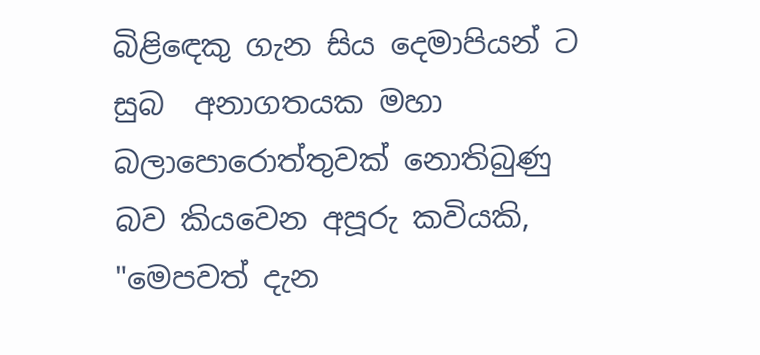බිළිඳෙකු ගැන සිය දෙමාපියන් ට  සුබ  අනාගතයක මහා බලාපොරොත්තුවක් නොතිබුණු බව කියවෙන අපූරු කවියකි, "මෙපවත් දැන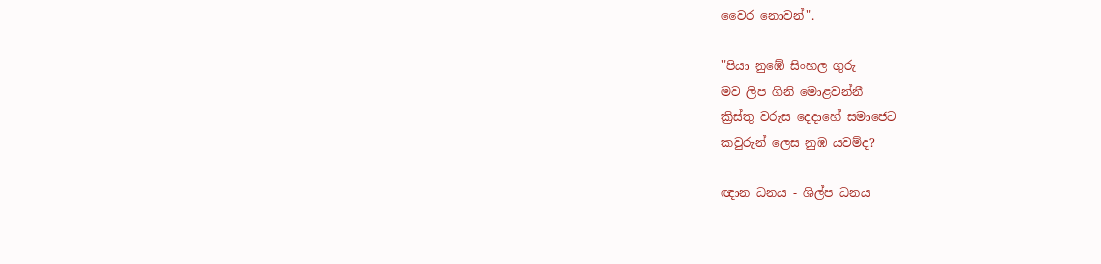වෛර නොවන්".

"පියා නුඹේ සිංහල ගුරු
මව ලිප ගිනි මොළවන්නී
ක්‍රිස්තු වරුස දෙදාහේ සමාජෙට
කවුරුන් ලෙස නුඹ යවම්ද?

ඥාන ධනය - ශිල්ප ධනය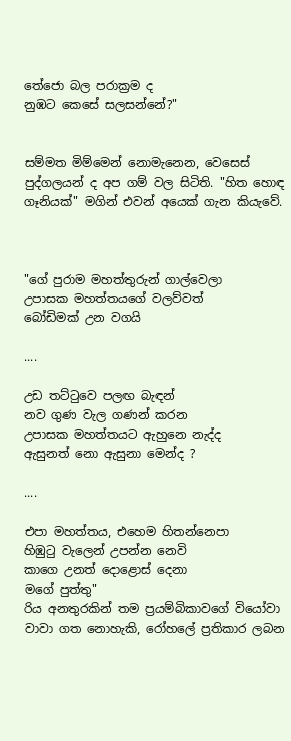තේජො බල පරාක්‍රම ද
නුඹට කෙසේ සලසන්නේ?"


සම්මත මිම්මෙන් නොමැනෙන, වෙසෙස් පුද්ගලයන් ද අප ගම් වල සිටිති. "හිත හොඳ ගෑනියක්" මගින් එවන් අයෙක් ගැන කියැවේ.



"ගේ පුරාම මහත්තුරුන් ගාල්වෙලා
උපාසක මහත්තයගේ වලව්වත්
බෝඩිමක් උන වගයි

....

උඩ තට්ටුවෙ පලඟ බැඳන්
නව ගුණ වැල ගණන් කරන
උපාසක මහත්තයට ඇහුනෙ නැද්ද
ඇසුනත් නො ඇසුනා මෙන්ද ?

....

එපා මහත්තය, එහෙම හිතන්නෙපා
හිඹුටු වැලෙන් උපන්න නෙවි
කාගෙ උනත් දොළොස් දෙනා
මගේ පුත්තු"
රිය අනතුරකින් තම ප්‍රයම්බිකාවගේ වියෝවා වාවා ගත නොහැකි, රෝහලේ ප්‍රතිකාර ලබන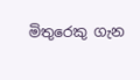මිතුරෙකු ගැන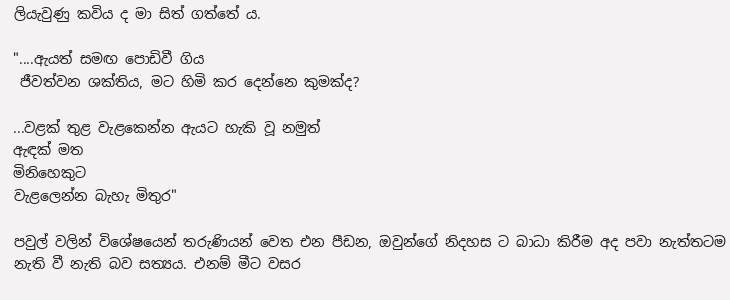ලියැවුණු කවිය ද මා සිත් ගත්තේ ය.

"....ඇයත් සමඟ පොඩිවී ගිය
 ජීවත්වන ශක්තිය, මට හිමි කර දෙන්නෙ කුමක්ද?

...වළක් තුළ වැළකෙන්න ඇයට හැකි වූ නමුත්
ඇඳක් මත
මිනිහෙකුට
වැළලෙන්න බැහැ මිතුර"

පවුල් වලින් විශේෂයෙන් තරුණියන් වෙත එන පීඩන, ඔවුන්ගේ නිදහස ට බාධා කිරීම අද පවා නැත්තටම නැති වී නැති බව සත්‍යය. එනම් මීට වසර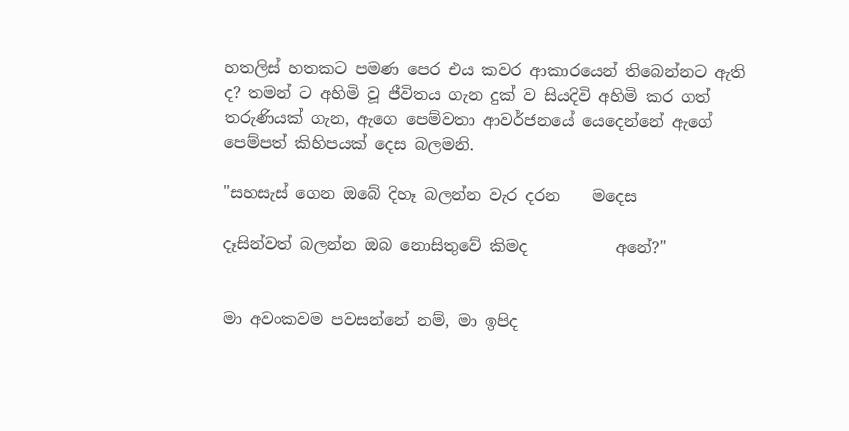හතලිස් හතකට පමණ පෙර එය කවර ආකාරයෙන් තිබෙන්නට ඇති ද? තමන් ට අහිමි වූ ජීවිතය ගැන දුක් ව සියදිවි අහිමි කර ගත් තරුණියක් ගැන, ඇගෙ පෙම්වතා ආවර්ජනයේ යෙදෙන්නේ ඇගේ පෙම්පත් කිහිපයක් දෙස බලමනි.

"සහසැස් ගෙන ඔබේ දිහෑ බලන්න වැර දරන    මදෙස

දෑසින්වත් බලන්න ඔබ නොසිතුවේ කිමද           අනේ?"


මා අවංකවම පවසන්නේ නම්, මා ඉපිද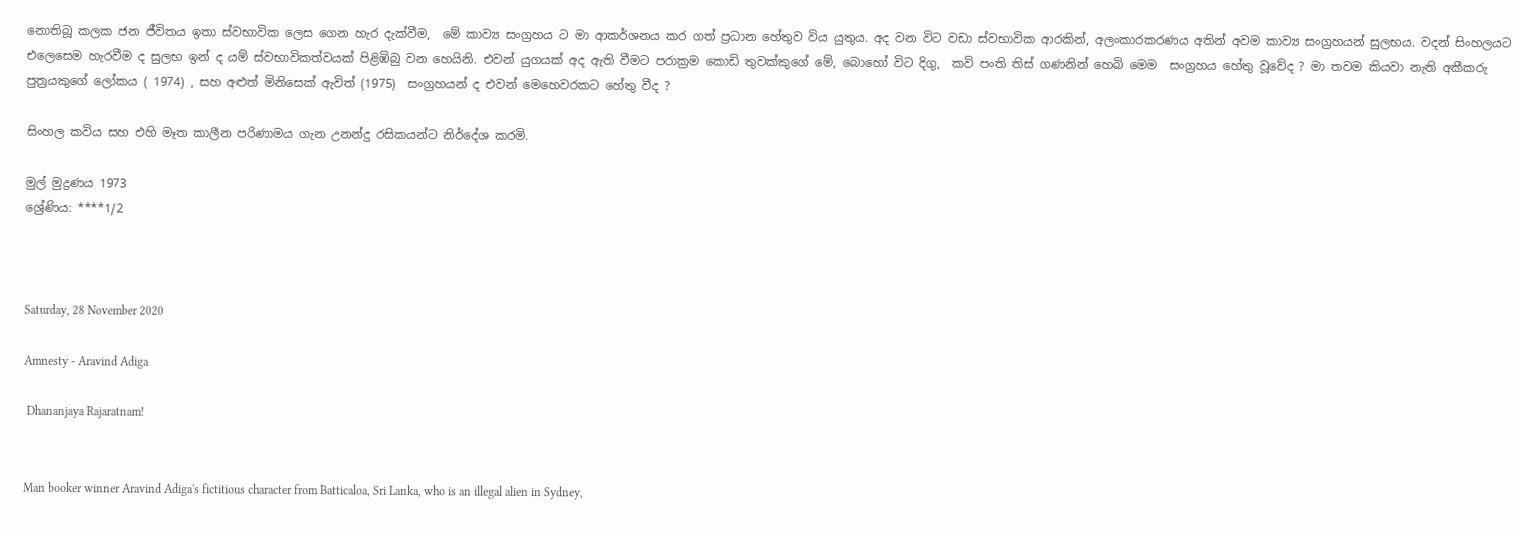නොතිබූ කලක ජන ජීවිතය ඉතා ස්වභාවික ලෙස ගෙන හැර දැක්වීම,  මේ කාව්‍ය සංග්‍රහය ට මා ආකර්ශනය කර ගත් ප්‍රධාන හේතුව විය යුතුය. අද වන විට වඩා ස්වභාවික ආරකින්, අලංකාරකරණය අතින් අවම කාව්‍ය සංග්‍රහයන් සුලභය. වදන් සිංහලයට එලෙසෙම හැරවීම ද සුලභ ඉන් ද යම් ස්වභාවිකත්වයක් පිළිඹිබු වන හෙයිනි. එවන් යුගයක් අද ඇති වීමට පරාක්‍රම කොඩි තුවක්කුගේ මේ, බොහෝ විට දිගු,  කවි පංති තිස් ගණනින් හෙබි මෙම  සංග්‍රහය හේතු වූවේද ? මා තවම කියවා නැති අකීකරු පුත්‍රයකුගේ ලෝකය ( 1974) , සහ අළුත් මිනිසෙක් ඇවිත් (1975)  සංග්‍රහයන් ද එවන් මෙහෙවරකට හේතු වීද ?

සිංහල කවිය සහ එහි මෑත කාලීන පරිණාමය ගැන උනන්දු රසිකයන්ට නිර්දේශ කරමි.

මුල් මුද්‍රණය 1973
ශ්‍රේණිය: ****1/2



Saturday, 28 November 2020

Amnesty - Aravind Adiga

 Dhananjaya Rajaratnam!


Man booker winner Aravind Adiga's fictitious character from Batticaloa, Sri Lanka, who is an illegal alien in Sydney,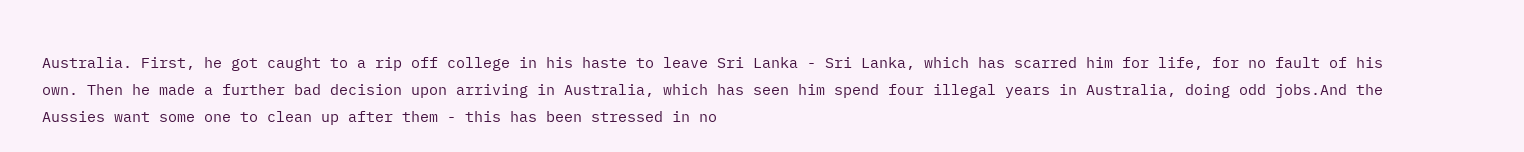Australia. First, he got caught to a rip off college in his haste to leave Sri Lanka - Sri Lanka, which has scarred him for life, for no fault of his own. Then he made a further bad decision upon arriving in Australia, which has seen him spend four illegal years in Australia, doing odd jobs.And the Aussies want some one to clean up after them - this has been stressed in no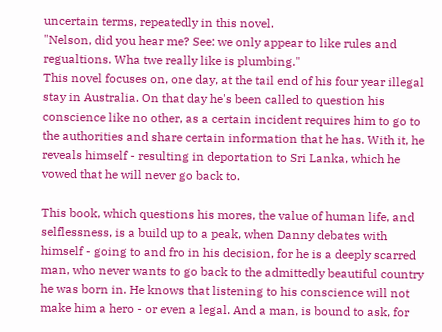uncertain terms, repeatedly in this novel.
"Nelson, did you hear me? See: we only appear to like rules and regualtions. Wha twe really like is plumbing."
This novel focuses on, one day, at the tail end of his four year illegal stay in Australia. On that day he's been called to question his conscience like no other, as a certain incident requires him to go to the authorities and share certain information that he has. With it, he reveals himself - resulting in deportation to Sri Lanka, which he vowed that he will never go back to.

This book, which questions his mores, the value of human life, and selflessness, is a build up to a peak, when Danny debates with himself - going to and fro in his decision, for he is a deeply scarred man, who never wants to go back to the admittedly beautiful country he was born in. He knows that listening to his conscience will not make him a hero - or even a legal. And a man, is bound to ask, for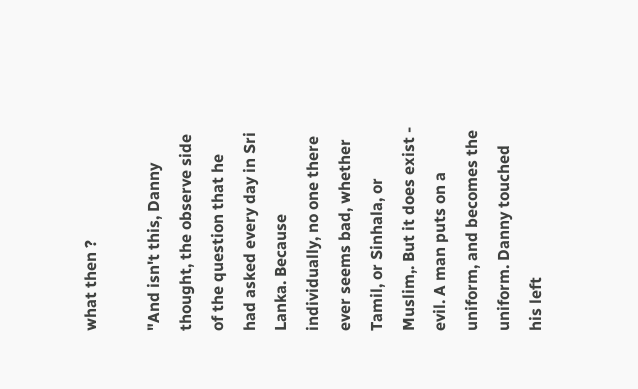what then ?

"And isn't this, Danny thought, the observe side of the question that he had asked every day in Sri Lanka. Because individually, no one there ever seems bad, whether Tamil, or Sinhala, or Muslim,. But it does exist - evil. A man puts on a uniform, and becomes the uniform. Danny touched his left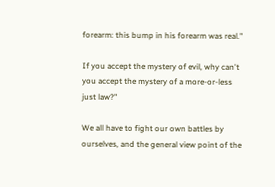forearm: this bump in his forearm was real."

If you accept the mystery of evil, why can't you accept the mystery of a more-or-less just law?"

We all have to fight our own battles by ourselves, and the general view point of the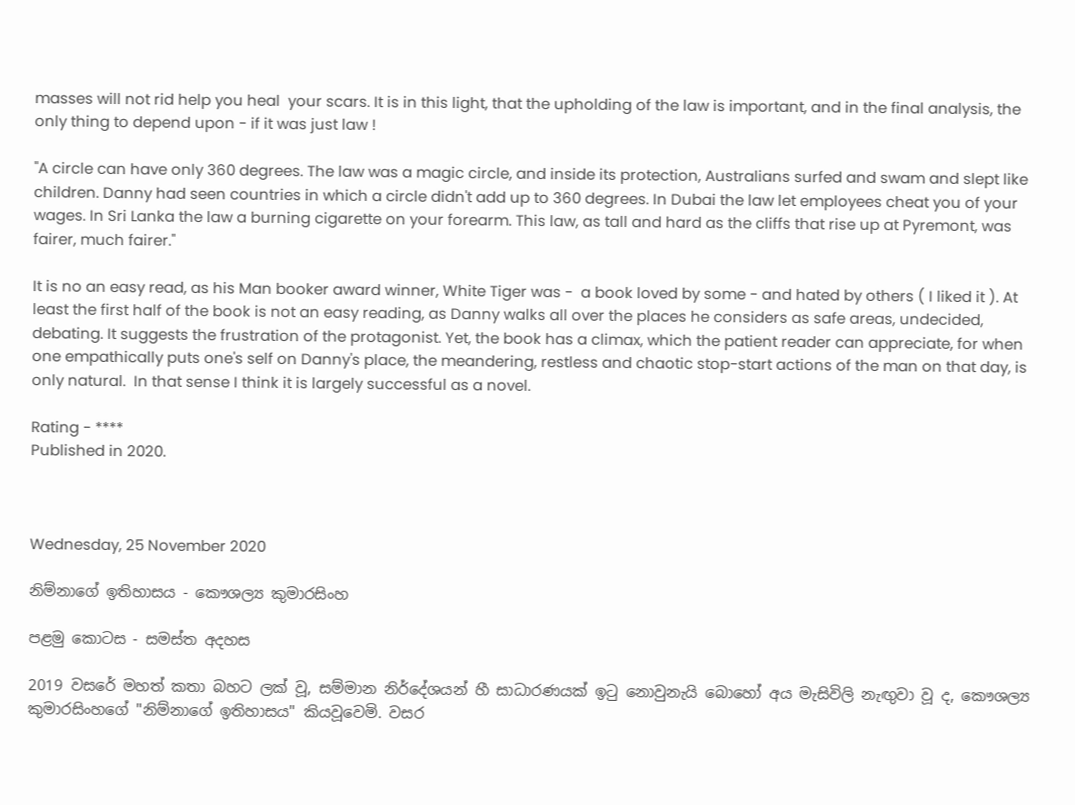masses will not rid help you heal  your scars. It is in this light, that the upholding of the law is important, and in the final analysis, the only thing to depend upon - if it was just law !

"A circle can have only 360 degrees. The law was a magic circle, and inside its protection, Australians surfed and swam and slept like children. Danny had seen countries in which a circle didn't add up to 360 degrees. In Dubai the law let employees cheat you of your wages. In Sri Lanka the law a burning cigarette on your forearm. This law, as tall and hard as the cliffs that rise up at Pyremont, was fairer, much fairer."

It is no an easy read, as his Man booker award winner, White Tiger was -  a book loved by some - and hated by others ( I liked it ). At least the first half of the book is not an easy reading, as Danny walks all over the places he considers as safe areas, undecided, debating. It suggests the frustration of the protagonist. Yet, the book has a climax, which the patient reader can appreciate, for when one empathically puts one's self on Danny's place, the meandering, restless and chaotic stop-start actions of the man on that day, is only natural.  In that sense I think it is largely successful as a novel.

Rating - ****
Published in 2020.



Wednesday, 25 November 2020

නිම්නාගේ ඉතිහාසය - කෞශල්‍ය කුමාරසිංහ

පළමු කොටස - සමස්ත අදහස

2019 වසරේ මහත් කතා බහට ලක් වූ, සම්මාන නිර්දේශයන් හී සාධාරණයක් ඉටු නොවුනැයි බොහෝ අය මැසිවිලි නැඟුවා වූ ද, කෞශල්‍ය කුමාරසිංහගේ "නිම්නාගේ ඉතිහාසය" කියවූවෙමි. වසර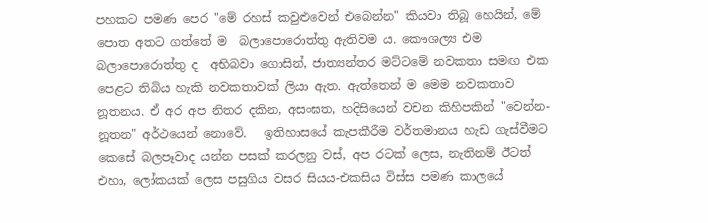පහකට පමණ පෙර "මේ රහස් කවුළුවෙන් එබෙන්න" කියවා තිබූ හෙයින්, මේ පොත අතට ගත්තේ ම  බලාපොරොත්තු ඇතිවම ය. කෞශල්‍ය එම බලාපොරොත්තු ද  අභිබවා ගොසින්, ජාත්‍යන්තර මට්ටමේ නවකතා සමඟ එක පෙළට තිබිය හැකි නවකතාවක් ලියා ඇත. ඇත්තෙන් ම මෙම නවකතාව නූතනය. ඒ අර අප නිතර දකින, අසංඝත, හදිසියෙන් වචන කිහිපකින් "වෙන්න-නූතන" අර්ථයෙන් නොවේ.   ඉතිහාසයේ කැපකීරීම වර්තමානය හැඩ ගැස්වීමට කෙසේ බලපෑවාද යන්න පසක් කරලනු වස්, අප රටක් ලෙස, නැතිනම් ඊටත් එහා, ලෝකයක් ලෙස පසුගිය වසර සියය-එකසිය විස්ස පමණ කාලයේ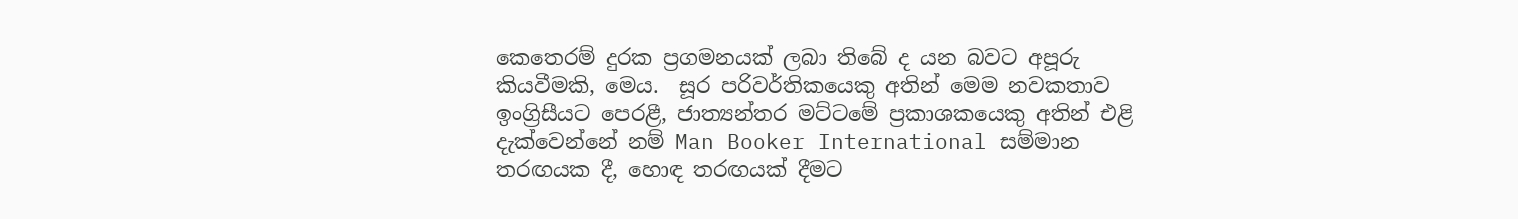කෙතෙරම් දුරක ප්‍රගමනයක් ලබා තිබේ ද යන බවට අපූරු කියවීමකි, මෙය.  සූර පරිවර්තිකයෙකු අතින් මෙම නවකතාව ඉංග්‍රිසීයට පෙරළී, ජාත්‍යන්තර මට්ටමේ ප්‍රකාශකයෙකු අතින් එළි දැක්වෙන්නේ නම් Man Booker International සම්මාන තරඟයක දී, හොඳ තරඟයක් දීමට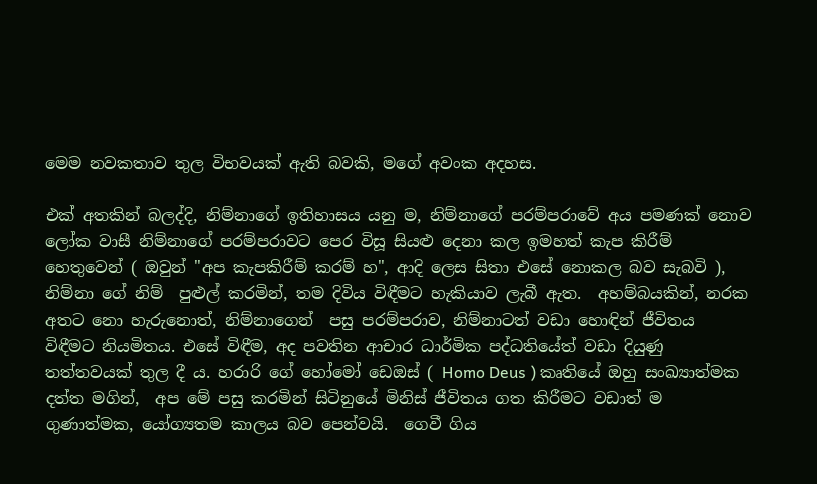මෙම නවකතාව තුල විභවයක් ඇති බවකි, මගේ අවංක අදහස.

එක් අතකින් බලද්දි, නිම්නාගේ ඉතිහාසය යනු ම, නිම්නාගේ පරම්පරාවේ අය පමණක් නොව ලෝක වාසී නිම්නාගේ පරම්පරාවට පෙර විසූ සියළු දෙනා කල ඉමහත් කැප කිරීම් හෙතුවෙන් ( ඔවුන් "අප කැපකිරීම් කරම් හ", ආදි ලෙස සිතා එසේ නොකල බව සැබවි ), නිම්නා ගේ නිම්  පුළුල් කරමින්, තම දිවිය විඳීමට හැකියාව ලැබී ඇත.  අහම්බයකින්, නරක අතට නො හැරුනොත්, නිම්නාගෙන්  පසු පරම්පරාව, නිම්නාටත් වඩා හොඳින් ජීවිතය  විඳීමට නියමිතය. එසේ විඳීම, අද පවතින ආචාර ධාර්මික පද්ධතියේත් වඩා දියුණු තත්තවයක් තුල දී ය. හරාරි ගේ හෝමෝ ඩෙඔස් ( Homo Deus ) කෘතියේ ඔහු සංඛ්‍යාත්මක දත්ත මගින්,  අප මේ පසු කරමින් සිටිනුයේ මිනිස් ජීවිතය ගත කිරීමට වඩාත් ම ගුණාත්මක, යෝග්‍යතම කාලය බව පෙන්වයි.  ගෙවී ගිය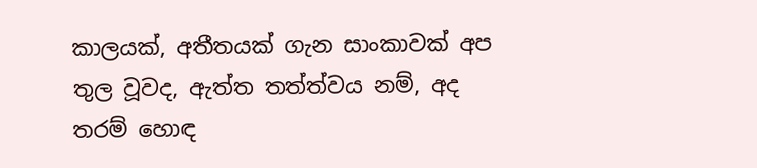කාලයක්, අතීතයක් ගැන සාංකාවක් අප තුල වූවද, ඇත්ත තත්ත්වය නම්, අද තරම් හොඳ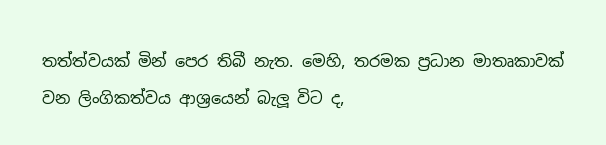තත්ත්වයක් මින් පෙර තිබී නැත. මෙහි, තරමක ප්‍රධාන මාතෘකාවක් වන ලිංගිකත්වය ආශ්‍රයෙන් බැලූ විට ද,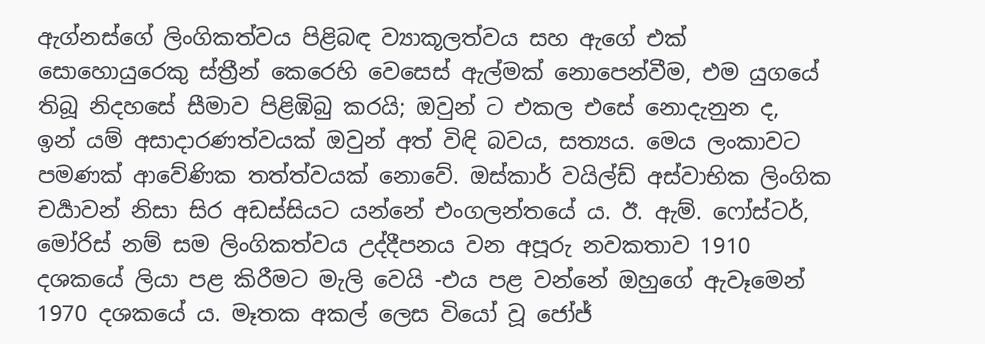ඇග්නස්ගේ ලිංගිකත්වය පිළිබඳ ව්‍යාකූලත්වය සහ ඇගේ එක් සොහොයුරෙකු ස්ත්‍රීන් කෙරෙහි වෙසෙස් ඇල්මක් නොපෙන්වීම, එම යුගයේ තිබූ නිදහසේ සීමාව පිළිඹිබු කරයි; ඔවුන් ට එකල එසේ නොදැනුන ද,  ඉන් යම් අසාදාරණත්වයක් ඔවුන් අත් විඳි බවය, සත්‍යය. මෙය ලංකාවට පමණක් ආවේණික තත්ත්වයක් නොවේ. ඔස්කාර් වයිල්ඩ් අස්වාභික ලිංගික චර්‍යාවන් නිසා සිර අඩස්සියට යන්නේ එංගලන්තයේ ය. ඊ. ඇම්. ෆෝස්ටර්, මෝරිස් නම් සම ලිංගිකත්වය උද්දීපනය වන අපූරු නවකතාව 1910 දශකයේ ලියා පළ කිරීමට මැලි වෙයි -එය පළ වන්නේ ඔහුගේ ඇවෑමෙන් 1970 දශකයේ ය. මෑතක අකල් ලෙස වියෝ වූ ජෝජ්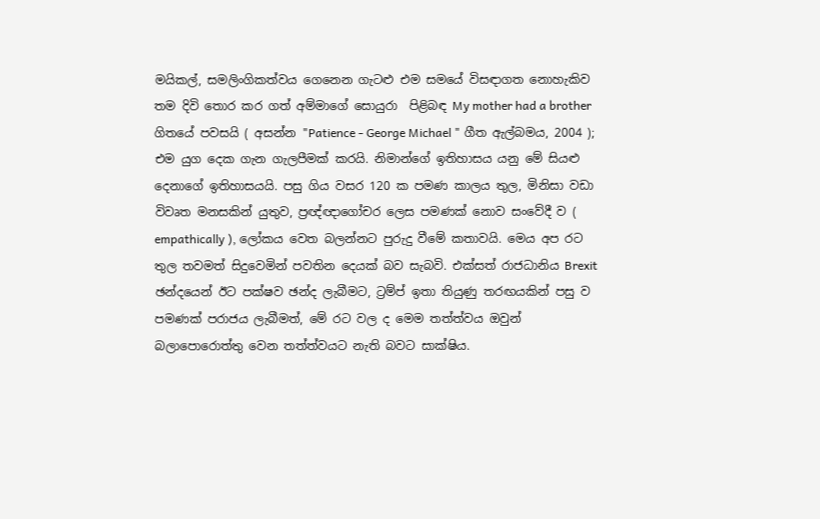මයිකල්, සමලිංගිකත්වය ගෙනෙන ගැටළු එම සමයේ විසඳාගත නොහැකිව තම දිවි තොර කර ගත් අම්මාගේ සොයුරා  පිළිබඳ My mother had a brother ගිතයේ පවසයි ( අසන්න "Patience - George Michael " ගීත ඇල්බමය, 2004 ); එම යුග දෙක ගැන ගැලපීමක් කරයි. නිමාන්ගේ ඉතිහාසය යනු මේ සියළු දෙනාගේ ඉතිහාසයයි. පසු ගිය වසර 120 ක පමණ කාලය තුල, මිනිසා වඩා විවෘත මනසකින් යුතුව, ප්‍රඥ්ඥාගෝචර ලෙස පමණක් නොව සංවේදී ව ( empathically ), ලෝකය වෙත බලන්නට පුරුදු වීමේ කතාවයි. මෙය අප රට තුල තවමත් සිදුවෙමින් පවතින දෙයක් බව සැබවි. එක්සත් රාජධානිය Brexit ඡන්දයෙන් ඊට පක්ෂව ඡන්ද ලැබීමට, ට්‍රම්ප් ඉතා තියුණු තරඟයකින් පසු ව පමණක් පරාජය ලැබීමත්, මේ රට වල ද මෙම තත්ත්වය ඔවුන් බලාපොරොත්තු වෙන තත්ත්වයට නැති බවට සාක්ෂිය.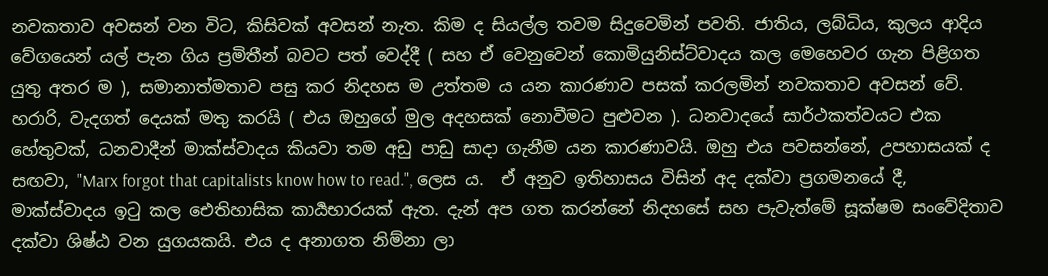නවකතාව අවසන් වන විට, කිසිවක් අවසන් නැත. කිම ද සියල්ල තවම සිදුවෙමින් පවති. ජාතිය, ලබ්ධිය, කුලය ආදිය වේගයෙන් යල් පැන ගිය ප්‍රමිතීන් බවට පත් වෙද්දී ( සහ ඒ වෙනුවෙන් කොමියුනිස්ට්වාදය කල මෙහෙවර ගැන පිළිගත යුතු අතර ම ), සමානාත්මතාව පසු කර නිදහස ම උත්තම ය යන කාරණාව පසක් කරලමින් නවකතාව අවසන් වේ. හරාරි, වැදගත් දෙයක් මතු කරයි ( එය ඔහුගේ මුල අදහසක් නොවීමට පුළුවන ). ධනවාදයේ සාර්ථකත්වයට එක හේතුවක්, ධනවාදීන් මාක්ස්වාදය කියවා තම අඩු පාඩු සාදා ගැනීම යන කාරණාවයි. ඔහු එය පවසන්නේ, උපහාසයක් ද සඟවා, "Marx forgot that capitalists know how to read.", ලෙස ය.  ඒ අනුව ඉතිහාසය විසින් අද දක්වා ප්‍රගමනයේ දී,  මාක්ස්වාදය ඉටු කල ඓතිහාසික කාර්‍යභාරයක් ඇත. දැන් අප ගත කරන්නේ නිදහසේ සහ පැවැත්මේ සූක්ෂම සංවේදිතාව දක්වා ශිෂ්ඨ වන යුගයකයි. එය ද අනාගත නිම්නා ලා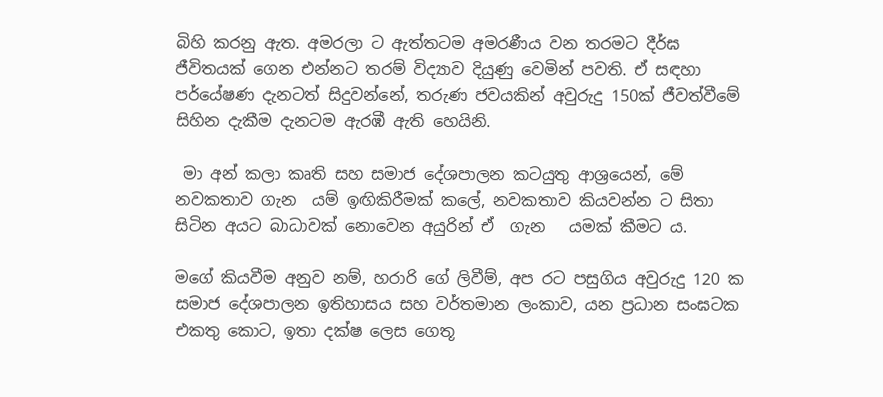බිහි කරනු ඇත. අමරලා ට ඇත්තටම අමරණීය වන තරමට දීර්ඝ ජීවිතයක් ගෙන එන්නට තරම් විද්‍යාව දියුණු වෙමින් පවති. ඒ සඳහා පර්යේෂණ දැනටත් සිදුවන්නේ, තරුණ ජවයකින් අවුරුදු 150ක් ජීවත්වීමේ සිහින දැකීම දැනටම ඇරඹී ඇති හෙයිනි.

 මා අන් කලා කෘති සහ සමාජ දේශපාලන කටයුතු ආශ්‍රයෙන්, මේ නවකතාව ගැන  යම් ඉඟිකිරීමක් කලේ, නවකතාව කියවන්න ට සිතා සිටින අයට බාධාවක් නොවෙන අයුරින් ඒ  ගැන   යමක් කීමට ය.

මගේ කියවීම අනුව නම්, හරාරි ගේ ලිවීම්, අප රට පසුගිය අවුරුදු 120 ක සමාජ දේශපාලන ඉතිහාසය සහ වර්තමාන ලංකාව, යන ප්‍රධාන සංඝටක එකතු කොට, ඉතා දක්ෂ ලෙස ගෙතූ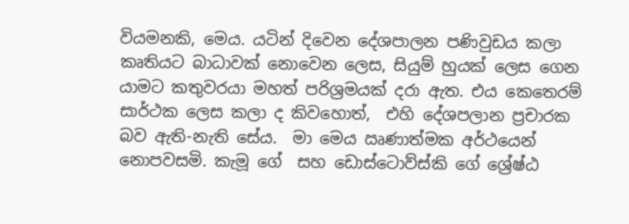වියමනකි, මෙය. යටින් දිවෙන දේශපාලන පණිවුඩය කලා කෘතියට බාධාවක් නොවෙන ලෙස, සියුම් හුයක් ලෙස ගෙන යාමට කතුවරයා මහත් පරිශ්‍රමයක් දරා ඇත. එය කෙතෙරම් සාර්ථක ලෙස කලා ද කිවහොත්,  එහි දේශපලාන ප්‍රචාරක බව ඇති-නැති සේය.  මා මෙය ඍණාත්මක අර්ථයෙන් නොපවසමි. කැමූ ගේ  සහ ඩොස්ටොව්ස්කි ගේ ශ්‍රේෂ්ඨ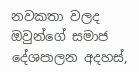නවකතා වලද ඔවුන්ගේ සමාජ දේශපාලන අදහස්,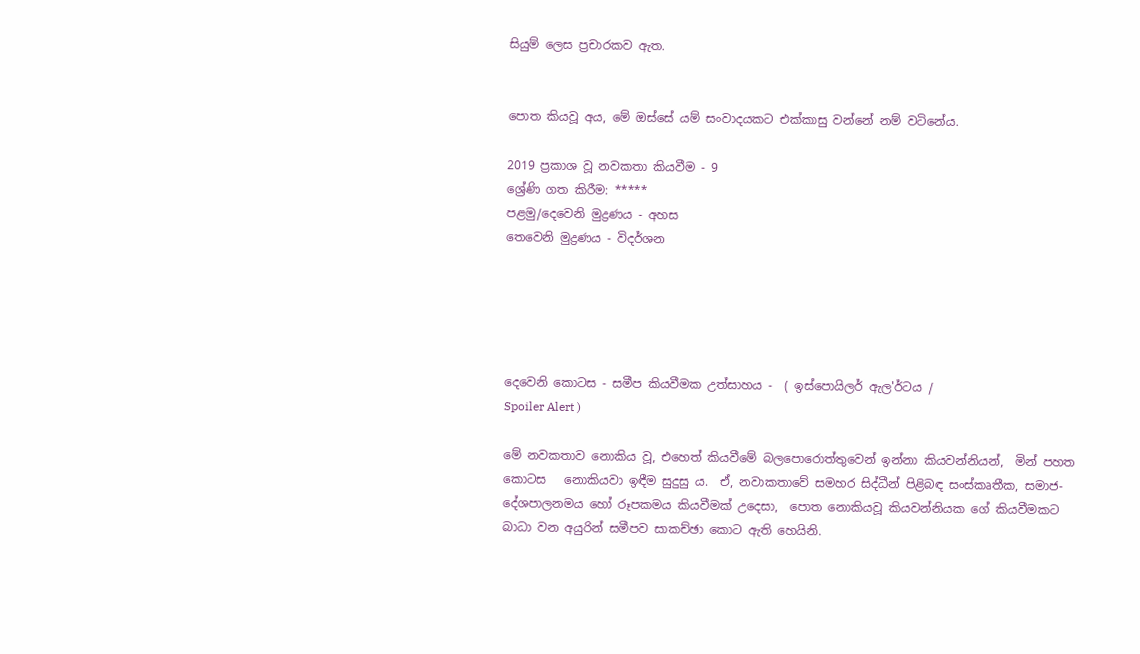සියුම් ලෙස ප්‍රචාරකව ඇත.


පොත කියවූ අය, මේ ඔස්සේ යම් සංවාදයකට එක්කාසු වන්නේ නම් වටිනේය.

2019 ප්‍රකාශ වූ නවකතා කියවීම - 9
ශ්‍රේණි ගත කිරීම: *****
පළමු/දෙවෙනි මුද්‍රණය - අහස
තෙවෙනි මුද්‍රණය - විදර්ශන





දෙවෙනි කොටස - සමීප කියවීමක උත්සාහය -  ( ඉස්පොයිලර් ඇල'ර්ටය /
Spoiler Alert )

මේ නවකතාව නොකිය වූ, එහෙත් කියවීමේ බලපොරොත්තුවෙන් ඉන්නා කියවන්නියන්,  මින් පහත කොටස   නොකියවා ඉඳීම සුදුසු ය.  ඒ, නවාකතාවේ සමහර සිද්ධීන් පිළිබඳ සංස්කෘතීක, සමාජ-දේශපාලනමය හෝ රූපකමය කියවීමක් උදෙසා,  පොත නොකියවූ කියවන්නියක ගේ කියවීමකට බාධා වන අයුරින් සමීපව සාකච්ඡා කොට ඇති හෙයිනි.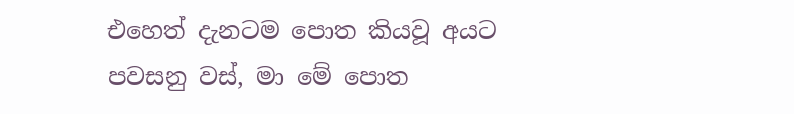එහෙත් දැනටම පොත කියවූ අයට පවසනු වස්, මා මේ පොත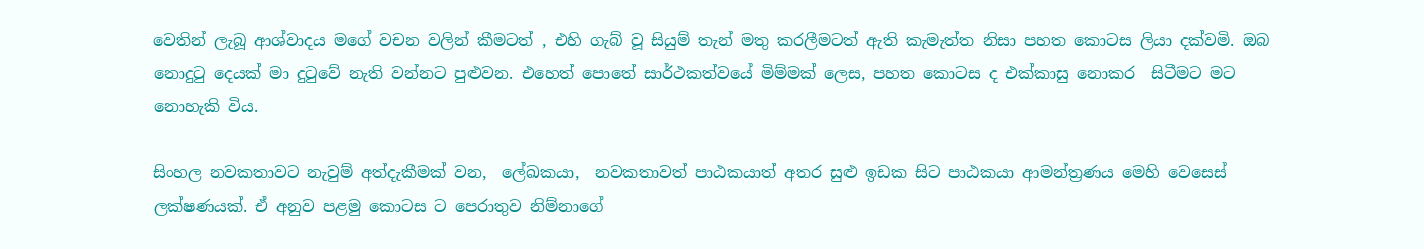වෙතින් ලැබූ ආශ්වාදය මගේ වචන වලින් කීමටත් , එහි ගැබ් වූ සියුම් තැන් මතු කරලීමටත් ඇති කැමැත්ත නිසා පහත කොටස ලියා දක්වමි. ඔබ නොදුටු දෙයක් මා දුටුවේ නැති වන්නට පුළුවන. එහෙත් පොතේ සාර්ථකත්වයේ මිම්මක් ලෙස, පහත කොටස ද එක්කාසු නොකර  සිටීමට මට  නොහැකි විය.

සිංහල නවකතාවට නැවුම් අත්දැකීමක් වන,  ලේඛකයා,  නවකතාවත් පාඨකයාත් අතර සුළු ඉඩක සිට පාඨකයා ආමන්ත්‍රණය මෙහි වෙසෙස් ලක්ෂණයක්. ඒ අනුව පළමු කොටස ට පෙරාතුව නිම්නාගේ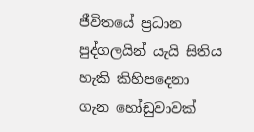ජීවිතයේ ප්‍රධාන පුද්ගලයින් යැයි සිතිය හැකි කිහිපදෙනා ගැන හෝඩුවාවක්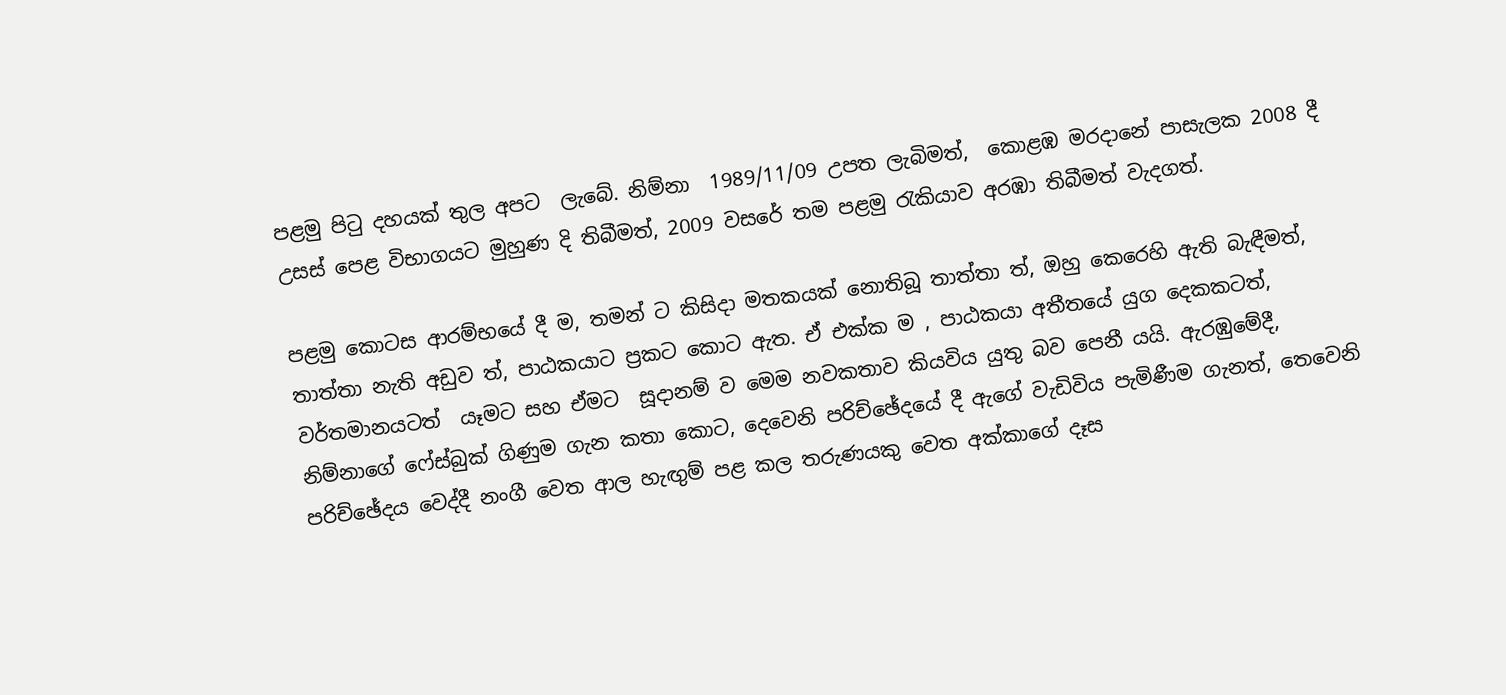පළමු පිටු දහයක් තුල අපට  ලැබේ. නිම්නා  1989/11/09 උපත ලැබිමත්,  කොළඹ මරදානේ පාසැලක 2008 දී උසස් පෙළ විභාගයට මුහුණ දි තිබීමත්, 2009 වසරේ තම පළමු රැකියාව අරඹා තිබීමත් වැදගත්.

පළමු කොටස ආරම්භයේ දී ම, තමන් ට කිසිදා මතකයක් නොතිබූ තාත්තා ත්, ඔහු කෙරෙහි ඇති බැඳීමත්, තාත්තා නැති අඩුව ත්, පාඨකයාට ප්‍රකට කොට ඇත. ඒ එක්ක ම , පාඨකයා අතීතයේ යුග දෙකකටත්,  වර්තමානයටත්  යෑමට සහ ඒමට  සූදානම් ව මෙම නවකතාව කියවිය යුතු බව පෙනී යයි. ඇරඹුමේදී, නිම්නාගේ ෆේස්බුක් ගිණුම ගැන කතා කොට, දෙවෙනි පරිච්ඡේදයේ දී ඇගේ වැඩිවිය පැමිණීම ගැනත්, තෙවෙනි පරිච්ඡේදය වෙද්දී නංගී වෙත ආල හැඟුම් පළ කල තරුණයකු වෙත අක්කාගේ දෑස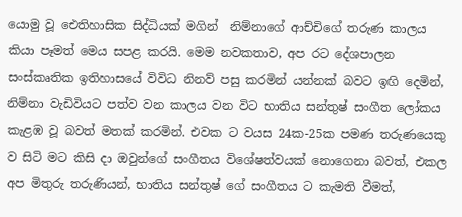යොමු වූ ඓතිහාසික සිද්ධියක් මගින්  නිම්නාගේ ආච්චිගේ තරුණ කාලය කියා පෑමත් මෙය සපළ කරයි. මෙම නවකතාව, අප රට දේශපාලන සංස්කෘතික ඉතිහාසයේ විවිධ නිනව් පසු කරමින් යන්නක් බවට ඉඟි දෙමින්, නිම්නා වැඩිවියට පත්ව වන කාලය වන විට භාතිය සන්තුෂ් සංගීත ලෝකය කැළඹ වූ බවත් මතක් කරමින්. එවක ට වයස 24ක-25ක පමණ තරුණයෙකු ව සිටි මට කිසි දා ඔවුන්ගේ සංගීතය විශේෂත්වයක් නොගෙනා බවත්, එකල අප මිතුරු තරුණියන්, භාතිය සන්තුෂ් ගේ සංගීතය ට කැමති වීමත්,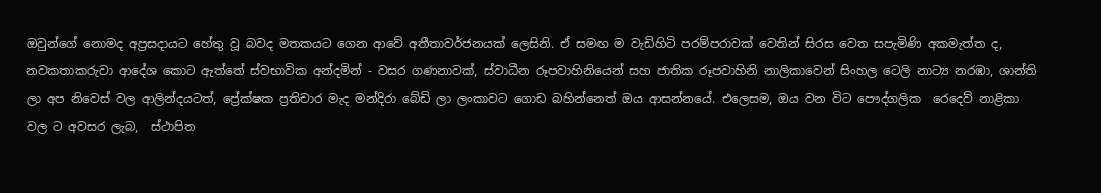ඔවුන්ගේ නොමද අප්‍රසදායට හේතු වූ බවද මතකයට ගෙන ආවේ අතීතාවර්ජනයක් ලෙසිනි. ඒ සමඟ ම වැඩිහිටි පරම්පරාවක් වෙතින් සිරස වෙත සපැමිණි අකමැත්ත ද, නවකතාකරුවා ආදේශ කොට ඇත්තේ ස්වභාවික අන්දමින් - වසර ගණනාවක්, ස්වාධීන රූපවාහිනියෙන් සහ ජාතික රූපවාහිනි නාලිකාවෙන් සිංහල ටෙලි නාට්‍ය නරඹා, ශාන්ති ලා අප නිවෙස් වල ආලින්දයටත්, ප්‍රේක්ෂක ප්‍රතිචාර මැද මන්දිරා බේඩි ලා ලංකාවට ගොඩ බහින්නෙත් ඔය ආසන්නයේ. එලෙසම, ඔය වන විට පෞද්ගලික  රෙදෙව් නාළිකා වල ට අවසර ලැබ,  ස්ථාපිත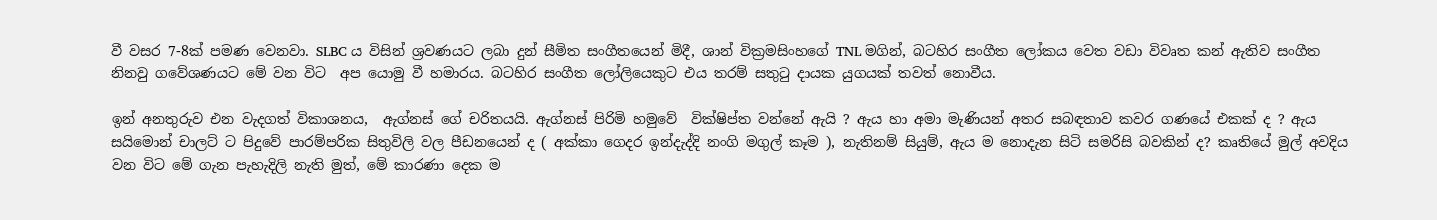වී වසර 7-8ක් පමණ වෙනවා. SLBC ය විසින් ශ්‍රවණයට ලබා දුන් සීමිත සංගීතයෙන් මිදී, ශාන් වික්‍රමසිංහගේ TNL මගින්, බටහිර සංගීත ලෝකය වෙත වඩා විවෘත කන් ඇතිව සංගීත නිනවු ගවේශණයට මේ වන විට  අප යොමු වී හමාරය. බටහිර සංගීත ලෝලියෙකුට එය තරම් සතුටු දායක යුගයක් තවත් නොවීය.

ඉන් අනතුරුව එන වැදගත් විකාශනය,  ඇග්නස් ගේ චරිතයයි. ඇග්නස් පිරිමි හමුවේ  වික්ෂිප්ත වන්නේ ඇයි ? ඇය හා අමා මැණියන් අතර සබඳතාව කවර ගණයේ එකක් ද ? ඇය සයිමොන් චාලට් ට පිදුවේ පාරම්පරික සිතුවිලි වල පීඩනයෙන් ද ( අක්කා ගෙදර ඉන්දැද්දි නංගි මගුල් කෑම ), නැතිනම් සියුම්, ඇය ම නොදැන සිටි සමරිසි බවකින් ද? කෘතියේ මුල් අවදිය වන විට මේ ගැන පැහැදිලි නැති මුත්, මේ කාරණා දෙක ම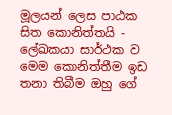මූලයන් ලෙස පාඨක සිත කොනිත්තයි - ලේඛකයා සාර්ථක ව මෙම කොනිත්තීම ඉඩ තනා තිබීම ඔහු ගේ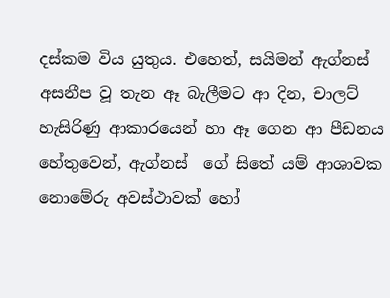දස්කම විය යුතුය. එහෙත්, සයිමන් ඇග්නස්  අසනීප වූ තැන ඈ බැලීමට ආ දින, චාලට් හැසිරිණු ආකාරයෙන් හා ඈ ගෙන ආ පීඩනය හේතුවෙන්, ඇග්නස්  ගේ සිතේ යම් ආශාවක නොමේරු අවස්ථාවක් හෝ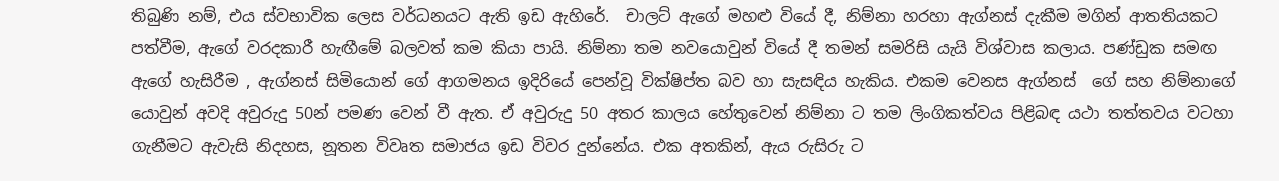තිබුණි නම්, එය ස්වභාවික ලෙස වර්ධනයට ඇති ඉඩ ඇහිරේ.  චාලට් ඇගේ මහළු වියේ දී, නිම්නා හරහා ඇග්නස් දැකීම මගින් ආතතියකට පත්වීම, ඇගේ වරදකාරී හැඟීමේ බලවත් කම කියා පායි. නිම්නා තම නවයොවුන් වියේ දී තමන් සමරිසි යැයි විශ්වාස කලාය. පණ්ඩුක සමඟ ඇගේ හැසිරීම , ඇග්නස් සිමියොන් ගේ ආගමනය ඉදිරියේ පෙන්වූ වික්ෂිප්ත බව හා සැසඳිය හැකිය. එකම වෙනස ඇග්නස්  ගේ සහ නිම්නාගේ යොවුන් අවදි අවුරුදු 50න් පමණ වෙන් වී ඇත. ඒ අවුරුදු 50 අතර කාලය හේතුවෙන් නිම්නා ට තම ලිංගිකත්වය පිළිබඳ යථා තත්තවය වටහා ගැනීමට ඇවැසි නිදහස, නූතන විවෘත සමාජය ඉඩ විවර දුන්නේය. එක අතකින්, ඇය රුසිරු ට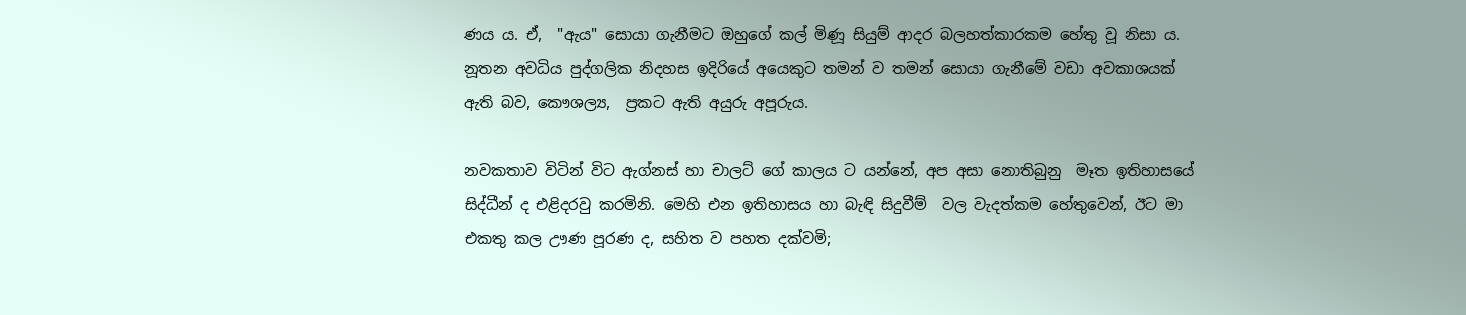ණය ය. ඒ,  "ඇය" සොයා ගැනීමට ඔහුගේ කල් මිණූ සියුම් ආදර බලහත්කාරකම හේතු වූ නිසා ය.  නූතන අවධිය පුද්ගලික නිදහස ඉදිරියේ අයෙකුට තමන් ව තමන් සොයා ගැනීමේ වඩා අවකාශයක් ඇති බව, කෞශල්‍ය,  ප්‍රකට ඇති අයුරු අපූරුය.

නවකතාව විටින් විට ඇග්නස් හා චාලට් ගේ කාලය ට යන්නේ, අප අසා නොතිබුනු  මෑත ඉතිහාසයේ සිද්ධීන් ද එළිදරවු කරමිනි. මෙහි එන ඉතිහාසය හා බැඳි සිදුවීම්  වල වැදත්කම හේතුවෙන්, ඊට මා එකතු කල ඌණ පූරණ ද, සහිත ව පහත දක්වමි;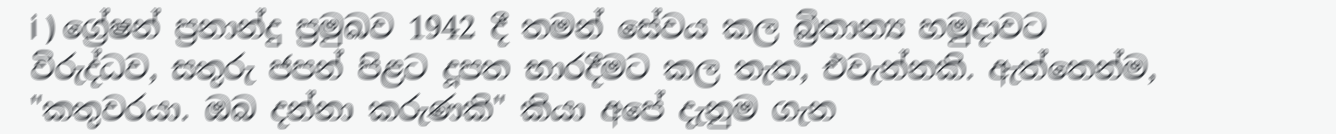i ) ග්‍රේෂන් ප්‍රනාන්දු ප්‍රමුඛව 1942 දී තමන් සේවය කල බ්‍රිතාන්‍ය හමුදාවට විරුද්ධව, සතුරු ජපන් පිළට දූපත භාරදීමට කල තැත, එවැන්නකි. ඇත්තෙන්ම, "කතුවරයා. ඔබ දන්නා කරුණකි" කියා අපේ දැනුම ගැන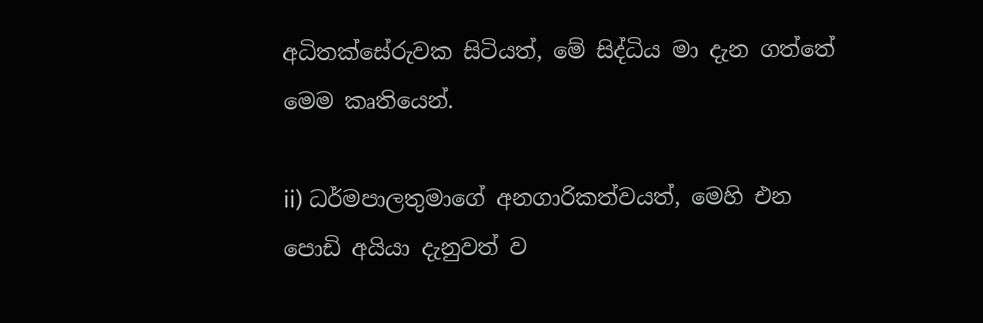අධිතක්සේරුවක සිටියත්, මේ සිද්ධිය මා දැන ගත්තේ මෙම කෘතියෙන්.

ii) ධර්මපාලතුමාගේ අනගාරිකත්වයත්, මෙහි එන පොඩි අයියා දැනුවත් ව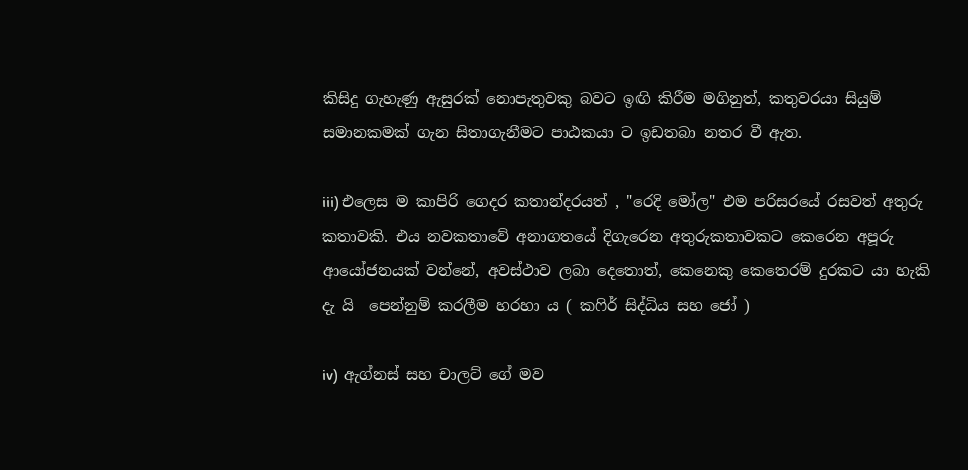කිසිදු ගැහැණු ඇසුරක් නොපැතුවකු බවට ඉඟි කිරීම මගිනුත්, කතුවරයා සියුම් සමානකමක් ගැන සිතාගැනීමට පාඨකයා ට ඉඩතබා නතර වී ඇත.

iii) එලෙස ම කාපිරි ගෙදර කතාන්දරයත් , "රෙදි මෝල" එම පරිසරයේ රසවත් අතුරු කතාවකි. එය නවකතාවේ අනාගතයේ දිගැරෙන අතුරුකතාවකට කෙරෙන අපූරු ආයෝජනයක් වන්නේ, අවස්ථාව ලබා දෙතොත්, කෙනෙකු කෙතෙරම් දුරකට යා හැකි දැ යි  පෙන්නුම් කරලීම හරහා ය ( කෆිර් සිද්ධිය සහ ජෝ )

iv)  ඇග්නස් සහ චාලට් ගේ මව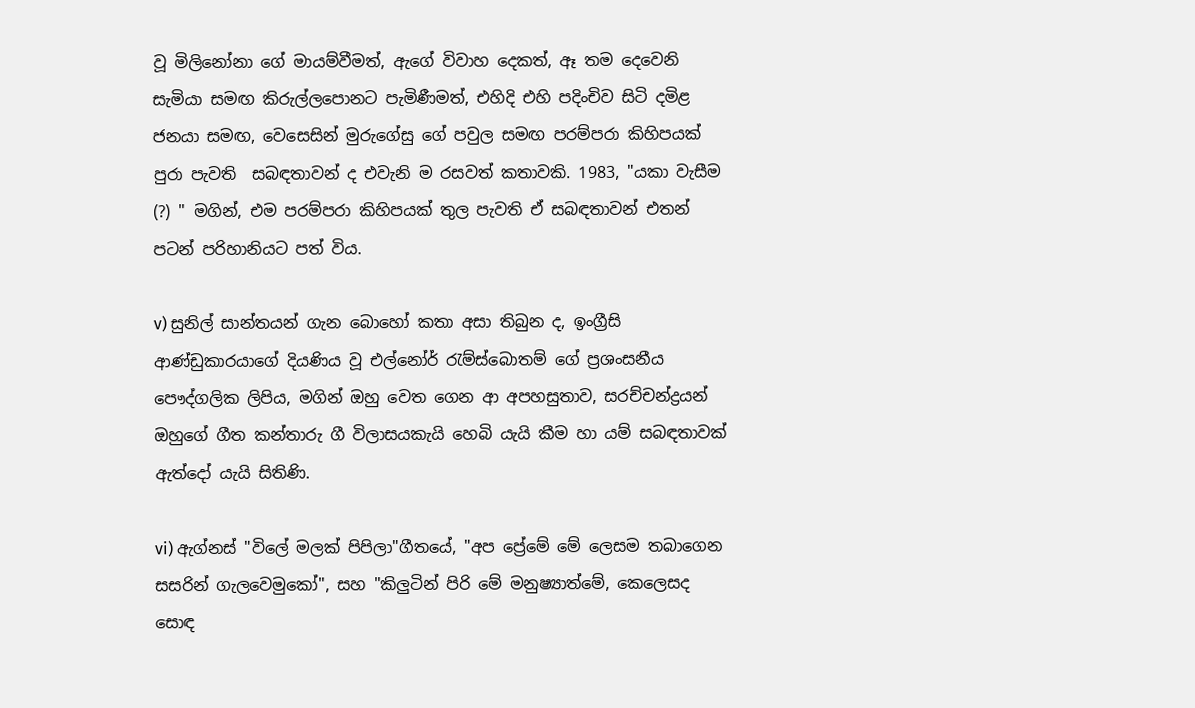වූ මිලිනෝනා ගේ මායම්වීමත්, ඇගේ විවාහ දෙකත්, ඈ තම දෙවෙනි සැමියා සමඟ කිරුල්ලපොනට පැමිණීමත්, එහිදි එහි පදිංචිව සිටි දමිළ ජනයා සමඟ, වෙසෙසින් මුරුගේසු ගේ පවුල සමඟ පරම්පරා කිහිපයක් පුරා පැවති  සබඳතාවන් ද එවැනි ම රසවත් කතාවකි. 1983, "යකා වැසීම (?) " මගින්, එම පරම්පරා කිහිපයක් තුල පැවති ඒ සබඳතාවන් එතන් පටන් පරිහානියට පත් විය.

v) සුනිල් සාන්තයන් ගැන බොහෝ කතා අසා තිබුන ද, ඉංග්‍රීසි ආණ්ඩුකාරයාගේ දියණිය වූ එල්නෝර් රැම්ස්බොතම් ගේ ප්‍රශංසනීය පෞද්ගලික ලිපිය, මගින් ඔහු වෙත ගෙන ආ අපහසුතාව, සරච්චන්ද්‍රයන් ඔහුගේ ගීත කන්තාරු ගී විලාසයකැයි හෙබි යැයි කීම හා යම් සබඳතාවක් ඇත්දෝ යැයි සිතිණි.

vi) ඇග්නස් "විලේ මලක් පිපිලා"ගීතයේ, "අප ප්‍රේමේ මේ ලෙසම තබාගෙන සසරින් ගැලවෙමුකෝ", සහ "කිලුටින් පිරි මේ මනුෂ්‍යාත්මේ, කෙලෙසද සොඳ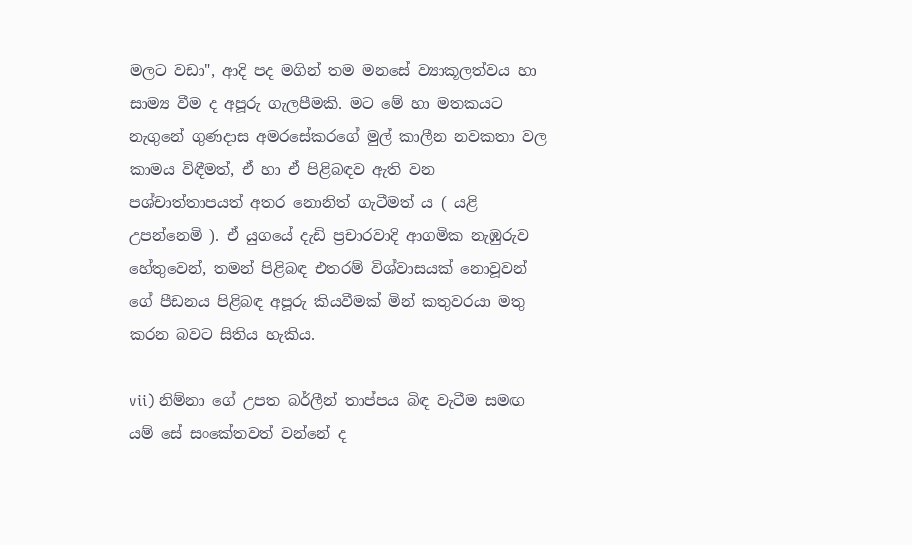මලට වඩා", ආදි පද මගින් තම මනසේ ව්‍යාකූලත්වය හා සාම්‍ය වීම ද අපූරු ගැලපීමකි. මට මේ හා මතකයට නැගුනේ ගුණදාස අමරසේකරගේ මුල් කාලීන නවකතා වල කාමය විඳීමත්, ඒ හා ඒ පිළිබඳව ඇති වන පශ්චාත්තාපයත් අතර නොනිත් ගැටීමත් ය ( යළි උපන්නෙමි ). ඒ යුගයේ දැඩි ප්‍රචාරවාදි ආගමික නැඹුරුව හේතුවෙන්, තමන් පිළිබඳ එතරම් විශ්වාසයක් නොවූවන් ගේ පීඩනය පිළිබඳ අපූරු කියවීමක් මින් කතුවරයා මතු කරන බවට සිතිය හැකිය.

vii) නිම්නා ගේ උපත බර්ලීන් තාප්පය බිඳ වැටීම සමඟ යම් සේ සංකේතවත් වන්නේ ද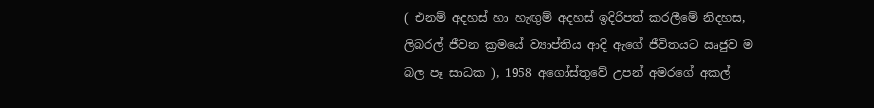( එනම් අදහස් හා හැඟුම් අදහස් ඉදිරිපත් කරලීමේ නිදහස, ලිබරල් ජීවන ක්‍රමයේ ව්‍යාප්තිය ආදි ඇගේ ජීවිතයට ඍජුව ම බල පෑ සාධක ), 1958 අගෝස්තුවේ උපන් අමරගේ අකල්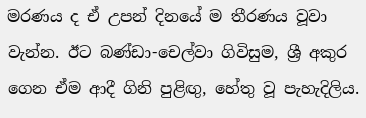මරණය ද ඒ උපන් දිනයේ ම තීරණය වූවා වැන්න. ඊට බණ්ඩා-චෙල්වා ගිවිසුම, ශ්‍රී අකුර ගෙන ඒම ආදී ගිනි පුළිඟු, හේතු වූ පැහැදිලිය.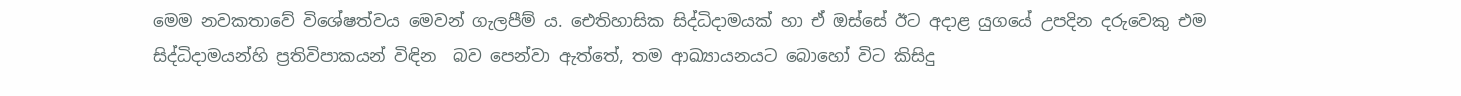මෙම නවකතාවේ විශේෂත්වය මෙවන් ගැලපීම් ය. ඓතිහාසික සිද්ධිදාමයක් හා ඒ ඔස්සේ ඊට අදාළ යුගයේ උපදින දරුවෙකු එම සිද්ධිදාමයන්හි ප්‍රතිවිපාකයන් විඳින  බව පෙන්වා ඇත්තේ, තම ආඛ්‍යායනයට බොහෝ විට කිසිදු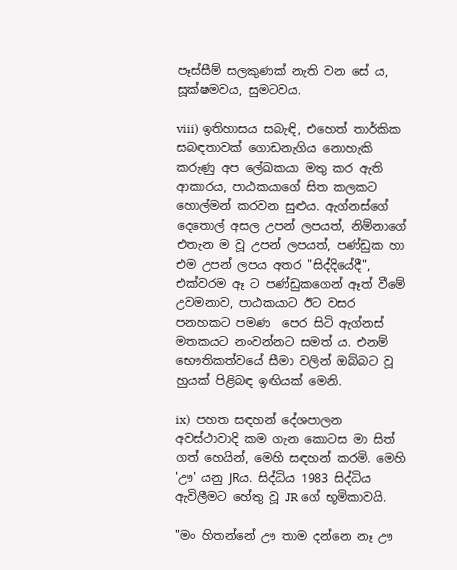පෑස්සීම් සලකුණක් නැති වන සේ ය,  සූක්ෂමවය, සුමටවය.

viii) ඉතිහාසය සබැඳි, එහෙත් තාර්කික සබඳතාවක් ගොඩනැගිය නොහැකි කරුණු අප ලේඛකයා මතු කර ඇති ආකාරය, පාඨකයාගේ සිත කලකට හොල්මන් කරවන සුළුය. ඇග්නස්ගේ දෙතොල් අසල උපන් ලපයත්, නිම්නාගේ එතැන ම වූ උපන් ලපයත්, පණ්ඩුක හා එම උපන් ලපය අතර "සිද්දියේදී", එක්වරම ඈ ට පණ්ඩුකගෙන් ඈත් වීමේ උවමනාව, පාඨකයාට ඊට වසර පනහකට පමණ  පෙර සිටි ඇග්නස් මතකයට නංවන්නට සමත් ය. එනම් භෞතිකත්වයේ සීමා වලින් ඔබ්බට වූ හුයක් පිළිබඳ ඉඟියක් මෙනි.

ix)  පහත සඳහන් දේශපාලන අවස්ථාවාදි කම ගැන කොටස මා සිත් ගත් හෙයින්, මෙහි සඳහන් කරමි. මෙහි 'ඌ' යනු JRය. සිද්ධිය 1983 සිද්ධිය ඇවිලීමට හේතු වූ JR ගේ භූමිකාවයි.

"මං හිතන්නේ ඌ තාම දන්නෙ නෑ ඌ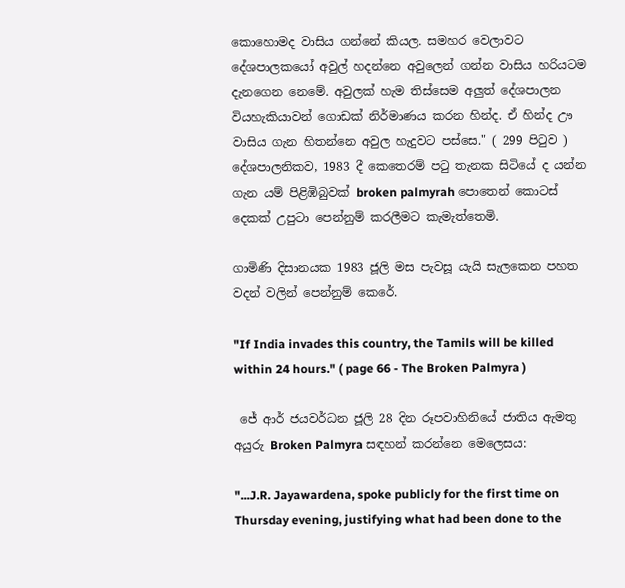කොහොමද වාසිය ගන්නේ කියල. සමහර වෙලාවට දේශපාලකයෝ අවුල් හදන්නෙ අවුලෙන් ගන්න වාසිය හරියටම දැනගෙන නෙමේ. අවුලක් හැම තිස්සෙම අලුත් දේශපාලන වියහැකියාවන් ගොඩක් නිර්මාණය කරන හින්ද. ඒ හින්ද ඌ වාසිය ගැන හිතන්නෙ අවුල හැදුවට පස්සෙ." ( 299 පිටුව )
දේශපාලනිකව, 1983 දී කෙතෙරම් පටු තැනක සිටියේ ද යන්න ගැන යම් පිළිඹිබුවක් broken palmyrah පොතෙන් කොටස් දෙකක් උපුටා පෙන්නුම් කරලීමට කැමැත්තෙමි.

ගාමිණි දිසානයක 1983 ජූලි මස පැවසූ යැයි සැලකෙන පහත වදන් වලින් පෙන්නුම් කෙරේ.

"If India invades this country, the Tamils will be killed within 24 hours." ( page 66 - The Broken Palmyra )

 ජේ ආර් ජයවර්ධන ජූලි 28 දින රූපවාහිනියේ ජාතිය ඇමතු අයුරු Broken Palmyra සඳහන් කරන්නෙ මෙලෙසය:

"...J.R. Jayawardena, spoke publicly for the first time on Thursday evening, justifying what had been done to the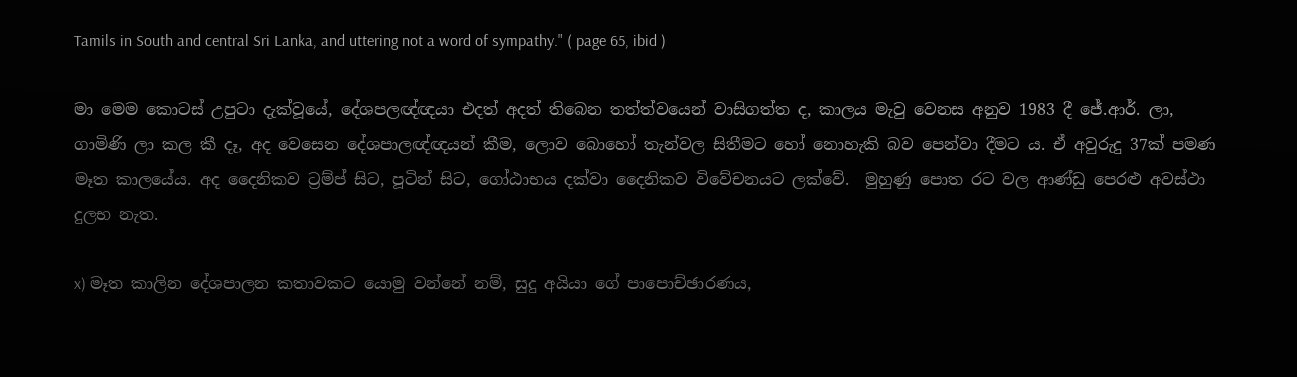Tamils in South and central Sri Lanka, and uttering not a word of sympathy." ( page 65, ibid )

මා මෙම කොටස් උපුටා දැක්වූයේ, දේශපලඥ්ඥයා එදත් අදත් තිබෙන තත්ත්වයෙන් වාසිගත්ත ද, කාලය මැවු වෙනස අනුව 1983 දී ජේ.ආර්. ලා, ගාමිණි ලා කල කී දෑ, අද වෙසෙන දේශපාලඥ්ඥයන් කීම, ලොව බොහෝ තැන්වල සිතීමට හෝ නොහැකි බව පෙන්වා දීමට ය. ඒ අවුරුදු 37ක් පමණ මෑත කාලයේය. අද දෛනිකව ට්‍රම්ප් සිට, පූටින් සිට, ගෝඨාභය දක්වා දෛනිකව විවේචනයට ලක්වේ.  මුහුණු පොත රට වල ආණ්ඩු පෙරළු අවස්ථා දුලභ නැත.

x) මෑත කාලින දේශපාලන කතාවකට යොමු වන්නේ නම්, සුදු අයියා ගේ පාපොච්ඡාරණය,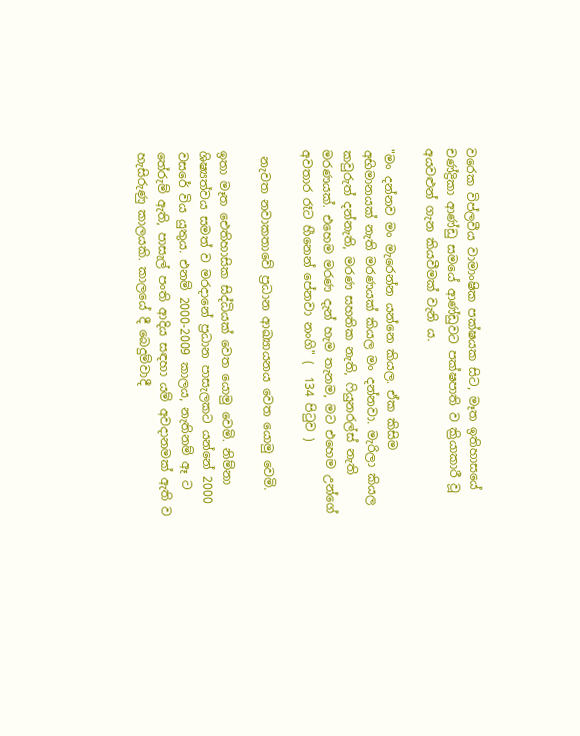වරෙක විප්ලවීය වාමාංෂික පක්ෂයක සිට, මෑත ඉතිහාසයේ චණ්ද්‍රිකා ආණ්ඩු සමයේ ආණ්ඩුවට පක්ෂපාති ව ක්‍රියාකාරී වූ අයවළුන් ගැන කියවීමක් වැනි ය.

"මං දන්නව මං මැරෙන්න යන්නෙ කියල. ඒක කිසිම අභිමානයක් නැති මරණයක් කියල මං දන්නවා. මැරිලා කියල කවුරුත් දන්නැති, මරණ සහතික නැති, ෆියුනරල්ස් නැති මරණයක්. එහෙම මරණ දැන් හැම තැනම, මට එහෙම උන්ගේ අවතාර රෑට හීනෙන් පේනවා නංගි" (  134 පිටුව )

 නැවත නවාකතාවේ ප්‍රධාන ආඛ්‍යායනය වෙත යොමු වෙමි.

ඉතා මෑත ඓතිහාසික සිද්ධියක් වෙත යොමු වෙමි. නිම්නා ශිෂ්‍යත්වය සමත් ව මරදානේ ප්‍රධාන පාසැලකට යන්නේ 2000 වසරේ විය යුතුය. එනම් 2000-2009 කාලය, නැතිනම් ඈ ට තේරුම් ඇති, පාසැල් පංති ආදිය සඳහා යම් අවදානමක් ඇති ව හැසිරුණු කාලයකි. කාලයේ දී බෙදුම්වාදී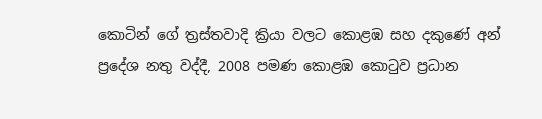කොටින් ගේ ත්‍රස්තවාදි ක්‍රියා වලට කොළඹ සහ දකුණේ අන් ප්‍රදේශ නතු වද්දී, 2008 පමණ කොළඹ කොටුව ප්‍රධාන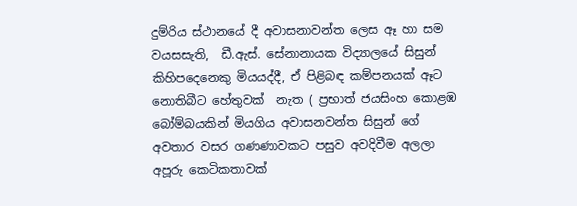දුම්රිය ස්ථානයේ දී අවාසනාවන්ත ලෙස ඈ හා සම වයසසැති,  ඩී.ඇස්. සේනානායක විද්‍යාලයේ සිසුන් කිහිපදෙනෙකු මියයද්දී, ඒ පිළිබඳ කම්පනයක් ඈට නොතිබීට හේතුවක්  නැත ( ප්‍රභාත් ජයසිංහ කොළඹ බෝම්බයකින් මියගිය අවාසනවන්ත සිසුන් ගේ අවතාර වසර ගණණාවකට පසුව අවදිවීම අලලා අපූරු කෙටිකතාවක්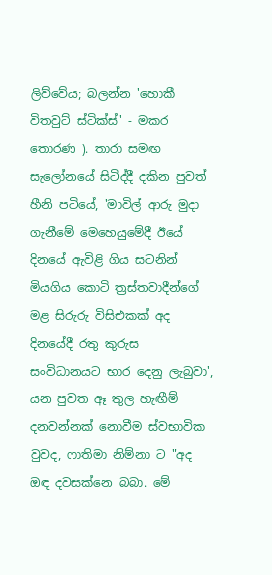ලිව්වේය; බලන්න 'හොකී විතවුට් ස්ටික්ස්' - මකර තොරණ ). තාරා සමඟ සැලෝනයේ සිටිද්දී දකින පුවත් හීනි පටියේ, 'මාවිල් ආරු මුදා ගැනීමේ මෙහෙයුමේදී ඊයේ දිනයේ ඇවිළි ගිය සටනින් මියගිය කොටි ත්‍රස්තවාදීන්ගේ මළ සිරුරු විසිඑකක් අද දිනයේදී රතු කුරුස සංවිධානයට භාර දෙනු ලැබුවා', යන පුවත ඈ තුල හැඟීම් දනවන්නක් නොවීම ස්වභාවික වුවද, ෆාතිමා නිම්නා ට "අද ඔඳ දවසක්නෙ බබා. මේ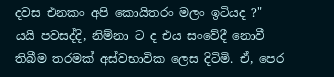දවස එනකං අපි කොයිතරං මලං ඉටියද ?" යයි පවසද්දි, නිම්නා ට ද එය සංවේදී නොවී තිබීම තරමක් අස්වභාවික ලෙස දිටිමි. ඒ, පෙර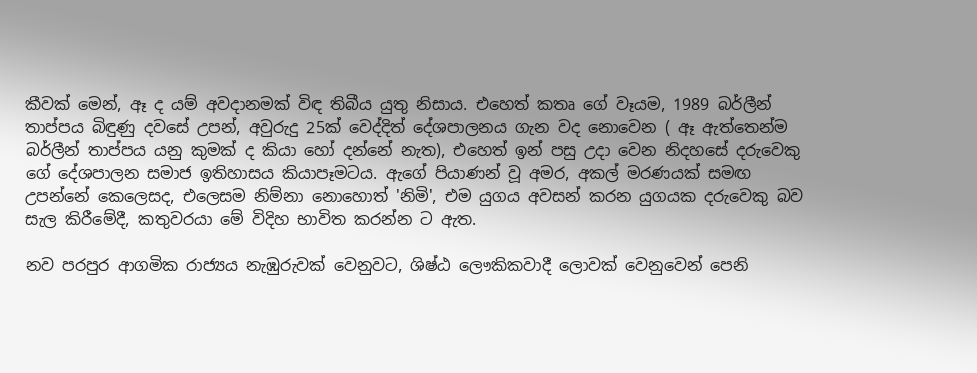කීවක් මෙන්, ඈ ද යම් අවදානමක් විඳ තිබීය යුතු නිසාය. එහෙත් කතෘ ගේ වෑයම, 1989 බර්ලීන් තාප්පය බිඳුණු දවසේ උපන්, අවුරුදු 25ක් වෙද්දිත් දේශපාලනය ගැන වද නොවෙන ( ඈ ඇත්තෙන්ම බර්ලීන් තාප්පය යනු කුමක් ද කියා හෝ දන්නේ නැත), එහෙත් ඉන් පසු උදා වෙන නිදහසේ දරුවෙකු ගේ දේශපාලන සමාජ ඉතිහාසය කියාපෑමටය. ඇගේ පියාණන් වූ අමර, අකල් මරණයක් සමඟ උපන්නේ කෙලෙසද, එලෙසම නිම්නා නොහොත් 'නිමි', එම යුගය අවසන් කරන යුගයක දරුවෙකු බව සැල කිරීමේදී, කතුවරයා මේ විදිහ භාවිත කරන්න ට ඇත.

නව පරපුර ආගමික රාජ්‍යය නැඹුරුවක් වෙනුවට, ශිෂ්ඨ ලෞකිකවාදී ලොවක් වෙනුවෙන් පෙනි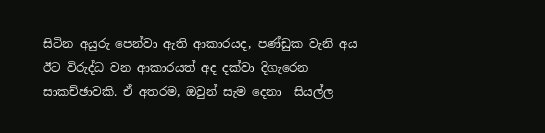සිටින අයුරු පෙන්වා ඇති ආකාරයද, පණ්ඩුක වැනි අය ඊට විරුද්ධ වන ආකාරයත් අද දක්වා දිගැරෙන සාකච්ඡාවකි. ඒ අතරම, ඔවුන් සැම දෙනා  සියල්ල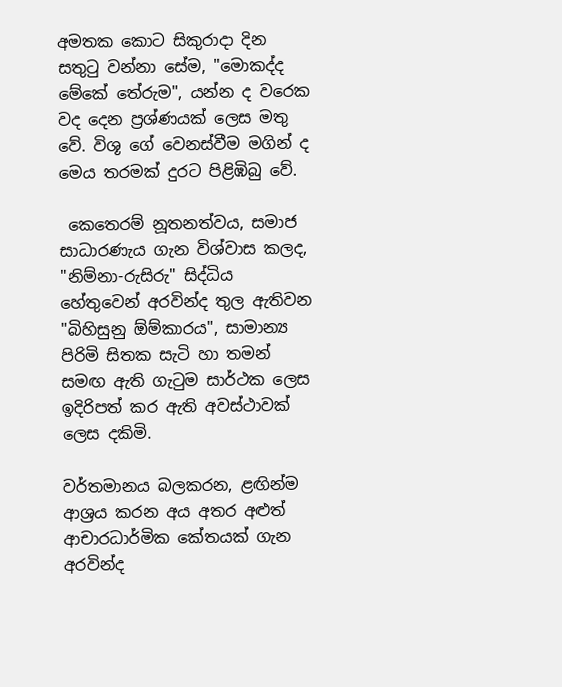අමතක කොට සිකුරාදා දින සතුටු වන්නා සේම, "මොකද්ද මේකේ තේරුම", යන්න ද වරෙක වද දෙන ප්‍රශ්ණයක් ලෙස මතු වේ. විශූ ගේ වෙනස්වීම මගින් ද මෙය තරමක් දුරට පිළිඹිබු වේ.

 කෙතෙරම් නූතනත්වය, සමාජ සාධාරණැය ගැන විශ්වාස කලද, "නිම්නා-රුසිරු" සිද්ධිය හේතුවෙන් අරවින්ද තුල ඇතිවන "බිහිසුනු ඕම්කාරය", සාමාන්‍ය පිරිමි සිතක සැටි හා තමන් සමඟ ඇති ගැටුම සාර්ථක ලෙස ඉදිරිපත් කර ඇති අවස්ථාවක් ලෙස දකිමි.

වර්තමානය බලකරන, ළඟින්ම ආශ්‍රය කරන අය අතර අළුත් ආචාරධාර්මික කේතයක් ගැන අරවින්ද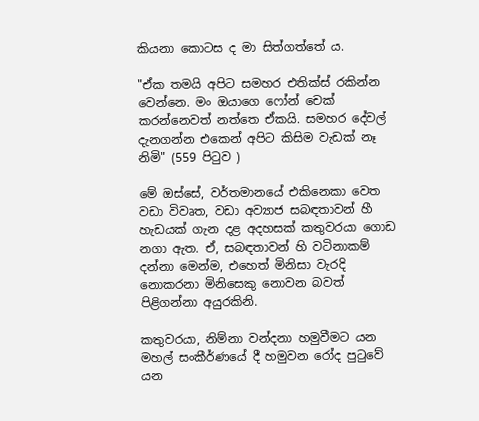කියනා කොටස ද මා සිත්ගත්තේ ය.

"ඒක තමයි අපිට සමහර එතික්ස් රකින්න වෙන්නෙ. මං ඔයාගෙ ෆෝන් චෙක් කරන්නෙවත් නත්තෙ ඒකයි. සමහර දේවල් දැනගන්න එකෙන් අපිට කිසිම වැඩක් නෑ නිමි" (559 පිටුව )

මේ ඔස්සේ, වර්තමානයේ එකිනෙකා වෙත වඩා විවෘත, වඩා අව්‍යාජ සබඳතාවන් හී හැඩයක් ගැන දළ අදහසක් කතුවරයා ගොඩ නගා ඇත. ඒ, සබඳතාවන් හි වටිනාකම් දන්නා මෙන්ම, එහෙත් මිනිසා වැරදි නොකරනා මිනිසෙකු නොවන බවත් පිළිගන්නා අයුරකිනි.

කතුවරයා, නිම්නා වන්දනා හමුවීමට යන මහල් සංකීර්ණයේ දී හමුවන රෝද පුටුවේ යන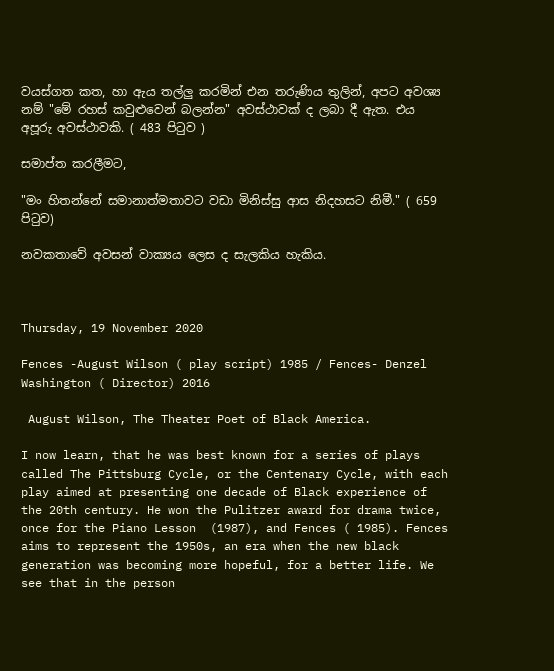වයස්ගත කත, හා ඇය තල්ලු කරමින් එන තරුණිය තුලින්, අපට අවශ්‍ය නම් "මේ රහස් කවුළුවෙන් බලන්න" අවස්ථාවක් ද ලබා දී ඇත. එය අපූරු අවස්ථාවකි. ( 483 පිටුව )

සමාප්ත කරලීමට,

"මං හිතන්නේ සමානාත්මතාවට වඩා මිනිස්සු ආස නිදහසට නිමී." ( 659 පිටුව)

නවකතාවේ අවසන් වාක්‍යය ලෙස ද සැලකිය හැකිය.



Thursday, 19 November 2020

Fences -August Wilson ( play script) 1985 / Fences- Denzel Washington ( Director) 2016

 August Wilson, The Theater Poet of Black America.

I now learn, that he was best known for a series of plays called The Pittsburg Cycle, or the Centenary Cycle, with each play aimed at presenting one decade of Black experience of the 20th century. He won the Pulitzer award for drama twice, once for the Piano Lesson  (1987), and Fences ( 1985). Fences aims to represent the 1950s, an era when the new black generation was becoming more hopeful, for a better life. We see that in the person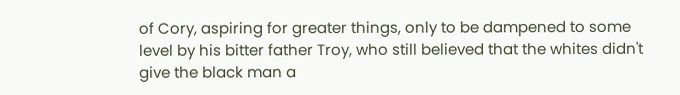of Cory, aspiring for greater things, only to be dampened to some level by his bitter father Troy, who still believed that the whites didn't give the black man a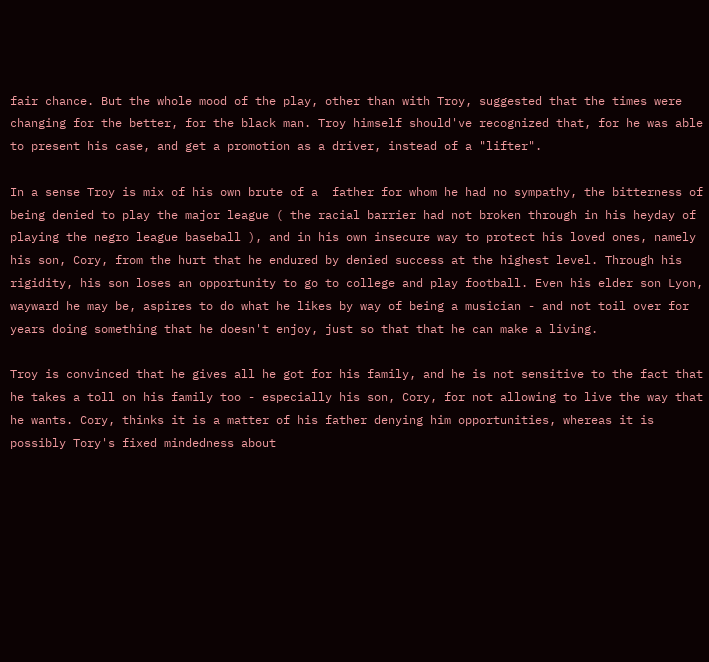fair chance. But the whole mood of the play, other than with Troy, suggested that the times were changing for the better, for the black man. Troy himself should've recognized that, for he was able to present his case, and get a promotion as a driver, instead of a "lifter".

In a sense Troy is mix of his own brute of a  father for whom he had no sympathy, the bitterness of being denied to play the major league ( the racial barrier had not broken through in his heyday of playing the negro league baseball ), and in his own insecure way to protect his loved ones, namely his son, Cory, from the hurt that he endured by denied success at the highest level. Through his rigidity, his son loses an opportunity to go to college and play football. Even his elder son Lyon, wayward he may be, aspires to do what he likes by way of being a musician - and not toil over for years doing something that he doesn't enjoy, just so that that he can make a living.

Troy is convinced that he gives all he got for his family, and he is not sensitive to the fact that he takes a toll on his family too - especially his son, Cory, for not allowing to live the way that he wants. Cory, thinks it is a matter of his father denying him opportunities, whereas it is possibly Tory's fixed mindedness about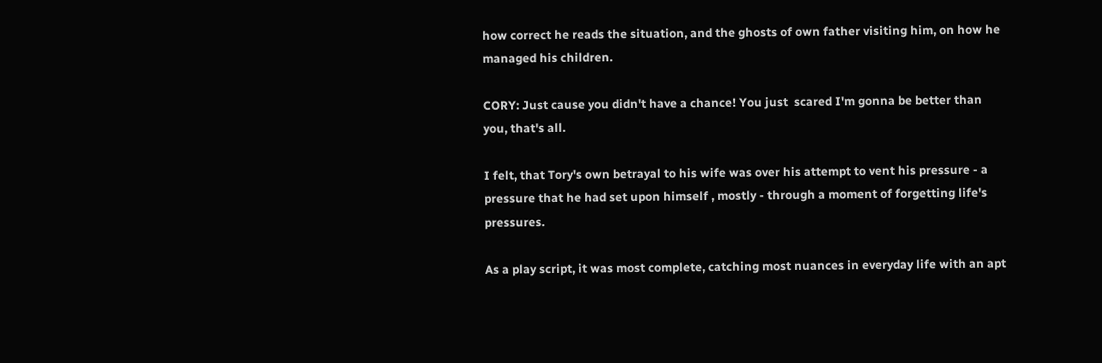how correct he reads the situation, and the ghosts of own father visiting him, on how he managed his children.

CORY: Just cause you didn't have a chance! You just  scared I'm gonna be better than you, that's all.

I felt, that Tory's own betrayal to his wife was over his attempt to vent his pressure - a pressure that he had set upon himself , mostly - through a moment of forgetting life's pressures.

As a play script, it was most complete, catching most nuances in everyday life with an apt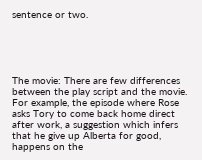sentence or two.





The movie: There are few differences between the play script and the movie.  For example, the episode where Rose asks Tory to come back home direct after work, a suggestion which infers that he give up Alberta for good, happens on the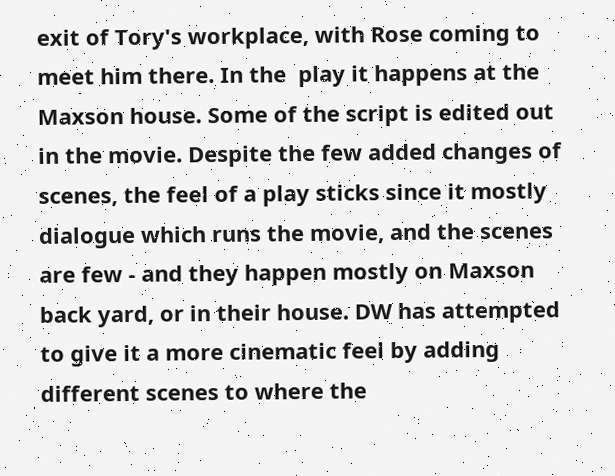exit of Tory's workplace, with Rose coming to meet him there. In the  play it happens at the Maxson house. Some of the script is edited out in the movie. Despite the few added changes of scenes, the feel of a play sticks since it mostly dialogue which runs the movie, and the scenes are few - and they happen mostly on Maxson back yard, or in their house. DW has attempted to give it a more cinematic feel by adding different scenes to where the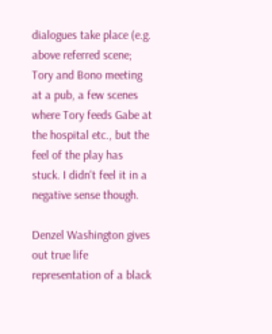dialogues take place (e.g. above referred scene; Tory and Bono meeting at a pub, a few scenes where Tory feeds Gabe at the hospital etc., but the feel of the play has stuck. I didn't feel it in a negative sense though.

Denzel Washington gives out true life representation of a black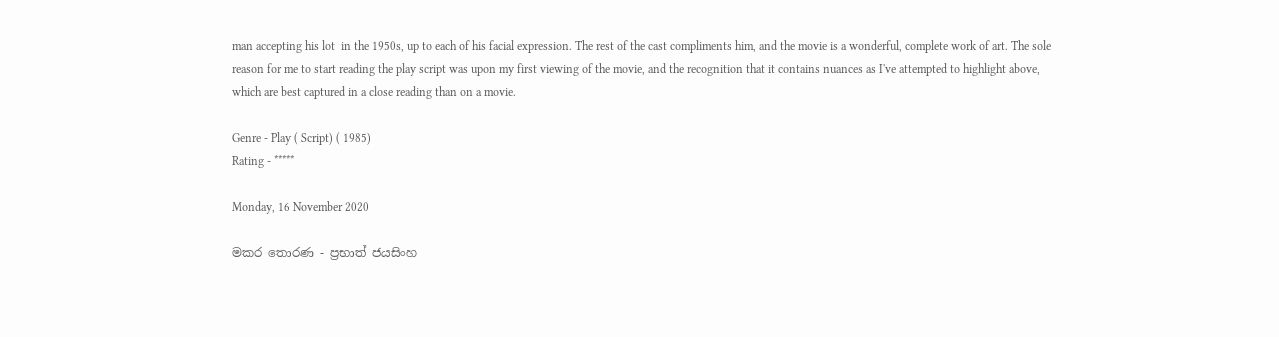man accepting his lot  in the 1950s, up to each of his facial expression. The rest of the cast compliments him, and the movie is a wonderful, complete work of art. The sole reason for me to start reading the play script was upon my first viewing of the movie, and the recognition that it contains nuances as I've attempted to highlight above, which are best captured in a close reading than on a movie.

Genre - Play ( Script) ( 1985)
Rating - *****

Monday, 16 November 2020

මකර තොරණ - ප්‍රභාත් ජයසිංහ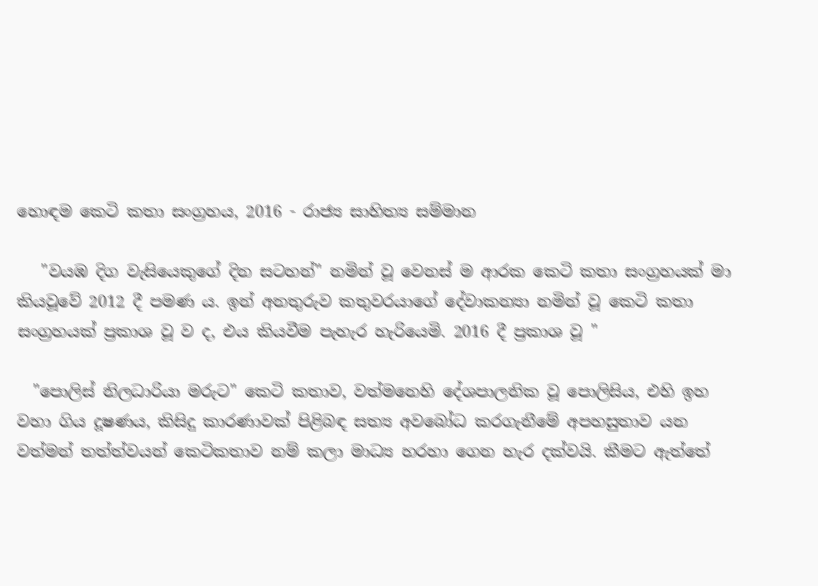හොඳම කෙටි කතා සංග්‍රහය, 2016 - රාජ්‍ය සාහිත්‍ය සම්මාන

   "වයඹ දිග වැසියෙකුගේ දින සටහන්" නමින් වූ වෙනස් ම ආරක කෙටි කතා සංග්‍රහයක් මා කියවූවේ 2012 දී පමණ ය. ඉන් අනතුරුව කතුවරයාගේ දේවාකන්‍යා නමින් වූ කෙටි කතා සංග්‍රහයක් ප්‍රකාශ වූ ව ද, එය කියවීම පැහැර හැරියෙමි. 2016 දී ප්‍රකාශ වූ "

  "පොලිස් නිලධාරියා මරුට" කෙටි කතාව, වත්මනෙහි දේශපාලනික වූ පොලිසිය, එහි ඉහ වහා ගිය දූෂණය, කිසිදු කාරණාවක් පිළිබඳ සත්‍ය අවබෝධ කරගැනීමේ අපහසුතාව යන වත්මන් තත්ත්වයන් කෙටිකතාව නම් කලා මාධ්‍ය හරහා ගෙන හැර දක්වයි. කීමට ඇත්තේ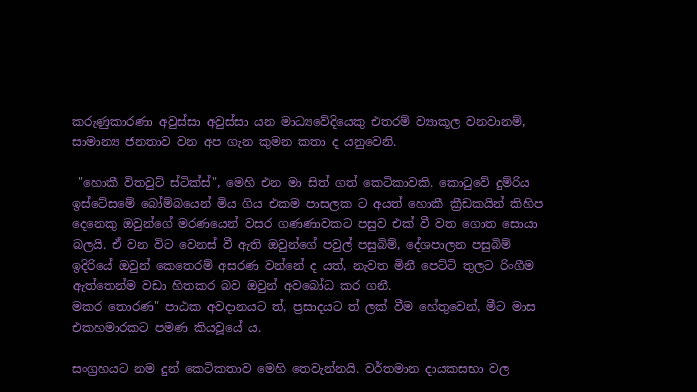කරුණුකාරණා අවුස්සා අවුස්සා යන මාධ්‍යවේදියෙකු එතරම් ව්‍යාකූල වනවානම්, සාමාන්‍ය ජනතාව වන අප ගැන කුමන කතා ද යනුවෙනි.

 "හොකී විතවුට් ස්ටික්ස්", මෙහි එන මා සිත් ගත් කෙටිකාවකි. කොටුවේ දුම්රිය ඉස්ටේසමේ බෝම්බයෙන් මිය ගිය එකම පාසලක ට අයත් හොකී ක්‍රීඩකයින් කිහිප දෙනෙකු ඔවුන්ගේ මරණයෙන් වසර ගණණාවකට පසුව එක් වී වත ගොත සොයා බලයි. ඒ වන විට වෙනස් වී ඇති ඔවුන්ගේ පවුල් පසුබිම්, දේශපාලන පසුබිම් ඉදිරියේ ඔවුන් කෙතෙරම් අසරණ වන්නේ ද යත්, නැවත මිනී පෙට්ටි තුලට රිංගීම ඇත්තෙන්ම වඩා හිතකර බව ඔවුන් අවබෝධ කර ගනී.
මකර තොරණ" පාඨක අවදානයට ත්, ප්‍රසාදයට ත් ලක් වීම හේතුවෙන්, මීට මාස එකහමාරකට පමණ කියවූයේ ය.

සංග්‍රහයට නම දුන් කෙටිකතාව මෙහි තෙවැන්නයි. වර්තමාන දායකසභා වල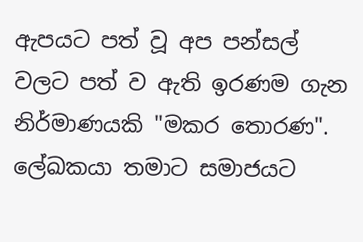ඇපයට පත් වූ අප පන්සල් වලට පත් ව ඇති ඉරණම ගැන නිර්මාණයකි "මකර තොරණ". ලේඛකයා තමාට සමාජයට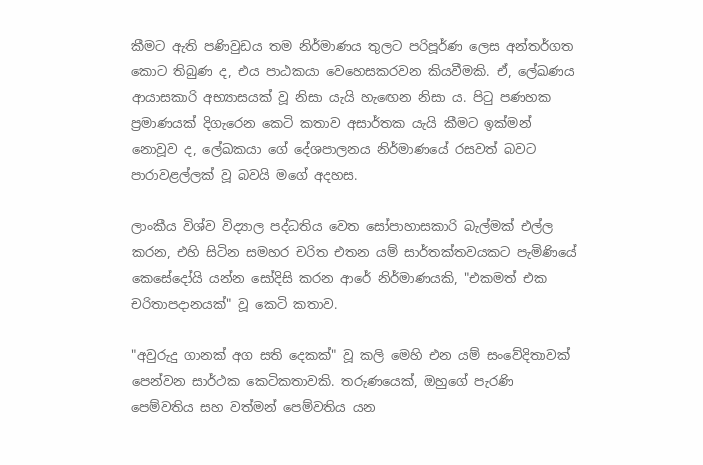කීමට ඇති පණිවුඩය තම නිර්මාණය තුලට පරිපූර්ණ ලෙස අන්තර්ගත කොට තිබුණ ද, එය පාඨකයා වෙහෙසකරවන කියවීමකි. ඒ, ලේඛණය ආයාසකාරි අභ්‍යාසයක් වූ නිසා යැයි හැඟෙන නිසා ය. පිටු පණහක ප්‍රමාණයක් දිගැරෙන කෙටි කතාව අසාර්තක යැයි කීමට ඉක්මන් නොවූව ද, ලේඛකයා ගේ දේශපාලනය නිර්මාණයේ රසවත් බවට පාරාවළල්ලක් වූ බවයි මගේ අදහස.

ලාංකීය විශ්ව විද්‍යාල පද්ධතිය වෙත සෝපාහාසකාරි බැල්මක් එල්ල කරන, එහි සිටින සමහර චරිත එතන යම් සාර්තක්තවයකට පැමිණියේ කෙසේදෝයි යන්න සෝදිසි කරන ආරේ නිර්මාණයකි, "එකමත් එක චරිතාපදානයක්" වූ කෙටි කතාව.

"අවුරුදු ගානක් අග සති දෙකක්" වූ කලි මෙහි එන යම් සංවේදිතාවක් පෙන්වන සාර්ථක කෙටිකතාවකි. තරුණයෙක්, ඔහුගේ පැරණි පෙම්වතිය සහ වත්මන් පෙම්වතිය යන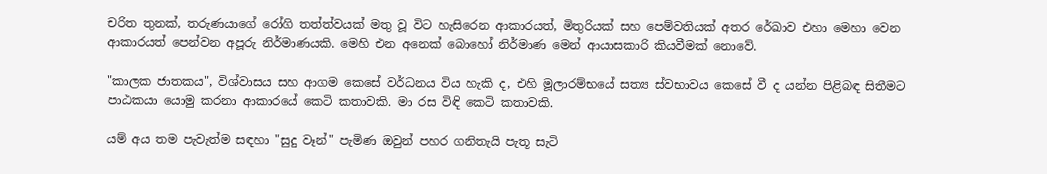චරිත තුනක්, තරුණයාගේ රෝගි තත්ත්වයක් මතු වූ විට හැසිරෙන ආකාරයත්, මිතුරියක් සහ පෙම්වතියක් අතර රේඛාව එහා මෙහා වෙන ආකාරයත් පෙන්වන අපූරු නිර්මාණයකි. මෙහි එන අනෙක් බොහෝ නිර්මාණ මෙන් ආයාසකාරි කියවීමක් නොවේ.

"කාලක ජාතකය", විශ්වාසය සහ ආගම කෙසේ වර්ධනය විය හැකි ද, එහි මූලාරම්භයේ සත්‍ය ස්වභාවය කෙසේ වී ද යන්න පිළිබඳ සිතීමට පාඨකයා යොමු කරනා ආකාරයේ කෙටි කතාවකි. මා රස විඳි කෙටි කතාවකි.

යම් අය තම පැවැත්ම සඳහා "සුදු වෑන්" පැමිණ ඔවුන් පහර ගනිතැයි පැතූ සැටි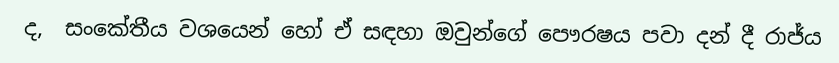ද,  සංකේතීය වශයෙන් හෝ ඒ සඳහා ඔවුන්ගේ පෞරෂය පවා දන් දී රාජ්ය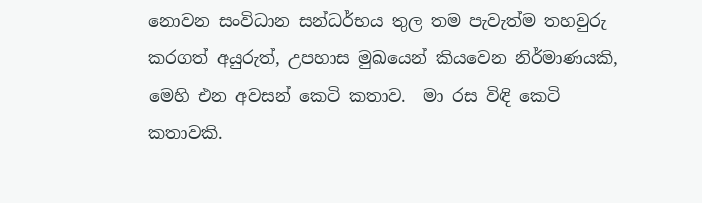නොවන සංවිධාන සන්ධර්භය තුල තම පැවැත්ම තහවුරු කරගත් අයුරුත්, උපහාස මුඛයෙන් කියවෙන නිර්මාණයකි, මෙහි එන අවසන් කෙටි කතාව.  මා රස විඳි කෙටි කතාවකි.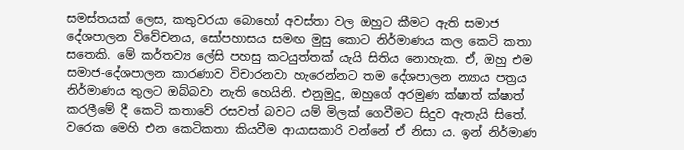සමස්තයක් ලෙස, කතුවරයා බොහෝ අවස්තා වල ඔහුට කීමට ඇති සමාජ දේශපාලන විවේචනය, සෝපහාසය සමඟ මුසු කොට නිර්මාණය කල කෙටි කතා සතෙකි. මේ කර්තව්‍ය ලේසි පහසු කටයුත්තක් යැයි සිතිය නොහැක. ඒ, ඔහු එම සමාජ-දේශපාලන කාරණාව විචාරනවා හැරෙන්නට තම දේශපාලන න්‍යාය පත්‍රය නිර්මාණය තුලට ඔබ්බවා නැති හෙයිනි. එනුමුදු, ඔහුගේ අරමුණ ක්ෂාත් ක්ෂාත් කරලීමේ දී කෙටි කතාවේ රසවත් බවට යම් මිලක් ගෙවීමට සිදුව ඇතැයි සිතේ. වරෙක මෙහි එන කෙටිකතා කියවීම ආයාසකාරි වන්නේ ඒ නිසා ය. ඉන් නිර්මාණ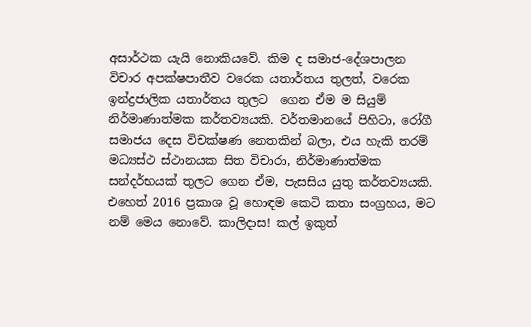අසාර්ථක යැයි නොකියවේ. කිම ද සමාජ-දේශපාලන විචාර අපක්ෂපාතීව වරෙක යතාර්තය තුලත්, වරෙක ඉන්ද්‍රජාලික යතාර්තය තුලට  ගෙන ඒම ම සියුම් නිර්මාණාත්මක කර්තව්‍යයකි. වර්තමානයේ පිහිටා, රෝගී සමාජය දෙස විචක්ෂණ නෙතකින් බලා, එය හැකි තරම් මධ්‍යස්ථ ස්ථානයක සිත විචාරා, නිර්මාණාත්මක සන්දර්භයක් තුලට ගෙන ඒම, පැසසිය යුතු කර්තව්‍යයකි. එහෙත් 2016 ප්‍රකාශ වූ හොඳම කෙටි කතා සංග්‍රහය, මට නම් මෙය නොවේ. කාලිදාස! කල් ඉකුත්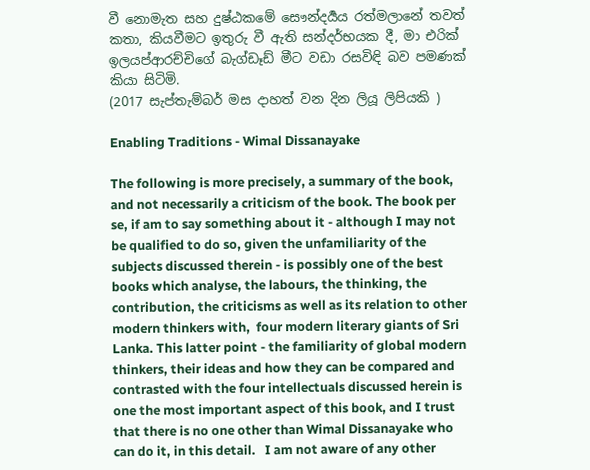වී නොමැත සහ දුෂ්ඨකමේ සෞන්දර්‍යය රත්මලානේ තවත් කතා, කියවීමට ඉතුරු වී ඇති සන්දර්භයක දී, මා එරික් ඉලයප්ආරච්චිගේ බැග්ඩෑඩ් මීට වඩා රසවිඳි බව පමණක් කියා සිටිමි.
(2017 සැප්තැම්බර් මස දාහත් වන දින ලියූ ලිපියකි )

Enabling Traditions - Wimal Dissanayake

The following is more precisely, a summary of the book, and not necessarily a criticism of the book. The book per se, if am to say something about it - although I may not be qualified to do so, given the unfamiliarity of the subjects discussed therein - is possibly one of the best books which analyse, the labours, the thinking, the contribution, the criticisms as well as its relation to other modern thinkers with,  four modern literary giants of Sri Lanka. This latter point - the familiarity of global modern thinkers, their ideas and how they can be compared and contrasted with the four intellectuals discussed herein is one the most important aspect of this book, and I trust that there is no one other than Wimal Dissanayake who can do it, in this detail.   I am not aware of any other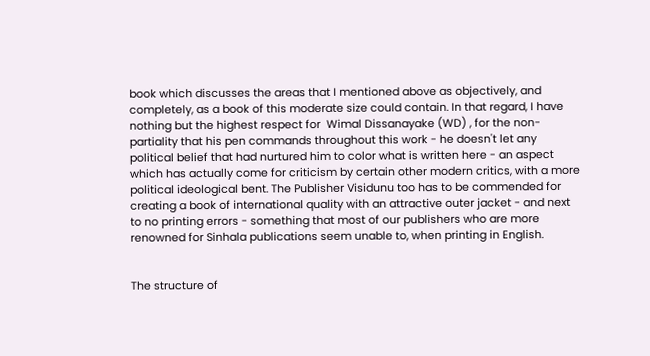book which discusses the areas that I mentioned above as objectively, and completely, as a book of this moderate size could contain. In that regard, I have nothing but the highest respect for  Wimal Dissanayake (WD) , for the non-partiality that his pen commands throughout this work - he doesn't let any political belief that had nurtured him to color what is written here - an aspect which has actually come for criticism by certain other modern critics, with a more political ideological bent. The Publisher Visidunu too has to be commended for creating a book of international quality with an attractive outer jacket - and next to no printing errors - something that most of our publishers who are more renowned for Sinhala publications seem unable to, when printing in English.


The structure of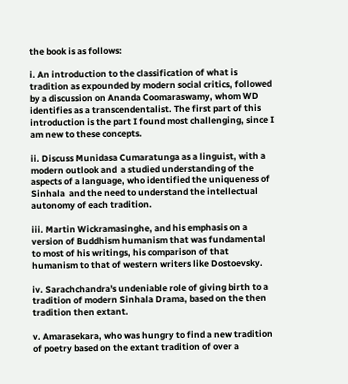the book is as follows:

i. An introduction to the classification of what is tradition as expounded by modern social critics, followed by a discussion on Ananda Coomaraswamy, whom WD identifies as a transcendentalist. The first part of this introduction is the part I found most challenging, since I am new to these concepts.

ii. Discuss Munidasa Cumaratunga as a linguist, with a modern outlook and  a studied understanding of the aspects of a language, who identified the uniqueness of Sinhala  and the need to understand the intellectual autonomy of each tradition.

iii. Martin Wickramasinghe, and his emphasis on a version of Buddhism humanism that was fundamental to most of his writings, his comparison of that humanism to that of western writers like Dostoevsky.

iv. Sarachchandra's undeniable role of giving birth to a tradition of modern Sinhala Drama, based on the then  tradition then extant.

v. Amarasekara, who was hungry to find a new tradition of poetry based on the extant tradition of over a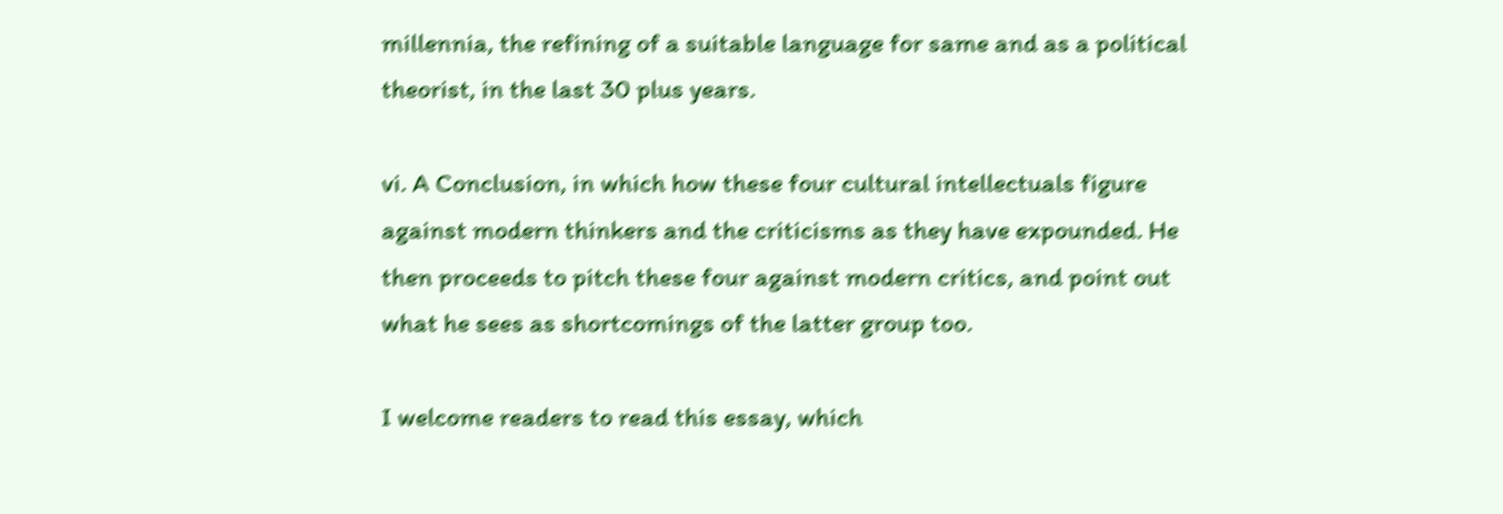millennia, the refining of a suitable language for same and as a political theorist, in the last 30 plus years.

vi. A Conclusion, in which how these four cultural intellectuals figure against modern thinkers and the criticisms as they have expounded. He then proceeds to pitch these four against modern critics, and point out what he sees as shortcomings of the latter group too.

I welcome readers to read this essay, which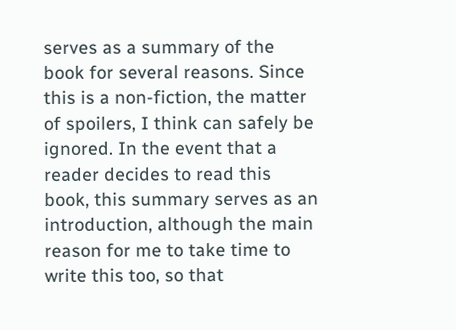serves as a summary of the book for several reasons. Since this is a non-fiction, the matter of spoilers, I think can safely be ignored. In the event that a reader decides to read this book, this summary serves as an introduction, although the main reason for me to take time to write this too, so that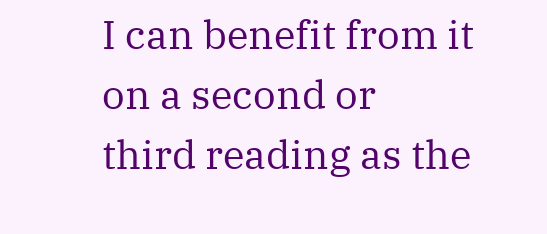I can benefit from it on a second or third reading as the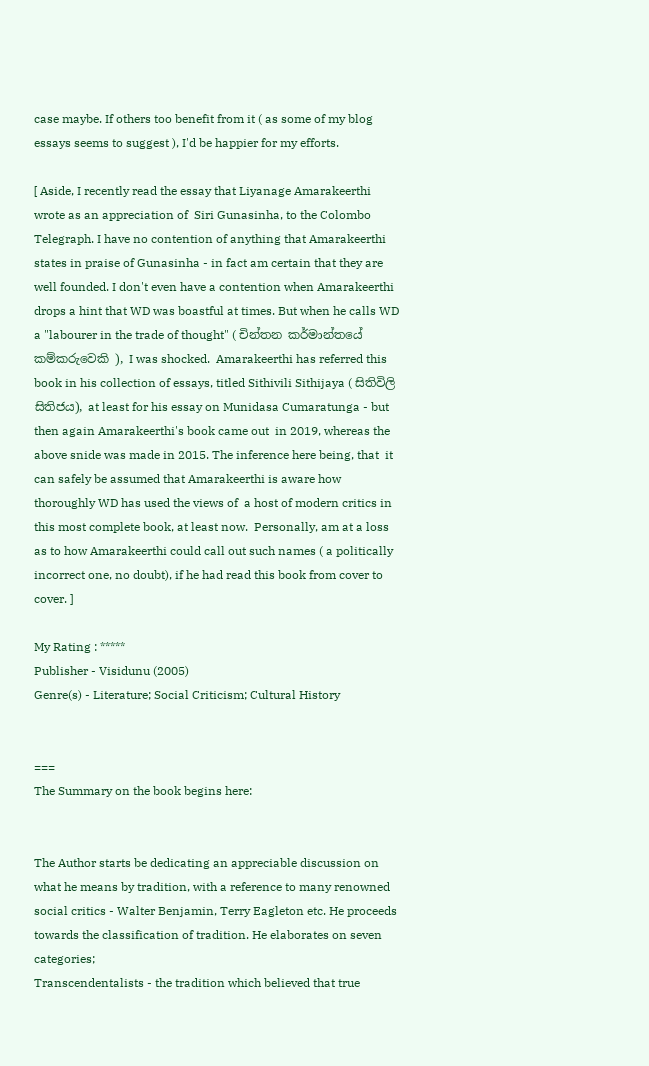case maybe. If others too benefit from it ( as some of my blog essays seems to suggest ), I'd be happier for my efforts.

[ Aside, I recently read the essay that Liyanage Amarakeerthi wrote as an appreciation of  Siri Gunasinha, to the Colombo Telegraph. I have no contention of anything that Amarakeerthi states in praise of Gunasinha - in fact am certain that they are well founded. I don't even have a contention when Amarakeerthi drops a hint that WD was boastful at times. But when he calls WD a "labourer in the trade of thought" ( චින්තන කර්මාන්තයේ කම්කරුවෙකි ), I was shocked.  Amarakeerthi has referred this book in his collection of essays, titled Sithivili Sithijaya ( සිතිවිලි සිතිජය), at least for his essay on Munidasa Cumaratunga - but then again Amarakeerthi's book came out  in 2019, whereas the above snide was made in 2015. The inference here being, that  it can safely be assumed that Amarakeerthi is aware how thoroughly WD has used the views of  a host of modern critics in this most complete book, at least now.  Personally, am at a loss as to how Amarakeerthi could call out such names ( a politically incorrect one, no doubt), if he had read this book from cover to cover. ]

My Rating : *****
Publisher - Visidunu (2005)
Genre(s) - Literature; Social Criticism; Cultural History


===
The Summary on the book begins here:


The Author starts be dedicating an appreciable discussion on what he means by tradition, with a reference to many renowned social critics - Walter Benjamin, Terry Eagleton etc. He proceeds towards the classification of tradition. He elaborates on seven categories;
Transcendentalists - the tradition which believed that true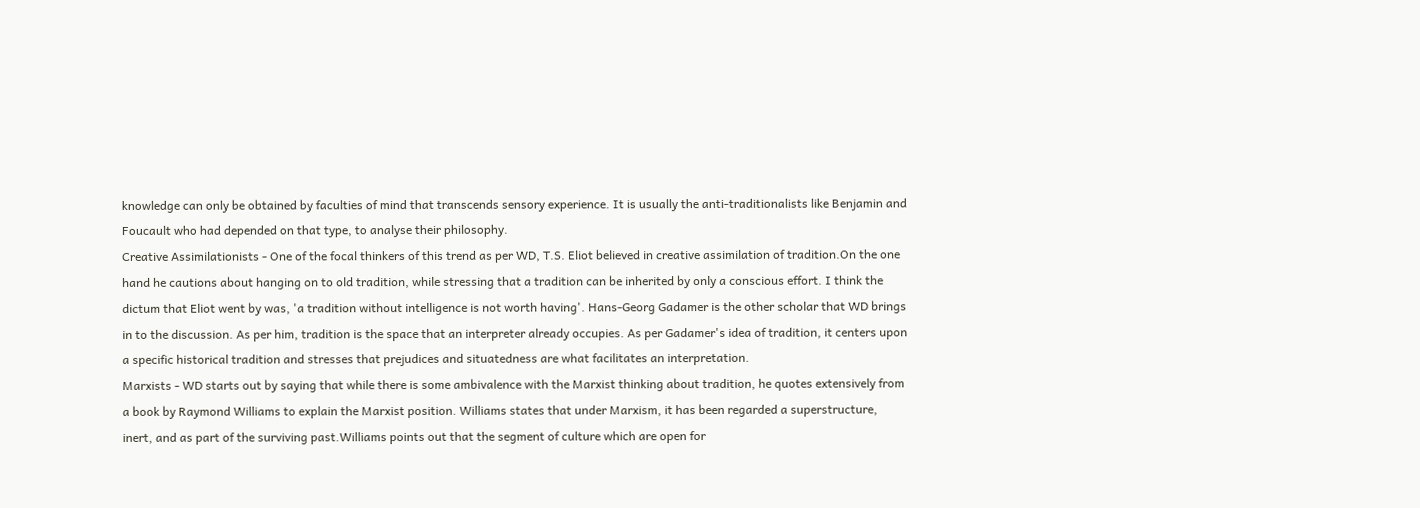knowledge can only be obtained by faculties of mind that transcends sensory experience. It is usually the anti-traditionalists like Benjamin and Foucault who had depended on that type, to analyse their philosophy.
Creative Assimilationists - One of the focal thinkers of this trend as per WD, T.S. Eliot believed in creative assimilation of tradition.On the one hand he cautions about hanging on to old tradition, while stressing that a tradition can be inherited by only a conscious effort. I think the dictum that Eliot went by was, 'a tradition without intelligence is not worth having'. Hans-Georg Gadamer is the other scholar that WD brings in to the discussion. As per him, tradition is the space that an interpreter already occupies. As per Gadamer's idea of tradition, it centers upon a specific historical tradition and stresses that prejudices and situatedness are what facilitates an interpretation.
Marxists - WD starts out by saying that while there is some ambivalence with the Marxist thinking about tradition, he quotes extensively from a book by Raymond Williams to explain the Marxist position. Williams states that under Marxism, it has been regarded a superstructure, inert, and as part of the surviving past.Williams points out that the segment of culture which are open for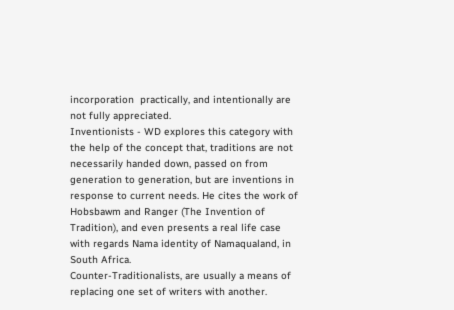incorporation  practically, and intentionally are not fully appreciated.
Inventionists - WD explores this category with the help of the concept that, traditions are not necessarily handed down, passed on from generation to generation, but are inventions in response to current needs. He cites the work of Hobsbawm and Ranger (The Invention of Tradition), and even presents a real life case with regards Nama identity of Namaqualand, in South Africa.
Counter-Traditionalists, are usually a means of replacing one set of writers with another.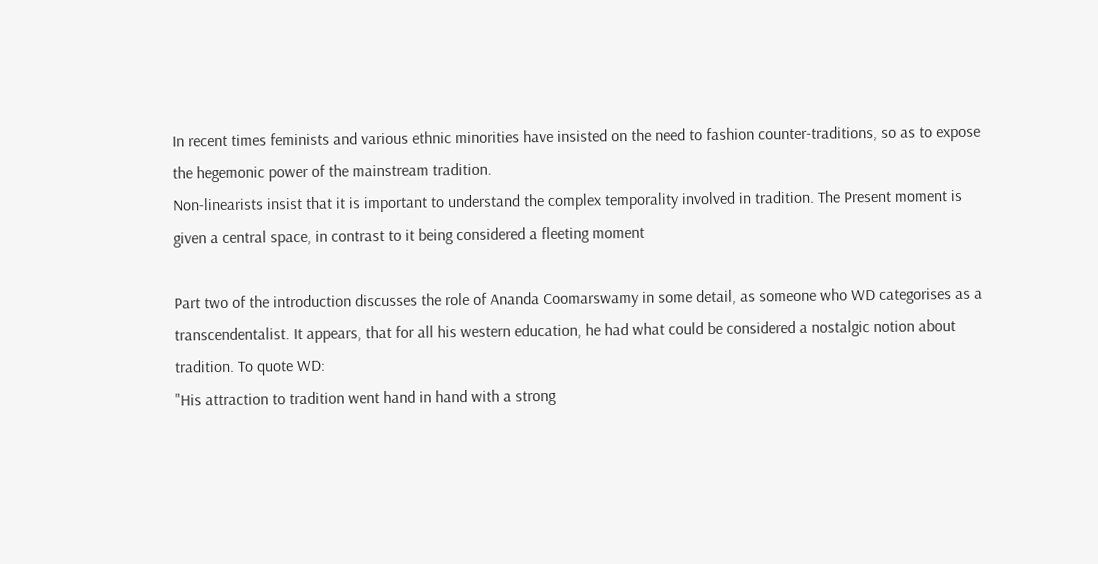In recent times feminists and various ethnic minorities have insisted on the need to fashion counter-traditions, so as to expose the hegemonic power of the mainstream tradition.
Non-linearists insist that it is important to understand the complex temporality involved in tradition. The Present moment is given a central space, in contrast to it being considered a fleeting moment

Part two of the introduction discusses the role of Ananda Coomarswamy in some detail, as someone who WD categorises as a transcendentalist. It appears, that for all his western education, he had what could be considered a nostalgic notion about tradition. To quote WD:
"His attraction to tradition went hand in hand with a strong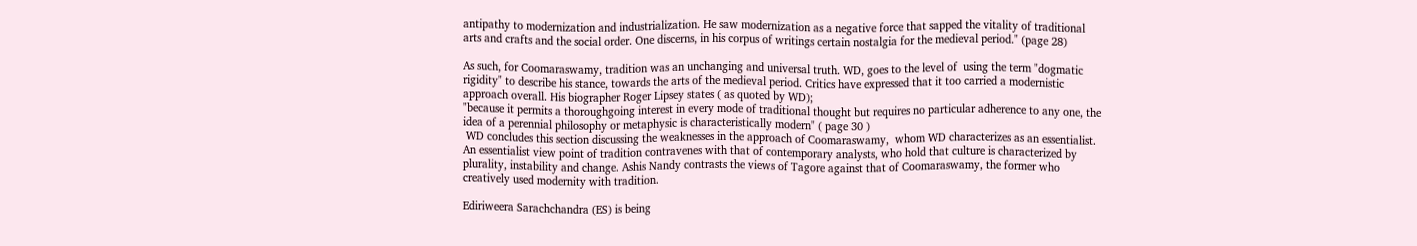antipathy to modernization and industrialization. He saw modernization as a negative force that sapped the vitality of traditional arts and crafts and the social order. One discerns, in his corpus of writings certain nostalgia for the medieval period." (page 28)

As such, for Coomaraswamy, tradition was an unchanging and universal truth. WD, goes to the level of  using the term "dogmatic rigidity" to describe his stance, towards the arts of the medieval period. Critics have expressed that it too carried a modernistic approach overall. His biographer Roger Lipsey states ( as quoted by WD);
"because it permits a thoroughgoing interest in every mode of traditional thought but requires no particular adherence to any one, the idea of a perennial philosophy or metaphysic is characteristically modern" ( page 30 )
 WD concludes this section discussing the weaknesses in the approach of Coomaraswamy,  whom WD characterizes as an essentialist. An essentialist view point of tradition contravenes with that of contemporary analysts, who hold that culture is characterized by plurality, instability and change. Ashis Nandy contrasts the views of Tagore against that of Coomaraswamy, the former who creatively used modernity with tradition.

Ediriweera Sarachchandra (ES) is being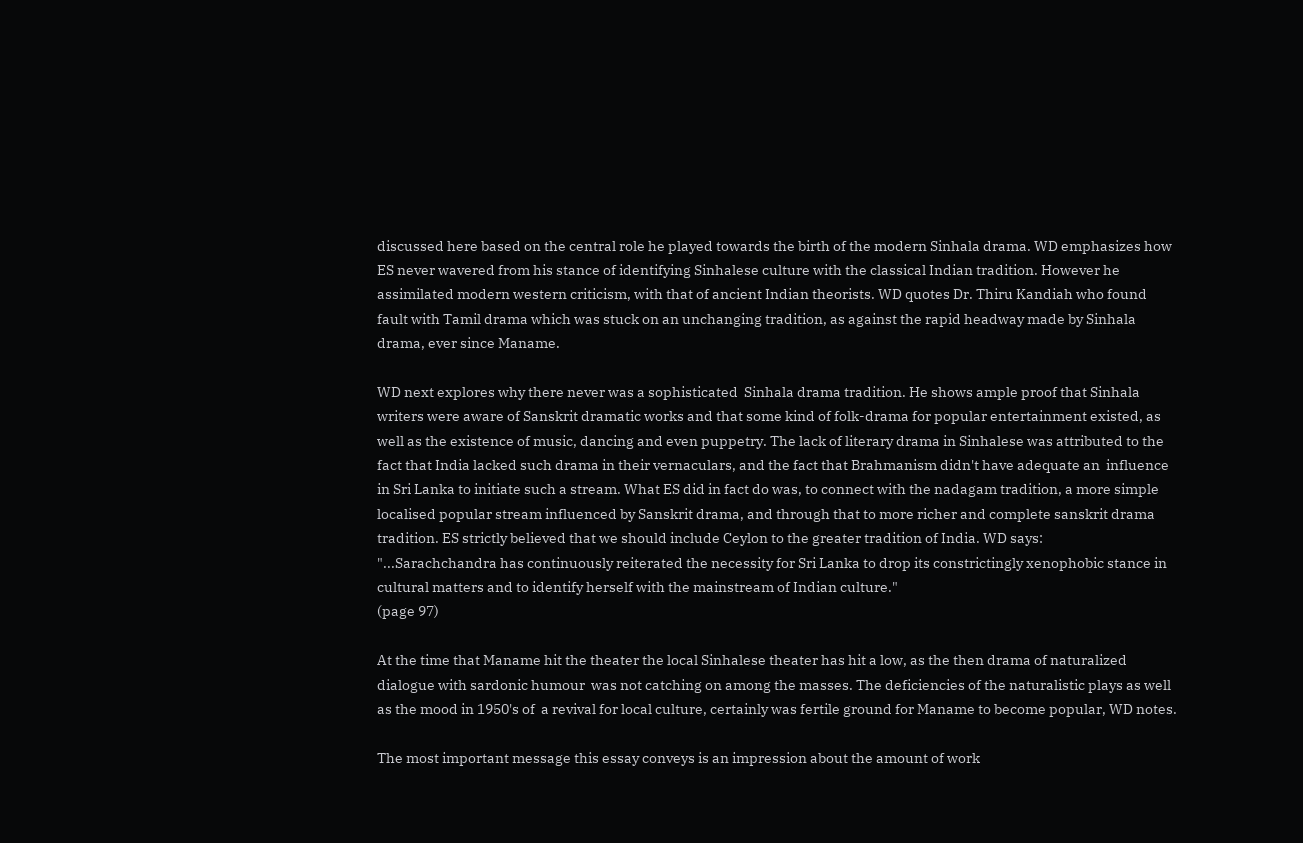discussed here based on the central role he played towards the birth of the modern Sinhala drama. WD emphasizes how ES never wavered from his stance of identifying Sinhalese culture with the classical Indian tradition. However he assimilated modern western criticism, with that of ancient Indian theorists. WD quotes Dr. Thiru Kandiah who found fault with Tamil drama which was stuck on an unchanging tradition, as against the rapid headway made by Sinhala drama, ever since Maname.

WD next explores why there never was a sophisticated  Sinhala drama tradition. He shows ample proof that Sinhala writers were aware of Sanskrit dramatic works and that some kind of folk-drama for popular entertainment existed, as well as the existence of music, dancing and even puppetry. The lack of literary drama in Sinhalese was attributed to the fact that India lacked such drama in their vernaculars, and the fact that Brahmanism didn't have adequate an  influence in Sri Lanka to initiate such a stream. What ES did in fact do was, to connect with the nadagam tradition, a more simple  localised popular stream influenced by Sanskrit drama, and through that to more richer and complete sanskrit drama tradition. ES strictly believed that we should include Ceylon to the greater tradition of India. WD says:
"...Sarachchandra has continuously reiterated the necessity for Sri Lanka to drop its constrictingly xenophobic stance in cultural matters and to identify herself with the mainstream of Indian culture."
(page 97)

At the time that Maname hit the theater the local Sinhalese theater has hit a low, as the then drama of naturalized dialogue with sardonic humour  was not catching on among the masses. The deficiencies of the naturalistic plays as well as the mood in 1950's of  a revival for local culture, certainly was fertile ground for Maname to become popular, WD notes.

The most important message this essay conveys is an impression about the amount of work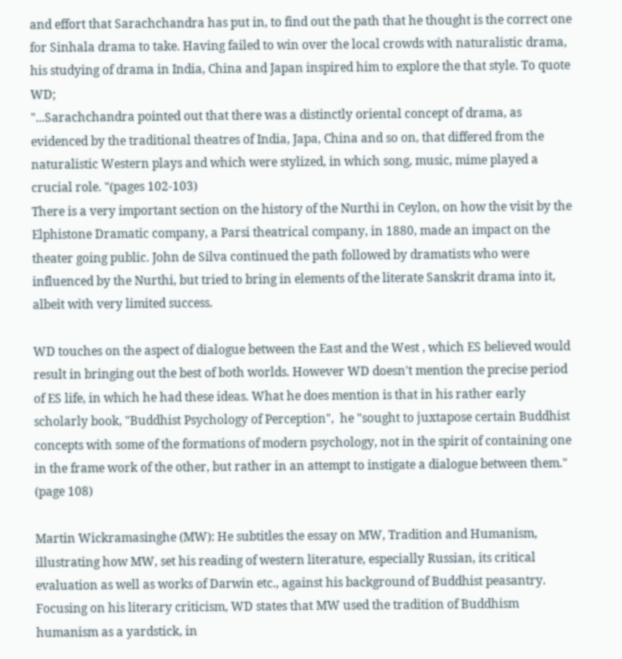and effort that Sarachchandra has put in, to find out the path that he thought is the correct one for Sinhala drama to take. Having failed to win over the local crowds with naturalistic drama, his studying of drama in India, China and Japan inspired him to explore the that style. To quote WD;
"...Sarachchandra pointed out that there was a distinctly oriental concept of drama, as evidenced by the traditional theatres of India, Japa, China and so on, that differed from the naturalistic Western plays and which were stylized, in which song, music, mime played a crucial role. "(pages 102-103)
There is a very important section on the history of the Nurthi in Ceylon, on how the visit by the Elphistone Dramatic company, a Parsi theatrical company, in 1880, made an impact on the theater going public. John de Silva continued the path followed by dramatists who were influenced by the Nurthi, but tried to bring in elements of the literate Sanskrit drama into it, albeit with very limited success.

WD touches on the aspect of dialogue between the East and the West , which ES believed would result in bringing out the best of both worlds. However WD doesn't mention the precise period of ES life, in which he had these ideas. What he does mention is that in his rather early scholarly book, "Buddhist Psychology of Perception",  he "sought to juxtapose certain Buddhist concepts with some of the formations of modern psychology, not in the spirit of containing one in the frame work of the other, but rather in an attempt to instigate a dialogue between them." (page 108)

Martin Wickramasinghe (MW): He subtitles the essay on MW, Tradition and Humanism, illustrating how MW, set his reading of western literature, especially Russian, its critical evaluation as well as works of Darwin etc., against his background of Buddhist peasantry.  Focusing on his literary criticism, WD states that MW used the tradition of Buddhism humanism as a yardstick, in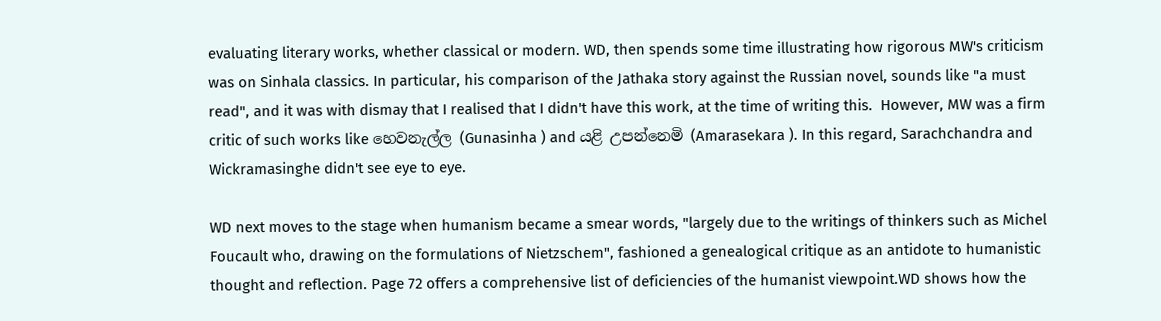evaluating literary works, whether classical or modern. WD, then spends some time illustrating how rigorous MW's criticism was on Sinhala classics. In particular, his comparison of the Jathaka story against the Russian novel, sounds like "a must read", and it was with dismay that I realised that I didn't have this work, at the time of writing this.  However, MW was a firm critic of such works like හෙවනැල්ල (Gunasinha ) and යළි උපන්නෙමි (Amarasekara ). In this regard, Sarachchandra and Wickramasinghe didn't see eye to eye.

WD next moves to the stage when humanism became a smear words, "largely due to the writings of thinkers such as Michel Foucault who, drawing on the formulations of Nietzschem", fashioned a genealogical critique as an antidote to humanistic thought and reflection. Page 72 offers a comprehensive list of deficiencies of the humanist viewpoint.WD shows how the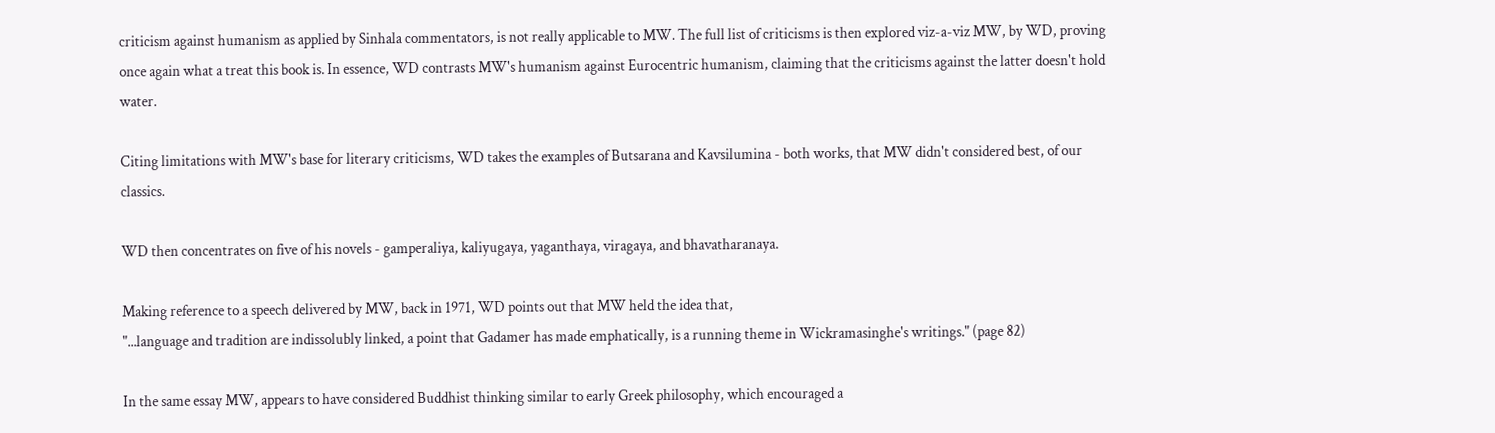criticism against humanism as applied by Sinhala commentators, is not really applicable to MW. The full list of criticisms is then explored viz-a-viz MW, by WD, proving once again what a treat this book is. In essence, WD contrasts MW's humanism against Eurocentric humanism, claiming that the criticisms against the latter doesn't hold water.

Citing limitations with MW's base for literary criticisms, WD takes the examples of Butsarana and Kavsilumina - both works, that MW didn't considered best, of our classics.

WD then concentrates on five of his novels - gamperaliya, kaliyugaya, yaganthaya, viragaya, and bhavatharanaya.

Making reference to a speech delivered by MW, back in 1971, WD points out that MW held the idea that,
"...language and tradition are indissolubly linked, a point that Gadamer has made emphatically, is a running theme in Wickramasinghe's writings." (page 82)

In the same essay MW, appears to have considered Buddhist thinking similar to early Greek philosophy, which encouraged a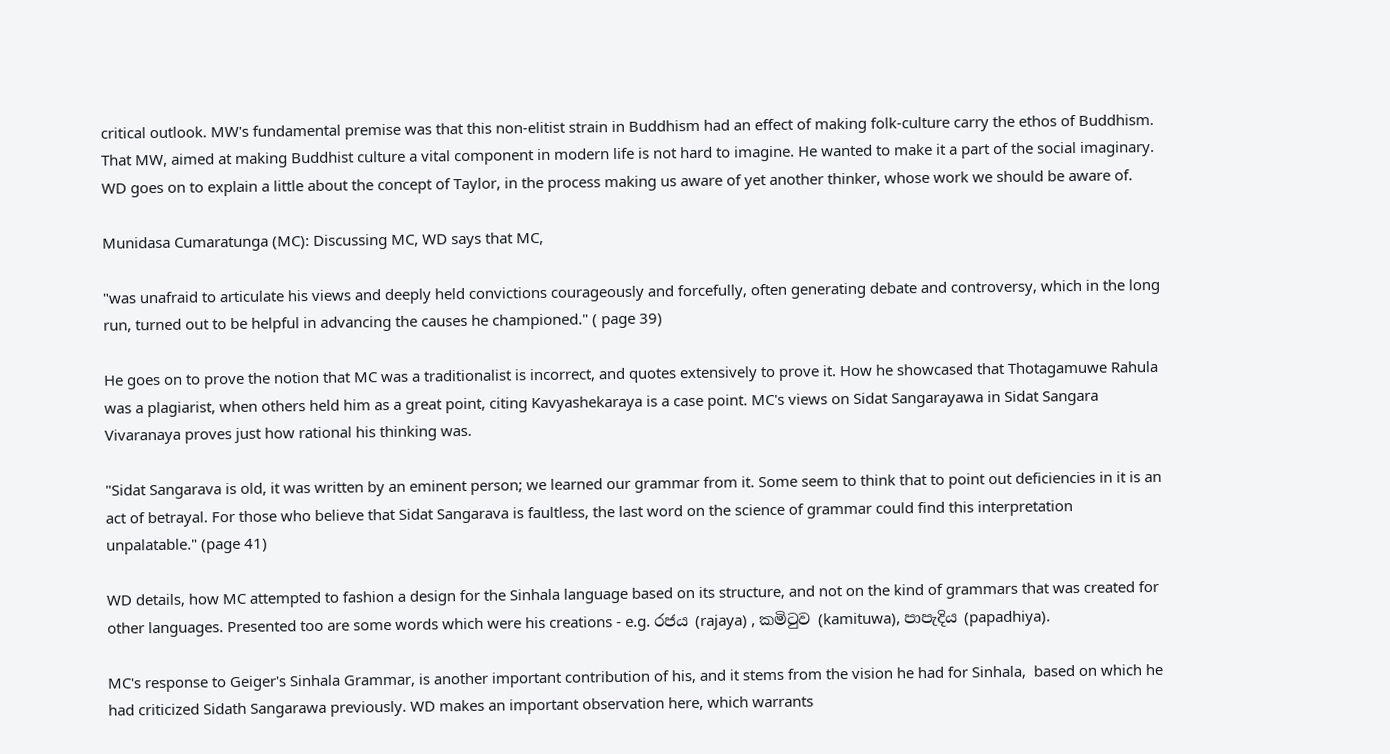critical outlook. MW's fundamental premise was that this non-elitist strain in Buddhism had an effect of making folk-culture carry the ethos of Buddhism. That MW, aimed at making Buddhist culture a vital component in modern life is not hard to imagine. He wanted to make it a part of the social imaginary. WD goes on to explain a little about the concept of Taylor, in the process making us aware of yet another thinker, whose work we should be aware of.

Munidasa Cumaratunga (MC): Discussing MC, WD says that MC,

"was unafraid to articulate his views and deeply held convictions courageously and forcefully, often generating debate and controversy, which in the long run, turned out to be helpful in advancing the causes he championed." ( page 39)

He goes on to prove the notion that MC was a traditionalist is incorrect, and quotes extensively to prove it. How he showcased that Thotagamuwe Rahula was a plagiarist, when others held him as a great point, citing Kavyashekaraya is a case point. MC's views on Sidat Sangarayawa in Sidat Sangara Vivaranaya proves just how rational his thinking was.

"Sidat Sangarava is old, it was written by an eminent person; we learned our grammar from it. Some seem to think that to point out deficiencies in it is an act of betrayal. For those who believe that Sidat Sangarava is faultless, the last word on the science of grammar could find this interpretation unpalatable." (page 41)

WD details, how MC attempted to fashion a design for the Sinhala language based on its structure, and not on the kind of grammars that was created for other languages. Presented too are some words which were his creations - e.g. රජය (rajaya) , කමිටුව (kamituwa), පාපැදිය (papadhiya).

MC's response to Geiger's Sinhala Grammar, is another important contribution of his, and it stems from the vision he had for Sinhala,  based on which he had criticized Sidath Sangarawa previously. WD makes an important observation here, which warrants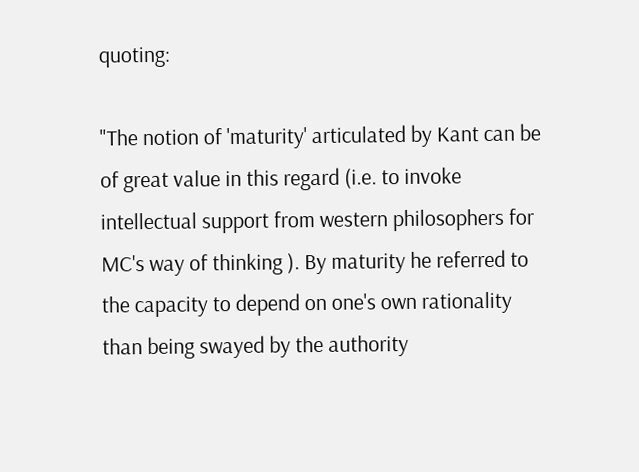quoting:

"The notion of 'maturity' articulated by Kant can be of great value in this regard (i.e. to invoke  intellectual support from western philosophers for MC's way of thinking ). By maturity he referred to the capacity to depend on one's own rationality than being swayed by the authority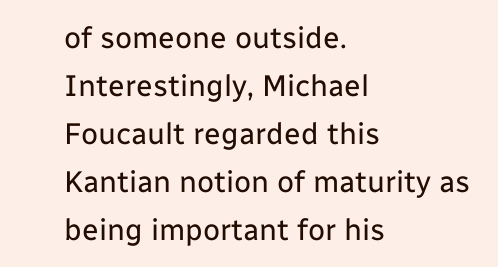of someone outside. Interestingly, Michael Foucault regarded this Kantian notion of maturity as being important for his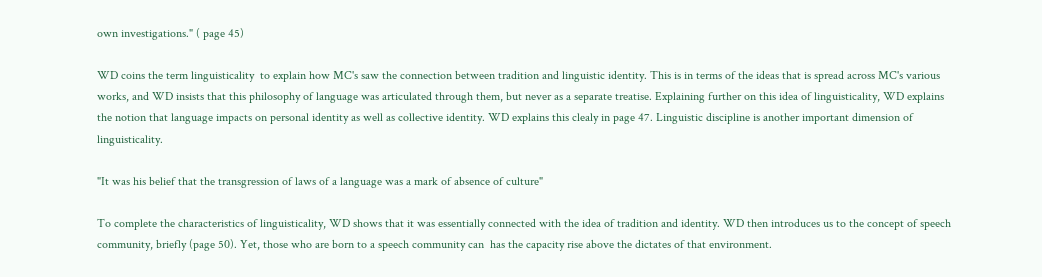own investigations." ( page 45)

WD coins the term linguisticality  to explain how MC's saw the connection between tradition and linguistic identity. This is in terms of the ideas that is spread across MC's various works, and WD insists that this philosophy of language was articulated through them, but never as a separate treatise. Explaining further on this idea of linguisticality, WD explains the notion that language impacts on personal identity as well as collective identity. WD explains this clealy in page 47. Linguistic discipline is another important dimension of linguisticality.

"It was his belief that the transgression of laws of a language was a mark of absence of culture"

To complete the characteristics of linguisticality, WD shows that it was essentially connected with the idea of tradition and identity. WD then introduces us to the concept of speech community, briefly (page 50). Yet, those who are born to a speech community can  has the capacity rise above the dictates of that environment.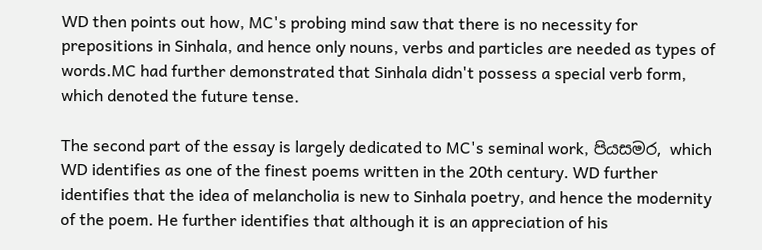WD then points out how, MC's probing mind saw that there is no necessity for prepositions in Sinhala, and hence only nouns, verbs and particles are needed as types of words.MC had further demonstrated that Sinhala didn't possess a special verb form, which denoted the future tense.

The second part of the essay is largely dedicated to MC's seminal work, පියසමර, which WD identifies as one of the finest poems written in the 20th century. WD further identifies that the idea of melancholia is new to Sinhala poetry, and hence the modernity of the poem. He further identifies that although it is an appreciation of his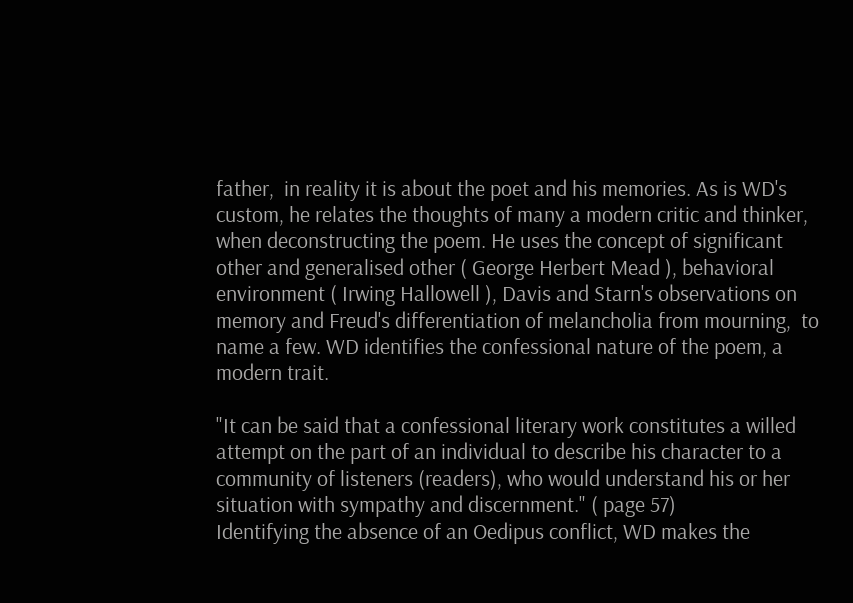father,  in reality it is about the poet and his memories. As is WD's custom, he relates the thoughts of many a modern critic and thinker, when deconstructing the poem. He uses the concept of significant other and generalised other ( George Herbert Mead ), behavioral environment ( Irwing Hallowell ), Davis and Starn's observations on memory and Freud's differentiation of melancholia from mourning,  to name a few. WD identifies the confessional nature of the poem, a modern trait.

"It can be said that a confessional literary work constitutes a willed attempt on the part of an individual to describe his character to a community of listeners (readers), who would understand his or her situation with sympathy and discernment." ( page 57)
Identifying the absence of an Oedipus conflict, WD makes the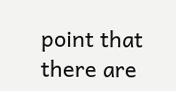point that there are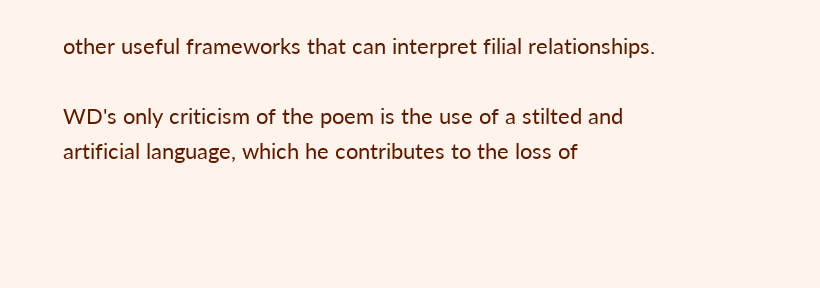other useful frameworks that can interpret filial relationships.

WD's only criticism of the poem is the use of a stilted and artificial language, which he contributes to the loss of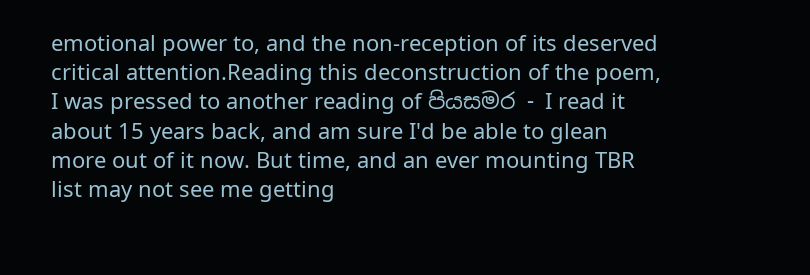emotional power to, and the non-reception of its deserved critical attention.Reading this deconstruction of the poem, I was pressed to another reading of පියසමර - I read it about 15 years back, and am sure I'd be able to glean more out of it now. But time, and an ever mounting TBR list may not see me getting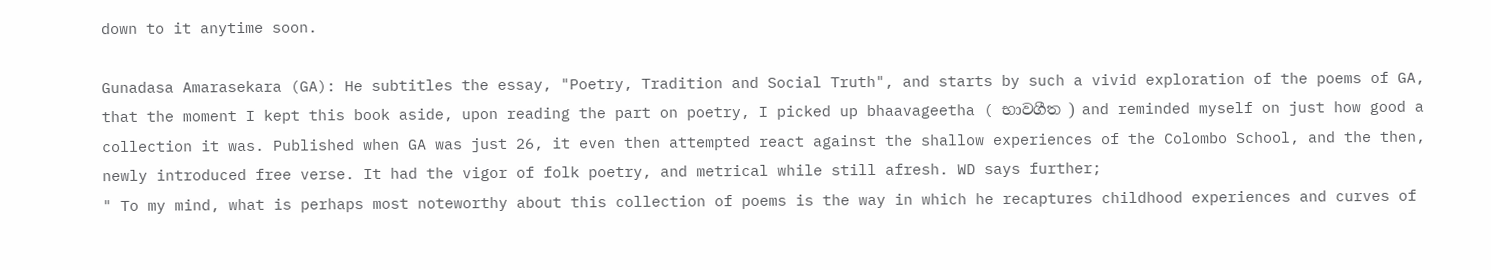down to it anytime soon.

Gunadasa Amarasekara (GA): He subtitles the essay, "Poetry, Tradition and Social Truth", and starts by such a vivid exploration of the poems of GA, that the moment I kept this book aside, upon reading the part on poetry, I picked up bhaavageetha ( භාවගීත ) and reminded myself on just how good a collection it was. Published when GA was just 26, it even then attempted react against the shallow experiences of the Colombo School, and the then, newly introduced free verse. It had the vigor of folk poetry, and metrical while still afresh. WD says further;
" To my mind, what is perhaps most noteworthy about this collection of poems is the way in which he recaptures childhood experiences and curves of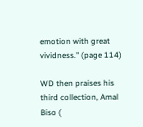emotion with great vividness." (page 114)

WD then praises his third collection, Amal Biso (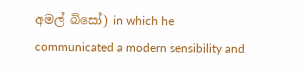අමල් බිසෝ) in which he communicated a modern sensibility and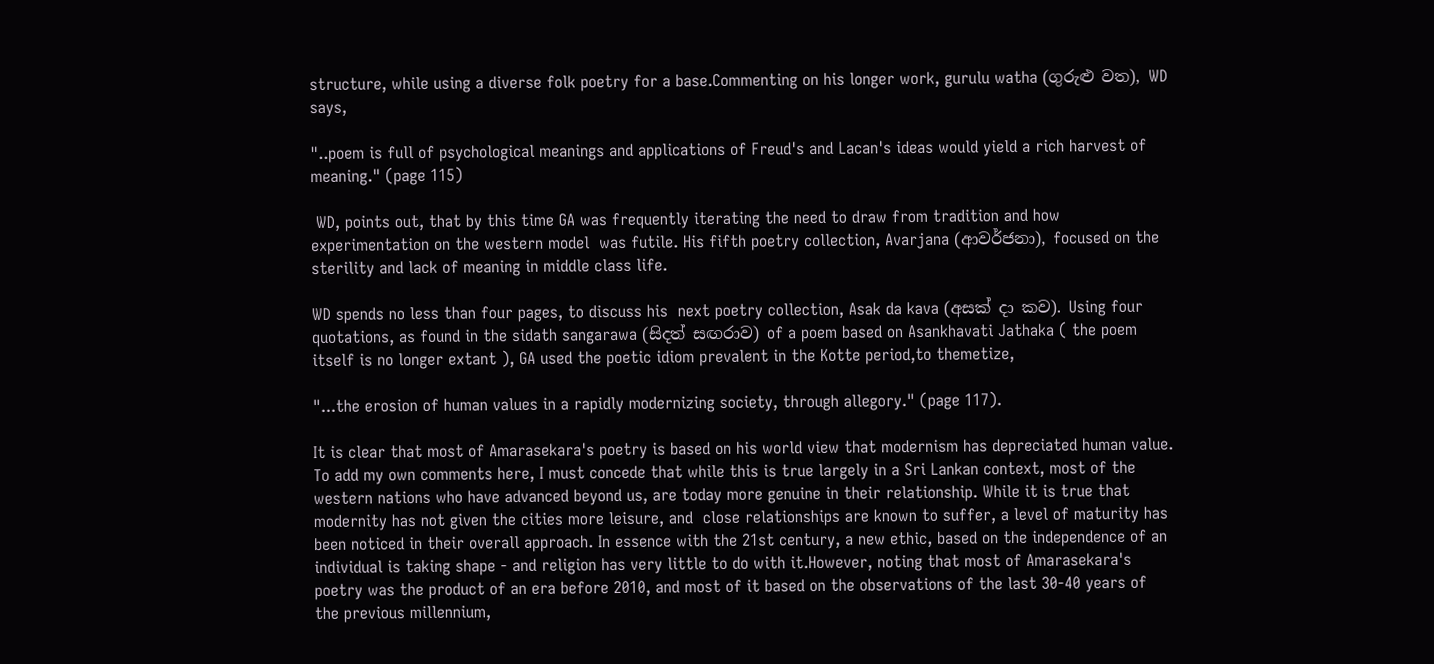structure, while using a diverse folk poetry for a base.Commenting on his longer work, gurulu watha (ගුරුළු වත), WD says,

"..poem is full of psychological meanings and applications of Freud's and Lacan's ideas would yield a rich harvest of meaning." (page 115)

 WD, points out, that by this time GA was frequently iterating the need to draw from tradition and how experimentation on the western model  was futile. His fifth poetry collection, Avarjana (ආවර්ජනා), focused on the sterility and lack of meaning in middle class life.

WD spends no less than four pages, to discuss his  next poetry collection, Asak da kava (අසක් දා කව). Using four quotations, as found in the sidath sangarawa (සිදත් සඟරාව) of a poem based on Asankhavati Jathaka ( the poem itself is no longer extant ), GA used the poetic idiom prevalent in the Kotte period,to themetize,

"...the erosion of human values in a rapidly modernizing society, through allegory." (page 117).

It is clear that most of Amarasekara's poetry is based on his world view that modernism has depreciated human value. To add my own comments here, I must concede that while this is true largely in a Sri Lankan context, most of the western nations who have advanced beyond us, are today more genuine in their relationship. While it is true that modernity has not given the cities more leisure, and  close relationships are known to suffer, a level of maturity has been noticed in their overall approach. In essence with the 21st century, a new ethic, based on the independence of an individual is taking shape - and religion has very little to do with it.However, noting that most of Amarasekara's poetry was the product of an era before 2010, and most of it based on the observations of the last 30-40 years of the previous millennium,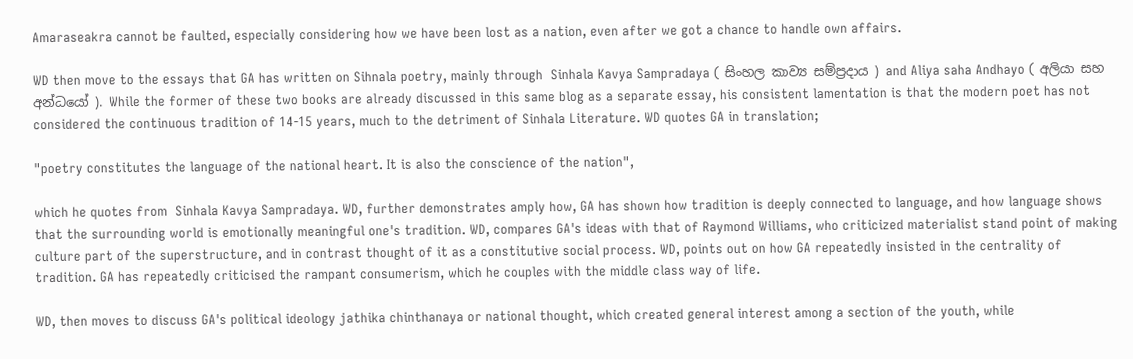Amaraseakra cannot be faulted, especially considering how we have been lost as a nation, even after we got a chance to handle own affairs.

WD then move to the essays that GA has written on Sihnala poetry, mainly through  Sinhala Kavya Sampradaya ( සිංහල කාව්‍ය සම්ප්‍රදාය ) and Aliya saha Andhayo ( අලියා සහ අන්ධයෝ ). While the former of these two books are already discussed in this same blog as a separate essay, his consistent lamentation is that the modern poet has not considered the continuous tradition of 14-15 years, much to the detriment of Sinhala Literature. WD quotes GA in translation;

"poetry constitutes the language of the national heart. It is also the conscience of the nation",

which he quotes from  Sinhala Kavya Sampradaya. WD, further demonstrates amply how, GA has shown how tradition is deeply connected to language, and how language shows that the surrounding world is emotionally meaningful one's tradition. WD, compares GA's ideas with that of Raymond Williams, who criticized materialist stand point of making culture part of the superstructure, and in contrast thought of it as a constitutive social process. WD, points out on how GA repeatedly insisted in the centrality of tradition. GA has repeatedly criticised the rampant consumerism, which he couples with the middle class way of life.

WD, then moves to discuss GA's political ideology jathika chinthanaya or national thought, which created general interest among a section of the youth, while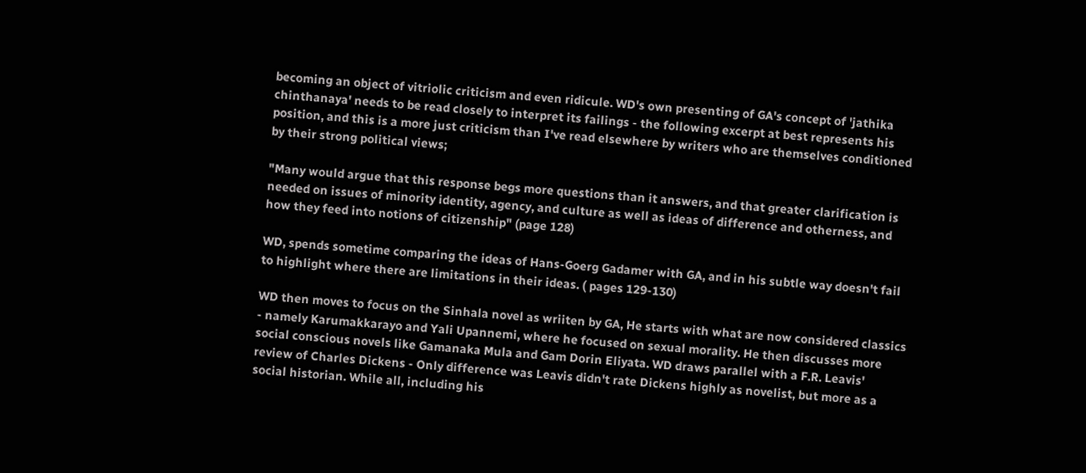becoming an object of vitriolic criticism and even ridicule. WD's own presenting of GA's concept of 'jathika chinthanaya' needs to be read closely to interpret its failings - the following excerpt at best represents his position, and this is a more just criticism than I've read elsewhere by writers who are themselves conditioned by their strong political views;

"Many would argue that this response begs more questions than it answers, and that greater clarification is needed on issues of minority identity, agency, and culture as well as ideas of difference and otherness, and how they feed into notions of citizenship" (page 128)

WD, spends sometime comparing the ideas of Hans-Goerg Gadamer with GA, and in his subtle way doesn't fail to highlight where there are limitations in their ideas. ( pages 129-130)

WD then moves to focus on the Sinhala novel as wriiten by GA, He starts with what are now considered classics - namely Karumakkarayo and Yali Upannemi, where he focused on sexual morality. He then discusses more social conscious novels like Gamanaka Mula and Gam Dorin Eliyata. WD draws parallel with a F.R. Leavis' review of Charles Dickens - Only difference was Leavis didn't rate Dickens highly as novelist, but more as a social historian. While all, including his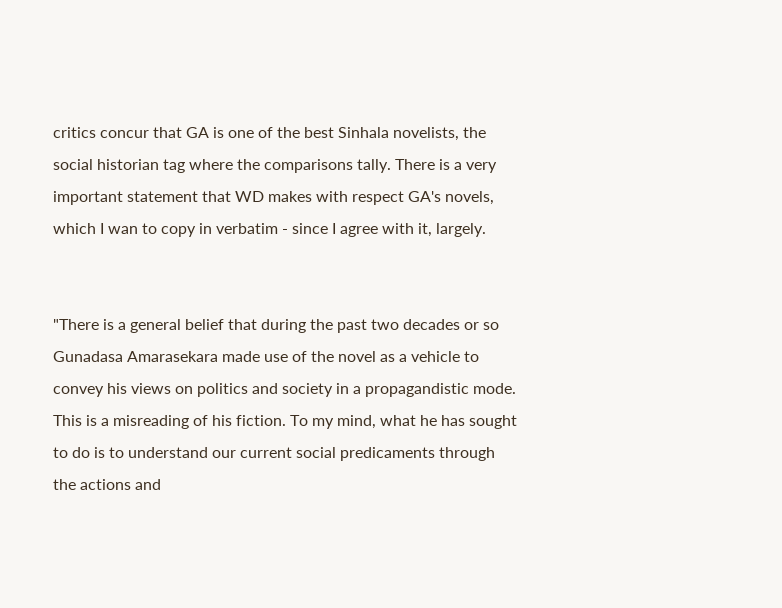critics concur that GA is one of the best Sinhala novelists, the social historian tag where the comparisons tally. There is a very important statement that WD makes with respect GA's novels, which I wan to copy in verbatim - since I agree with it, largely.


"There is a general belief that during the past two decades or so Gunadasa Amarasekara made use of the novel as a vehicle to convey his views on politics and society in a propagandistic mode. This is a misreading of his fiction. To my mind, what he has sought to do is to understand our current social predicaments through the actions and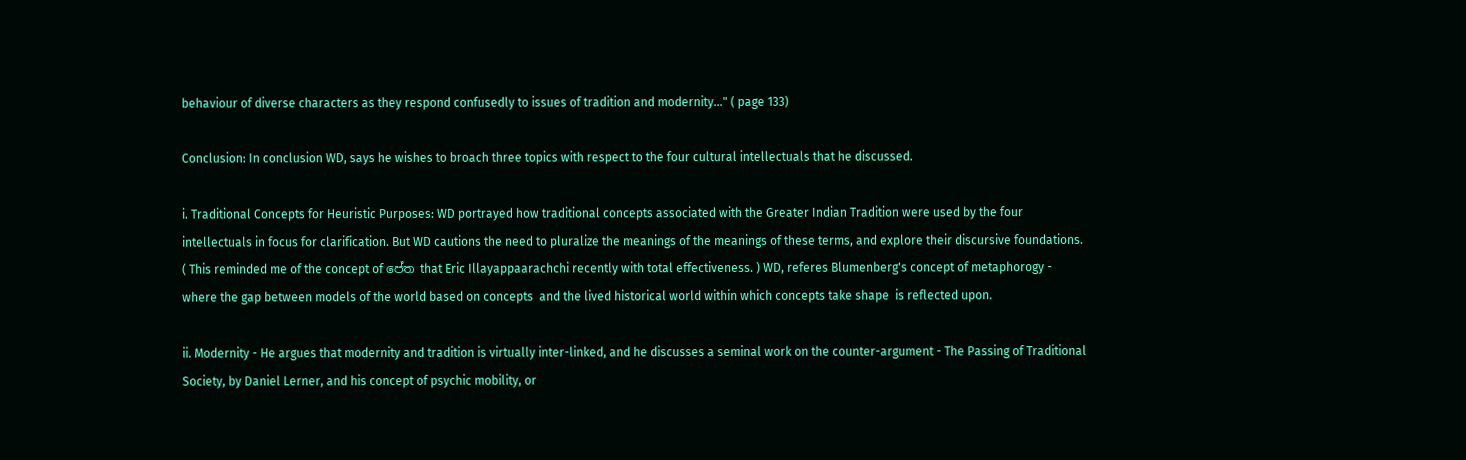behaviour of diverse characters as they respond confusedly to issues of tradition and modernity..." ( page 133)

Conclusion: In conclusion WD, says he wishes to broach three topics with respect to the four cultural intellectuals that he discussed.

i. Traditional Concepts for Heuristic Purposes: WD portrayed how traditional concepts associated with the Greater Indian Tradition were used by the four intellectuals in focus for clarification. But WD cautions the need to pluralize the meanings of the meanings of these terms, and explore their discursive foundations. ( This reminded me of the concept of පේත that Eric Illayappaarachchi recently with total effectiveness. ) WD, referes Blumenberg's concept of metaphorogy - where the gap between models of the world based on concepts  and the lived historical world within which concepts take shape  is reflected upon.

ii. Modernity - He argues that modernity and tradition is virtually inter-linked, and he discusses a seminal work on the counter-argument - The Passing of Traditional Society, by Daniel Lerner, and his concept of psychic mobility, or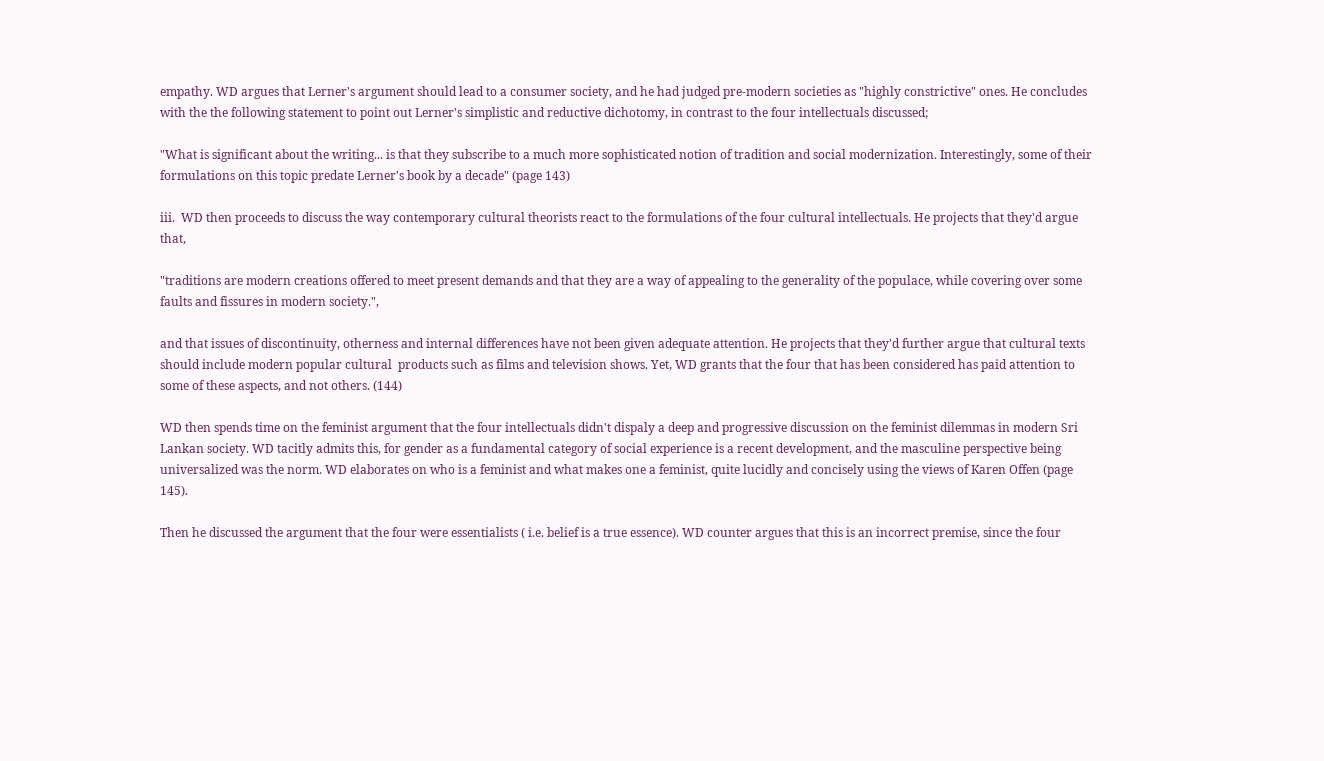empathy. WD argues that Lerner's argument should lead to a consumer society, and he had judged pre-modern societies as "highly constrictive" ones. He concludes with the the following statement to point out Lerner's simplistic and reductive dichotomy, in contrast to the four intellectuals discussed;

"What is significant about the writing... is that they subscribe to a much more sophisticated notion of tradition and social modernization. Interestingly, some of their formulations on this topic predate Lerner's book by a decade" (page 143)

iii.  WD then proceeds to discuss the way contemporary cultural theorists react to the formulations of the four cultural intellectuals. He projects that they'd argue that,

"traditions are modern creations offered to meet present demands and that they are a way of appealing to the generality of the populace, while covering over some faults and fissures in modern society.",

and that issues of discontinuity, otherness and internal differences have not been given adequate attention. He projects that they'd further argue that cultural texts should include modern popular cultural  products such as films and television shows. Yet, WD grants that the four that has been considered has paid attention to some of these aspects, and not others. (144)

WD then spends time on the feminist argument that the four intellectuals didn't dispaly a deep and progressive discussion on the feminist dilemmas in modern Sri Lankan society. WD tacitly admits this, for gender as a fundamental category of social experience is a recent development, and the masculine perspective being universalized was the norm. WD elaborates on who is a feminist and what makes one a feminist, quite lucidly and concisely using the views of Karen Offen (page 145).

Then he discussed the argument that the four were essentialists ( i.e. belief is a true essence). WD counter argues that this is an incorrect premise, since the four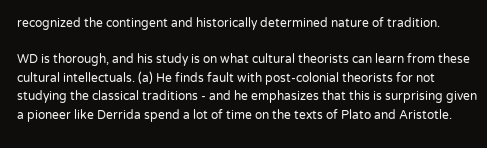recognized the contingent and historically determined nature of tradition.

WD is thorough, and his study is on what cultural theorists can learn from these cultural intellectuals. (a) He finds fault with post-colonial theorists for not studying the classical traditions - and he emphasizes that this is surprising given a pioneer like Derrida spend a lot of time on the texts of Plato and Aristotle.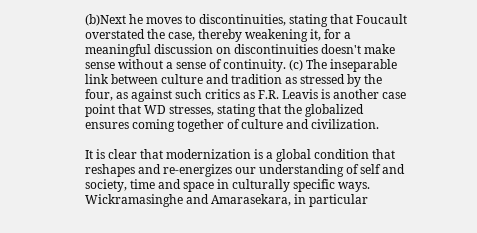(b)Next he moves to discontinuities, stating that Foucault overstated the case, thereby weakening it, for a meaningful discussion on discontinuities doesn't make sense without a sense of continuity. (c) The inseparable link between culture and tradition as stressed by the four, as against such critics as F.R. Leavis is another case point that WD stresses, stating that the globalized ensures coming together of culture and civilization.

It is clear that modernization is a global condition that reshapes and re-energizes our understanding of self and society, time and space in culturally specific ways. Wickramasinghe and Amarasekara, in particular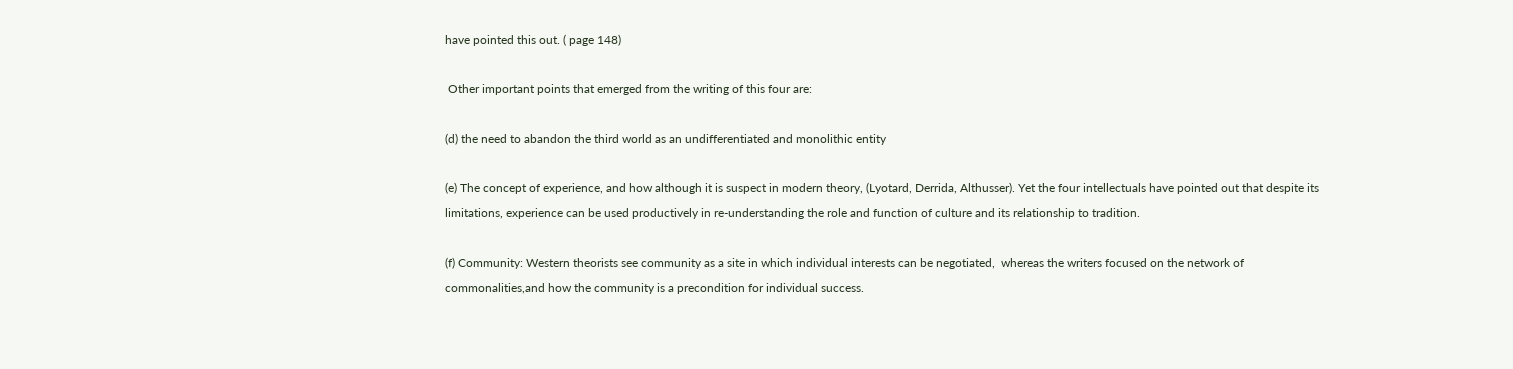have pointed this out. ( page 148)

 Other important points that emerged from the writing of this four are:

(d) the need to abandon the third world as an undifferentiated and monolithic entity

(e) The concept of experience, and how although it is suspect in modern theory, (Lyotard, Derrida, Althusser). Yet the four intellectuals have pointed out that despite its limitations, experience can be used productively in re-understanding the role and function of culture and its relationship to tradition.

(f) Community: Western theorists see community as a site in which individual interests can be negotiated,  whereas the writers focused on the network of commonalities,and how the community is a precondition for individual success.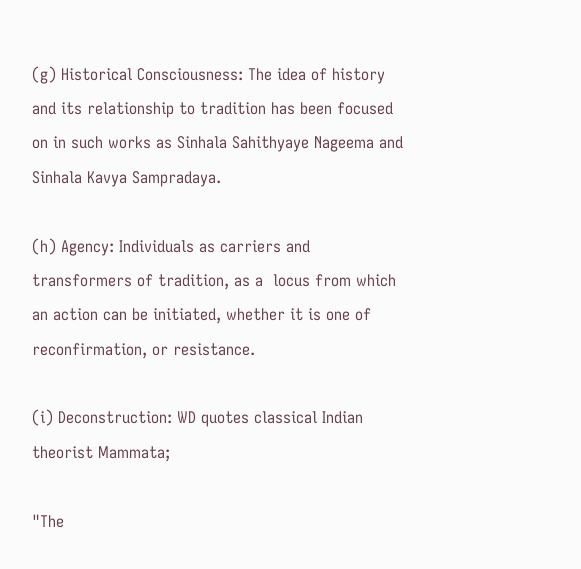(g) Historical Consciousness: The idea of history and its relationship to tradition has been focused on in such works as Sinhala Sahithyaye Nageema and Sinhala Kavya Sampradaya.

(h) Agency: Individuals as carriers and transformers of tradition, as a  locus from which an action can be initiated, whether it is one of reconfirmation, or resistance.

(i) Deconstruction: WD quotes classical Indian theorist Mammata;

"The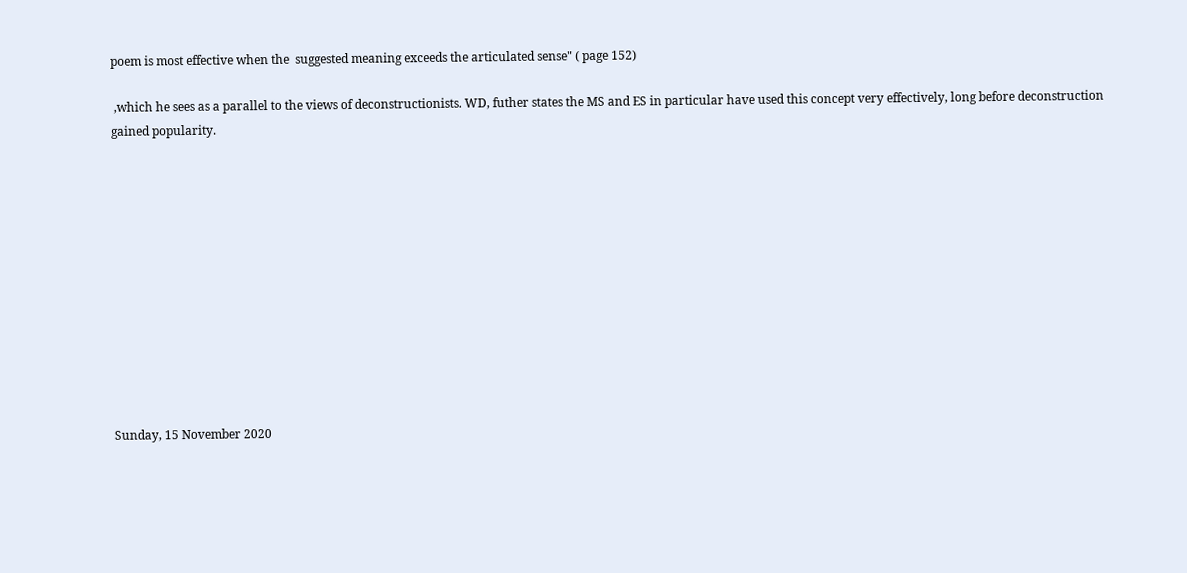poem is most effective when the  suggested meaning exceeds the articulated sense" ( page 152)

 ,which he sees as a parallel to the views of deconstructionists. WD, futher states the MS and ES in particular have used this concept very effectively, long before deconstruction gained popularity.












Sunday, 15 November 2020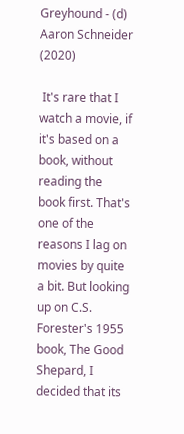Greyhound - (d) Aaron Schneider (2020)

 It's rare that I watch a movie, if it's based on a book, without reading the book first. That's one of the reasons I lag on movies by quite a bit. But looking up on C.S. Forester's 1955 book, The Good Shepard, I decided that its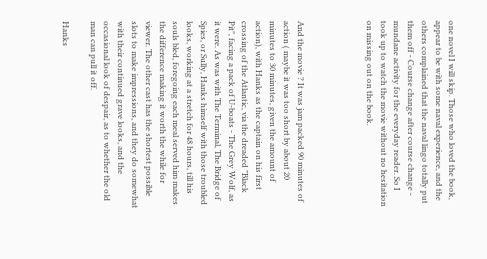one novel I will skip. Those who loved the book, appear to be with some naval experience, and the others complained that the naval lingo totally put them off - Course change after course change - mundane activity for the everyday reader. So I took up to watch the movie without no hesitation on missing out on the book.




And the movie ? It was jam packed 90 minutes of action ( maybe it was too short by about 20 minutes to 30 minutes, given the amount of action), with Hanks as the captain on his first crossing of the Atlantic, via the dreaded "Black Pit", facing a pack of U-boats - The Grey Wolf, as it were. As was with The Terminal, The Bridge of Spies, or Sully, Hanks himself with those troubled looks, working at a stretch for 48 hours, till his souls bled, foregoing each meal served him makes the difference making it worth the while for viewer. The other cast has the shortest possible slots to make impressions, and they do somewhat with their continued grave looks, and the occasional look of despair, as to whether the old man can pull it off.

Hanks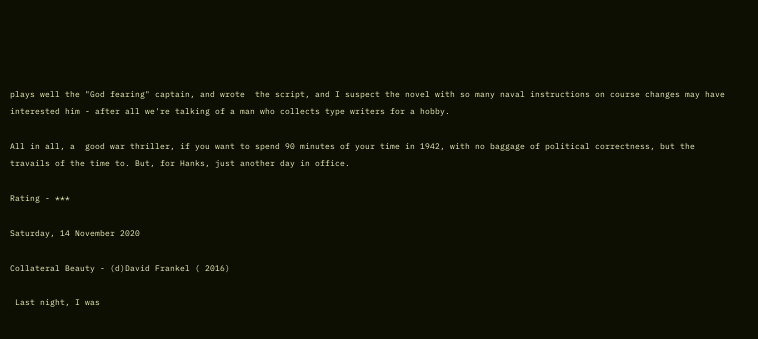plays well the "God fearing" captain, and wrote  the script, and I suspect the novel with so many naval instructions on course changes may have interested him - after all we're talking of a man who collects type writers for a hobby.

All in all, a  good war thriller, if you want to spend 90 minutes of your time in 1942, with no baggage of political correctness, but the travails of the time to. But, for Hanks, just another day in office.

Rating - ***

Saturday, 14 November 2020

Collateral Beauty - (d)David Frankel ( 2016)

 Last night, I was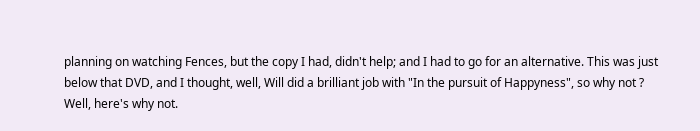planning on watching Fences, but the copy I had, didn't help; and I had to go for an alternative. This was just below that DVD, and I thought, well, Will did a brilliant job with "In the pursuit of Happyness", so why not ? Well, here's why not.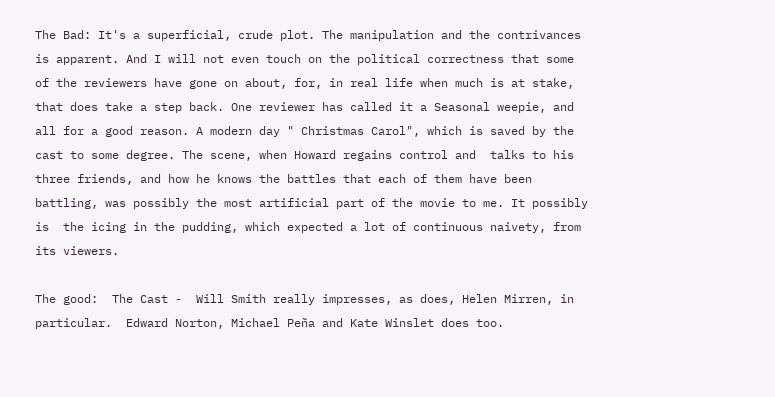The Bad: It's a superficial, crude plot. The manipulation and the contrivances is apparent. And I will not even touch on the political correctness that some of the reviewers have gone on about, for, in real life when much is at stake, that does take a step back. One reviewer has called it a Seasonal weepie, and all for a good reason. A modern day " Christmas Carol", which is saved by the cast to some degree. The scene, when Howard regains control and  talks to his three friends, and how he knows the battles that each of them have been battling, was possibly the most artificial part of the movie to me. It possibly is  the icing in the pudding, which expected a lot of continuous naivety, from its viewers.

The good:  The Cast -  Will Smith really impresses, as does, Helen Mirren, in particular.  Edward Norton, Michael Peña and Kate Winslet does too.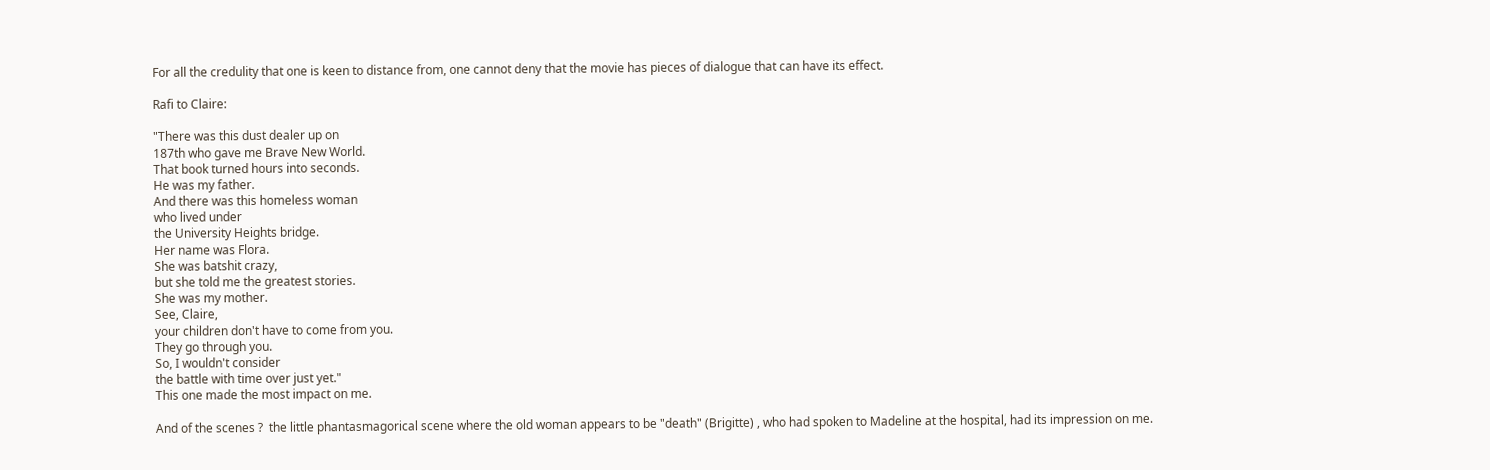For all the credulity that one is keen to distance from, one cannot deny that the movie has pieces of dialogue that can have its effect.

Rafi to Claire:

"There was this dust dealer up on
187th who gave me Brave New World.
That book turned hours into seconds.
He was my father.
And there was this homeless woman
who lived under
the University Heights bridge.
Her name was Flora.
She was batshit crazy,
but she told me the greatest stories.
She was my mother.
See, Claire,
your children don't have to come from you.
They go through you.
So, I wouldn't consider
the battle with time over just yet."
This one made the most impact on me.

And of the scenes ?  the little phantasmagorical scene where the old woman appears to be "death" (Brigitte) , who had spoken to Madeline at the hospital, had its impression on me.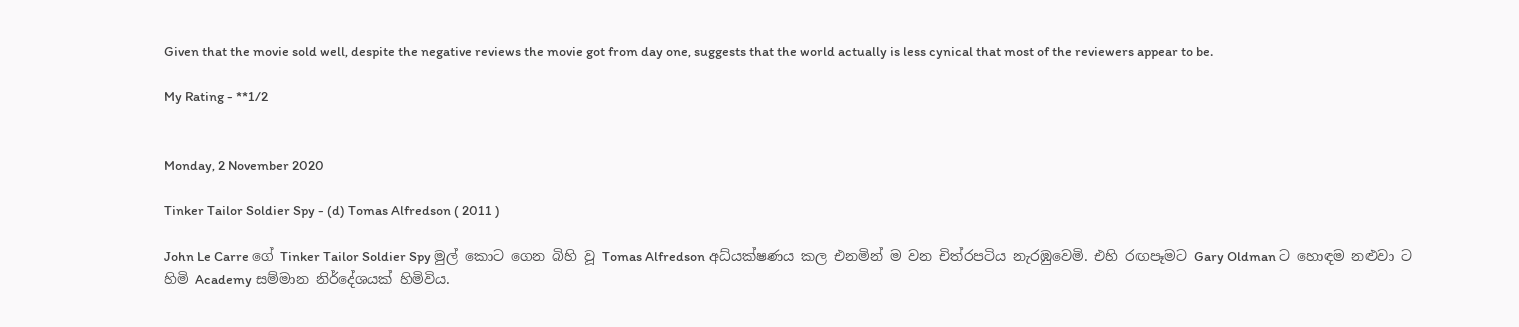Given that the movie sold well, despite the negative reviews the movie got from day one, suggests that the world actually is less cynical that most of the reviewers appear to be.

My Rating - **1/2


Monday, 2 November 2020

Tinker Tailor Soldier Spy - (d) Tomas Alfredson ( 2011 )

John Le Carre ගේ Tinker Tailor Soldier Spy මුල් කොට ගෙන බිහි වූ Tomas Alfredson අධ්යක්ෂණය කල එනමින් ම වන චිත්රපටිය නැරඹුවෙමි. එහි රඟපෑමට Gary Oldman ට හොඳම නළුවා ට හිමි Academy සම්මාන නිර්දේශයක් හිමිවිය.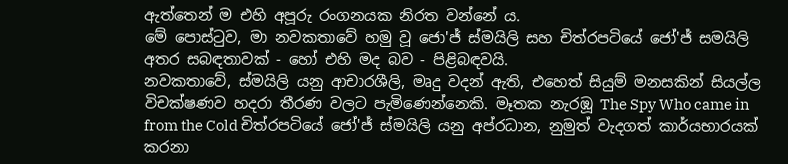ඇත්තෙන් ම එහි අපූරු රංගනයක නිරත වන්නේ ය.
මේ පොස්ටුව, මා නවකතාවේ හමු වූ ජො'ජ් ස්මයිලි සහ චිත්රපටියේ ජෝ'ජ් සමයිලි අතර සබඳතාවක් - හෝ එහි මද බව - පිළිබඳවයි.
නවකතාවේ, ස්මයිලි යනු ආචාරශීලි, මෘදු වදන් ඇති, එහෙත් සියුම් මනසකින් සියල්ල විචක්ෂණව හදරා තීරණ වලට පැමිණෙන්නෙකි. මෑතක නැරඹූ The Spy Who came in from the Cold චිත්රපටියේ ජෝ'ජ් ස්මයිලි යනු අප්රධාන, නුමුත් වැදගත් කාර්යභාරයක් කරනා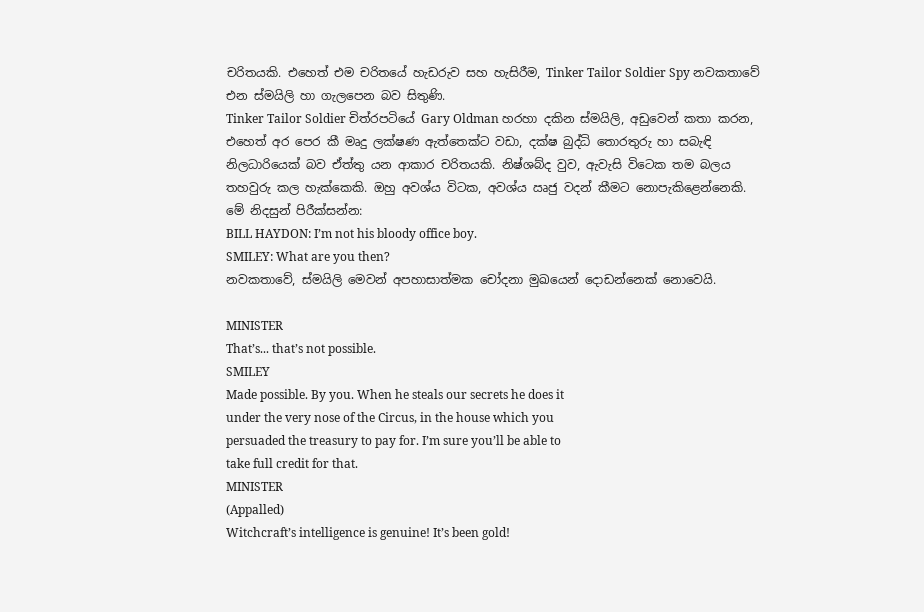චරිතයකි. එහෙත් එම චරිතයේ හැඩරුව සහ හැසිරීම, Tinker Tailor Soldier Spy නවකතාවේ එන ස්මයිලි හා ගැලපෙන බව සිතුණි.
Tinker Tailor Soldier චිත්රපටියේ Gary Oldman හරහා දකින ස්මයිලි, අඩුවෙන් කතා කරන, එහෙත් අර පෙර කී මෘදු ලක්ෂණ ඇත්තෙක්ට වඩා, දක්ෂ බුද්ධි තොරතුරු හා සබැඳි නිලධාරියෙක් බව ඒත්තු යන ආකාර චරිතයකි. නිෂ්ශබ්ද වුව, ඇවැසි විටෙක තම බලය තහවුරු කල හැක්කෙකි. ඔහු අවශ්ය විටක, අවශ්ය ඍජු වදන් කීමට නොපැකිළෙන්නෙකි.
මේ නිදසුන් පිරීක්සන්න:
BILL HAYDON: I’m not his bloody office boy.
SMILEY: What are you then?
නවකතාවේ, ස්මයිලි මෙවන් අපහාසාත්මක චෝදනා මුඛයෙන් දොඩන්නෙක් නොවෙයි.

MINISTER
That’s... that’s not possible.
SMILEY
Made possible. By you. When he steals our secrets he does it
under the very nose of the Circus, in the house which you
persuaded the treasury to pay for. I’m sure you’ll be able to
take full credit for that.
MINISTER
(Appalled)
Witchcraft’s intelligence is genuine! It’s been gold!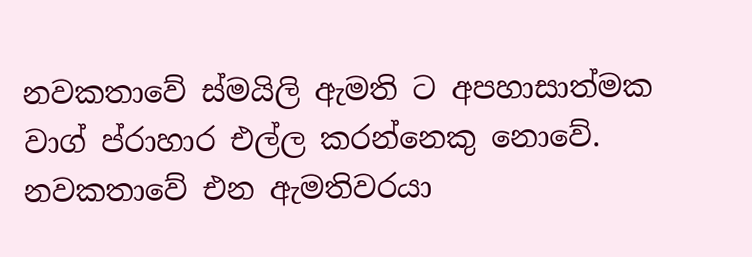නවකතාවේ ස්මයිලි ඇමති ට අපහාසාත්මක වාග් ප්රාහාර එල්ල කරන්නෙකු නොවේ. නවකතාවේ එන ඇමතිවරයා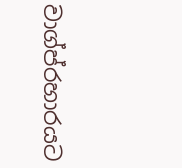වාග්ප්රහාරයට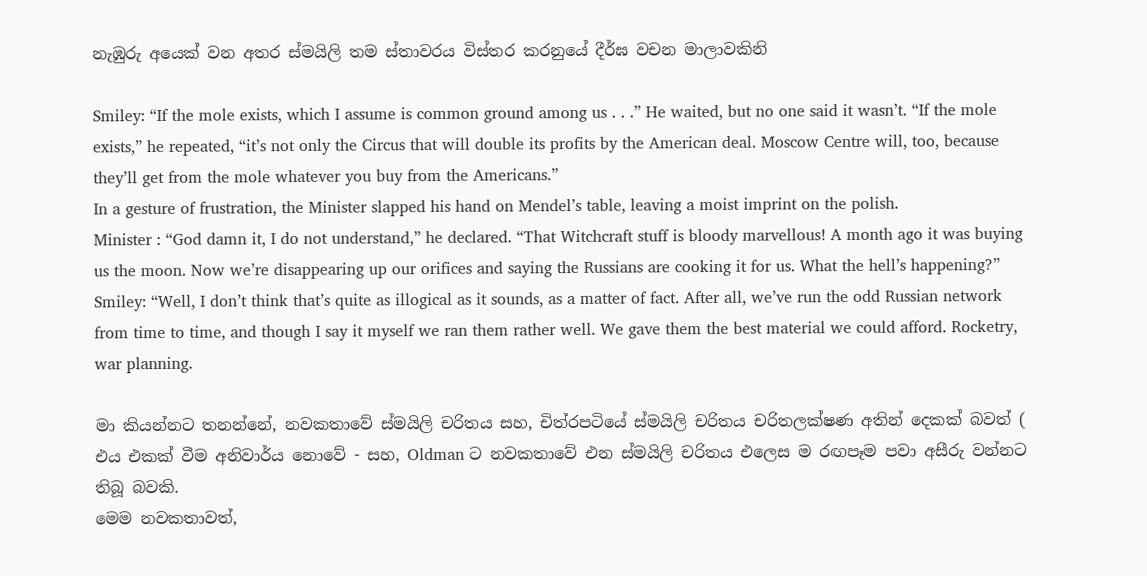නැඹුරු අයෙක් වන අතර ස්මයිලි තම ස්තාවරය විස්තර කරනුයේ දීර්ඝ වචන මාලාවකිනි

Smiley: “If the mole exists, which I assume is common ground among us . . .” He waited, but no one said it wasn’t. “If the mole exists,” he repeated, “it’s not only the Circus that will double its profits by the American deal. Moscow Centre will, too, because they’ll get from the mole whatever you buy from the Americans.”
In a gesture of frustration, the Minister slapped his hand on Mendel’s table, leaving a moist imprint on the polish.
Minister : “God damn it, I do not understand,” he declared. “That Witchcraft stuff is bloody marvellous! A month ago it was buying us the moon. Now we’re disappearing up our orifices and saying the Russians are cooking it for us. What the hell’s happening?”
Smiley: “Well, I don’t think that’s quite as illogical as it sounds, as a matter of fact. After all, we’ve run the odd Russian network from time to time, and though I say it myself we ran them rather well. We gave them the best material we could afford. Rocketry, war planning.

මා කියන්නට තනන්නේ, නවකතාවේ ස්මයිලි චරිතය සහ, චිත්රපටියේ ස්මයිලි චරිතය චරිතලක්ෂණ අතින් දෙකක් බවත් ( එය එකක් වීම අනිවාර්ය නොවේ - සහ, Oldman ට නවකතාවේ එන ස්මයිලි චරිතය එලෙස ම රඟපෑම පවා අසීරු වන්නට තිබූ බවකි.
මෙම නවකතාවත්,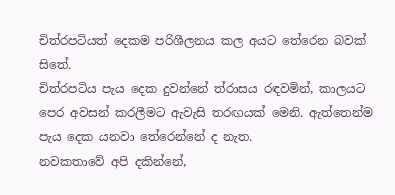චිත්රපටියත් දෙකම පරිශීලනය කල අයට තේරෙන බවක් සිතේ.
චිත්රපටිය පැය දෙක දුවන්නේ ත්රාසය රඳවමින්, කාලයට පෙර අවසන් කරලීමට ඇවැසි තරඟයක් මෙනි. ඇත්තෙන්ම පැය දෙක යනවා තේරෙන්නේ ද නැත.
නවකතාවේ අපි දකින්නේ,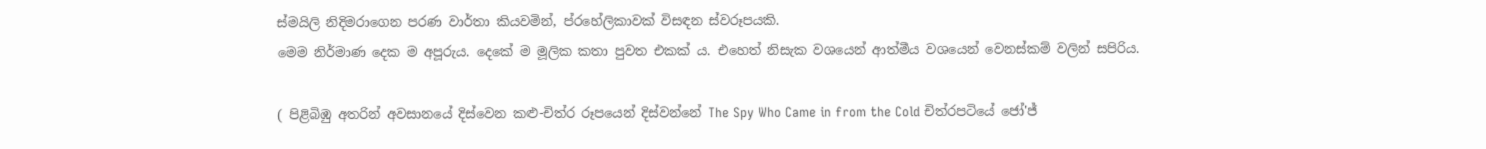ස්මයිලි නිදිමරාගෙන පරණ වාර්තා කියවමින්, ප්රහේලිකාවක් විසඳන ස්වරූපයකි.
මෙම නිර්මාණ දෙක ම අපූරුය. දෙකේ ම මූලික කතා පුවත එකක් ය. එහෙත් නිසැක වශයෙන් ආත්මීය වශයෙන් වෙනස්කම් වලින් සපිරිය.

( පිළිබිඹු අතරින් අවසානයේ දිස්වෙන කළු-චිත්ර රූපයෙන් දිස්වන්නේ The Spy Who Came in from the Cold චිත්රපටියේ ජෝ'ජ්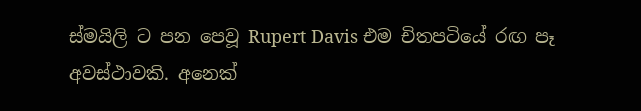ස්මයිලි ට පන පෙවූ Rupert Davis එම චිතපටියේ රඟ පෑ අවස්ථාවකි. අනෙක්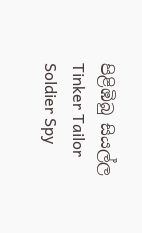පිළිඹිබු සියල්ල Tinker Tailor Soldier Spy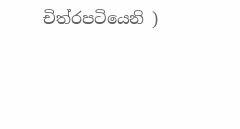චිත්රපටියෙනි )